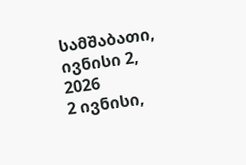სამშაბათი, ივნისი 2, 2026
2 ივნისი,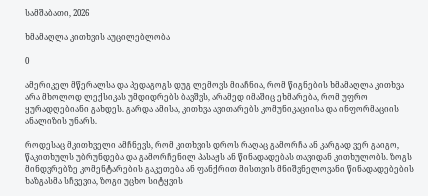სამშაბათი, 2026

ხმამაღლა კითხვის აუცილებლობა

0

ამერიკელ მწერალსა და პედაგოგს დუგ ლემოვს მიაჩნია, რომ წიგნების ხმამაღლა კითხვა არა მხოლოდ ლექსიკას უმდიდრებს ბავშვს, არამედ იმაშიც ეხმარება, რომ უფრო ყურადღებიანი გახდეს. გარდა ამისა, კითხვა ავითარებს კომუნიკაციისა და ინფორმაციის ანალიზის უნარს.

როდესაც მკითხველი ამჩნევს, რომ კითხვის დროს რაღაც გამორჩა ან კარგად ვერ გაიგო, წაკითხულს უბრუნდება და გამორჩენილ პასაჟს ან წინადადებას თავიდან კითხულობს. ზოგს მინდვრებზე კომენტარების გაკეთება ან ფანქრით მისთვის მნიშვნელოვანი წინადადებების ხაზგასმა სჩვევია, ზოგი უცხო სიტყვის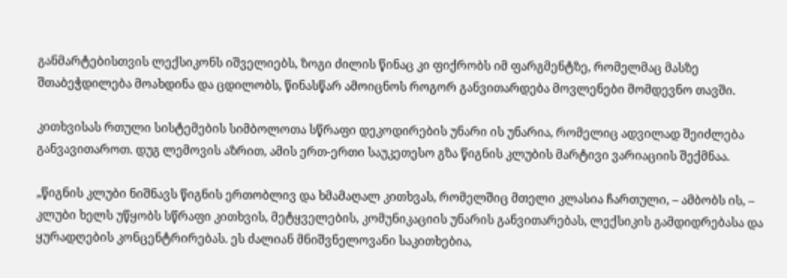განმარტებისთვის ლექსიკონს იშველიებს, ზოგი ძილის წინაც კი ფიქრობს იმ ფარგმენტზე, რომელმაც მასზე შთაბეჭდილება მოახდინა და ცდილობს, წინასწარ ამოიცნოს როგორ განვითარდება მოვლენები მომდევნო თავში.

კითხვისას რთული სისტემების სიმბოლოთა სწრაფი დეკოდირების უნარი ის უნარია, რომელიც ადვილად შეიძლება განვავითაროთ. დუგ ლემოვის აზრით, ამის ერთ-ერთი საუკეთესო გზა წიგნის კლუბის მარტივი ვარიაციის შექმნაა.

„წიგნის კლუბი ნიშნავს წიგნის ერთობლივ და ხმამაღალ კითხვას, რომელშიც მთელი კლასია ჩართული, – ამბობს ის, – კლუბი ხელს უწყობს სწრაფი კითხვის, მეტყველების, კომუნიკაციის უნარის განვითარებას, ლექსიკის გამდიდრებასა და ყურადღების კონცენტრირებას. ეს ძალიან მნიშვნელოვანი საკითხებია,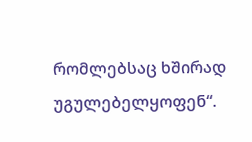რომლებსაც ხშირად უგულებელყოფენ“.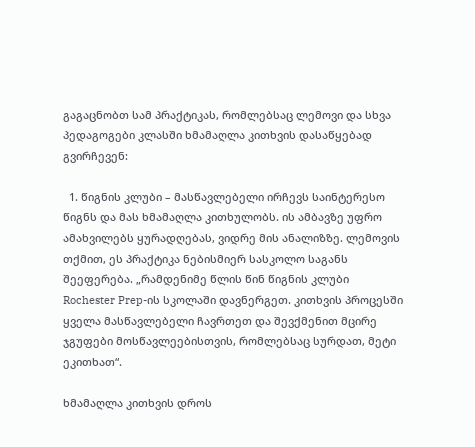გაგაცნობთ სამ პრაქტიკას, რომლებსაც ლემოვი და სხვა პედაგოგები კლასში ხმამაღლა კითხვის დასაწყებად გვირჩევენ:

  1. წიგნის კლუბი – მასწავლებელი ირჩევს საინტერესო წიგნს და მას ხმამაღლა კითხულობს. ის ამბავზე უფრო ამახვილებს ყურადღებას, ვიდრე მის ანალიზზე. ლემოვის თქმით, ეს პრაქტიკა ნებისმიერ სასკოლო საგანს შეეფერება. „რამდენიმე წლის წინ წიგნის კლუბი Rochester Prep-ის სკოლაში დავნერგეთ. კითხვის პროცესში ყველა მასწავლებელი ჩავრთეთ და შევქმენით მცირე ჯგუფები მოსწავლეებისთვის, რომლებსაც სურდათ, მეტი ეკითხათ“.

ხმამაღლა კითხვის დროს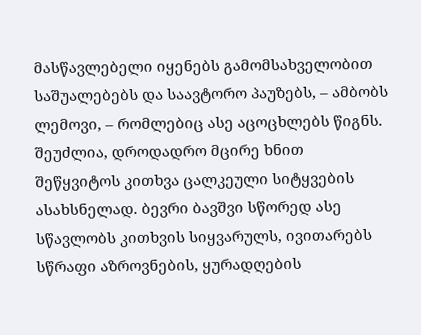მასწავლებელი იყენებს გამომსახველობით საშუალებებს და საავტორო პაუზებს, – ამბობს ლემოვი, – რომლებიც ასე აცოცხლებს წიგნს. შეუძლია, დროდადრო მცირე ხნით შეწყვიტოს კითხვა ცალკეული სიტყვების ასახსნელად. ბევრი ბავშვი სწორედ ასე სწავლობს კითხვის სიყვარულს, ივითარებს სწრაფი აზროვნების, ყურადღების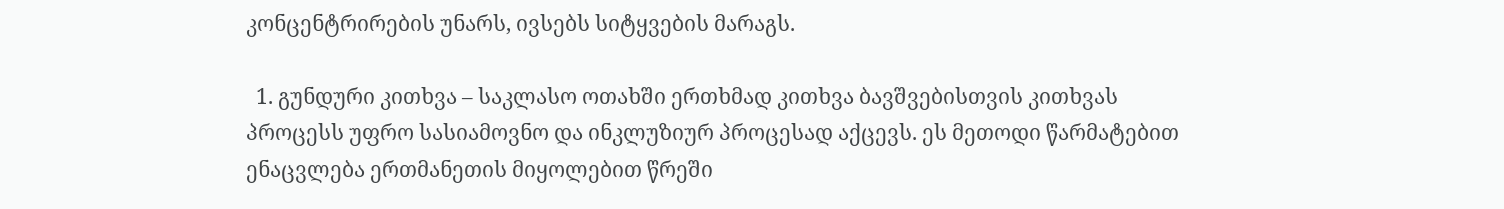კონცენტრირების უნარს, ივსებს სიტყვების მარაგს.

  1. გუნდური კითხვა – საკლასო ოთახში ერთხმად კითხვა ბავშვებისთვის კითხვას პროცესს უფრო სასიამოვნო და ინკლუზიურ პროცესად აქცევს. ეს მეთოდი წარმატებით ენაცვლება ერთმანეთის მიყოლებით წრეში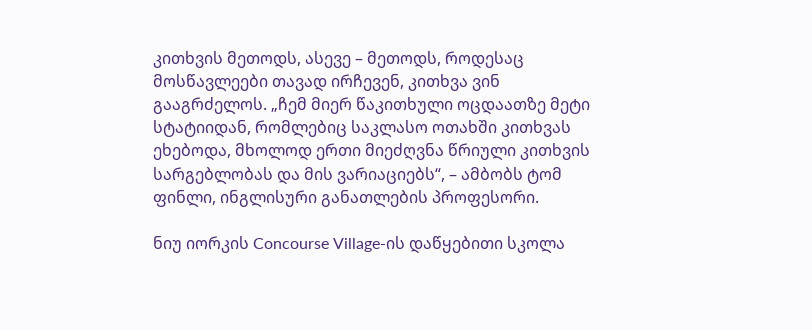კითხვის მეთოდს, ასევე – მეთოდს, როდესაც მოსწავლეები თავად ირჩევენ, კითხვა ვინ გააგრძელოს. „ჩემ მიერ წაკითხული ოცდაათზე მეტი სტატიიდან, რომლებიც საკლასო ოთახში კითხვას ეხებოდა, მხოლოდ ერთი მიეძღვნა წრიული კითხვის სარგებლობას და მის ვარიაციებს“, – ამბობს ტომ ფინლი, ინგლისური განათლების პროფესორი.

ნიუ იორკის Concourse Village-ის დაწყებითი სკოლა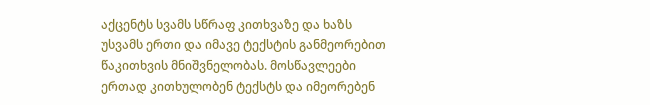აქცენტს სვამს სწრაფ კითხვაზე და ხაზს უსვამს ერთი და იმავე ტექსტის განმეორებით წაკითხვის მნიშვნელობას. მოსწავლეები ერთად კითხულობენ ტექსტს და იმეორებენ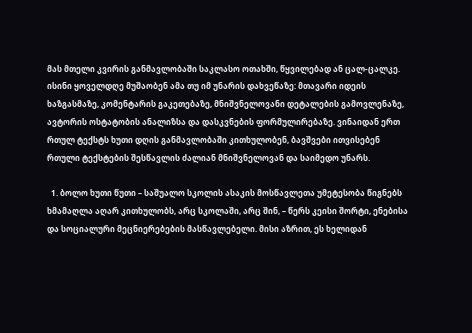მას მთელი კვირის განმავლობაში საკლასო ოთახში, წყვილებად ან ცალ-ცალკე. ისინი ყოველდღე მუშაობენ ამა თუ იმ უნარის დახვეწაზე: მთავარი იდეის ხაზგასმაზე, კომენტარის გაკეთებაზე, მნიშვნელოვანი დეტალების გამოვლენაზე, ავტორის ოსტატობის ანალიზსა და დასკვნების ფორმულირებაზე. ვინაიდან ერთ რთულ ტექსტს ხუთი დღის განმავლობაში კითხულობენ, ბავშვები ითვისებენ რთული ტექსტების შესწავლის ძალიან მნიშვნელოვან და საიმედო უნარს.

  1. ბოლო ხუთი წუთი – საშუალო სკოლის ასაკის მოსწავლეთა უმეტესობა წიგნებს ხმამაღლა აღარ კითხულობს, არც სკოლაში, არც შინ, – წერს კეისი შორტი, ენებისა და სოციალური მეცნიერებების მასწავლებელი. მისი აზრით, ეს ხელიდან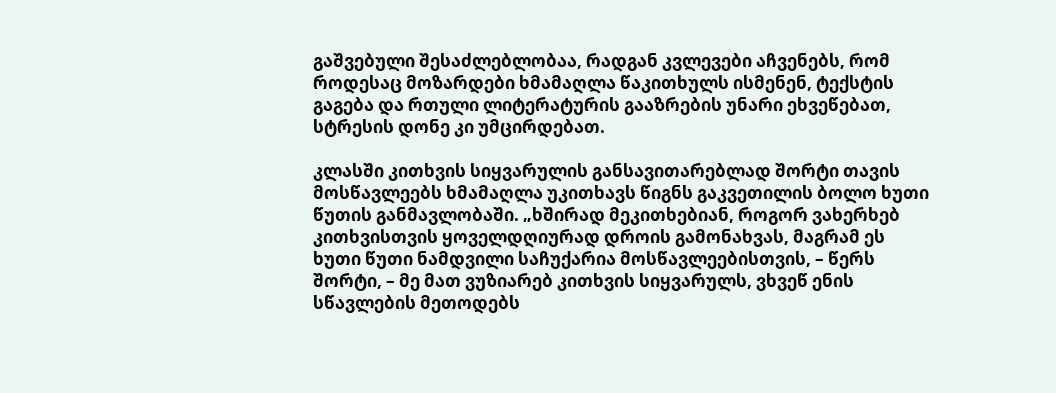გაშვებული შესაძლებლობაა, რადგან კვლევები აჩვენებს, რომ როდესაც მოზარდები ხმამაღლა წაკითხულს ისმენენ, ტექსტის გაგება და რთული ლიტერატურის გააზრების უნარი ეხვეწებათ, სტრესის დონე კი უმცირდებათ.

კლასში კითხვის სიყვარულის განსავითარებლად შორტი თავის მოსწავლეებს ხმამაღლა უკითხავს წიგნს გაკვეთილის ბოლო ხუთი წუთის განმავლობაში. „ხშირად მეკითხებიან, როგორ ვახერხებ კითხვისთვის ყოველდღიურად დროის გამონახვას, მაგრამ ეს ხუთი წუთი ნამდვილი საჩუქარია მოსწავლეებისთვის, – წერს შორტი, – მე მათ ვუზიარებ კითხვის სიყვარულს, ვხვეწ ენის სწავლების მეთოდებს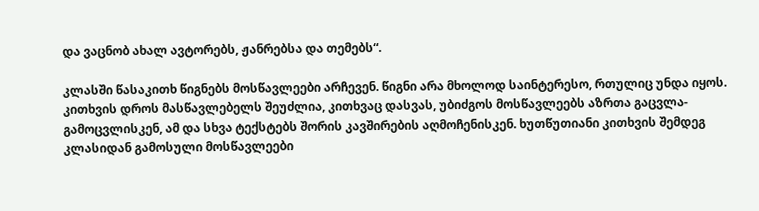და ვაცნობ ახალ ავტორებს, ჟანრებსა და თემებს“.

კლასში წასაკითხ წიგნებს მოსწავლეები არჩევენ. წიგნი არა მხოლოდ საინტერესო, რთულიც უნდა იყოს. კითხვის დროს მასწავლებელს შეუძლია, კითხვაც დასვას, უბიძგოს მოსწავლეებს აზრთა გაცვლა-გამოცვლისკენ, ამ და სხვა ტექსტებს შორის კავშირების აღმოჩენისკენ. ხუთწუთიანი კითხვის შემდეგ კლასიდან გამოსული მოსწავლეები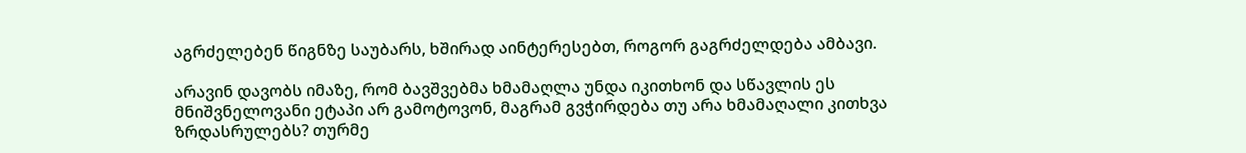აგრძელებენ წიგნზე საუბარს, ხშირად აინტერესებთ, როგორ გაგრძელდება ამბავი.

არავინ დავობს იმაზე, რომ ბავშვებმა ხმამაღლა უნდა იკითხონ და სწავლის ეს მნიშვნელოვანი ეტაპი არ გამოტოვონ, მაგრამ გვჭირდება თუ არა ხმამაღალი კითხვა ზრდასრულებს? თურმე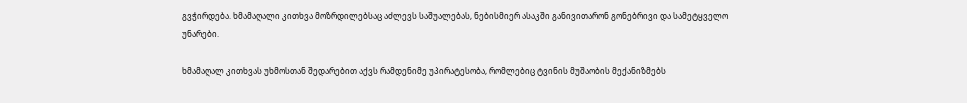გვჭირდება. ხმამაღალი კითხვა მოზრდილებსაც აძლევს საშუალებას, ნებისმიერ ასაკში განივითარონ გონებრივი და სამეტყველო უნარები.

ხმამაღალ კითხვას უხმოსთან შედარებით აქვს რამდენიმე უპირატესობა, რომლებიც ტვინის მუშაობის მექანიზმებს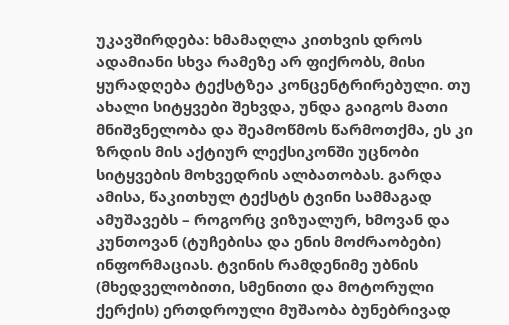უკავშირდება: ხმამაღლა კითხვის დროს ადამიანი სხვა რამეზე არ ფიქრობს, მისი ყურადღება ტექსტზეა კონცენტრირებული. თუ ახალი სიტყვები შეხვდა, უნდა გაიგოს მათი მნიშვნელობა და შეამოწმოს წარმოთქმა, ეს კი ზრდის მის აქტიურ ლექსიკონში უცნობი სიტყვების მოხვედრის ალბათობას. გარდა ამისა, წაკითხულ ტექსტს ტვინი სამმაგად ამუშავებს – როგორც ვიზუალურ, ხმოვან და კუნთოვან (ტუჩებისა და ენის მოძრაობები) ინფორმაციას. ტვინის რამდენიმე უბნის (მხედველობითი, სმენითი და მოტორული ქერქის) ერთდროული მუშაობა ბუნებრივად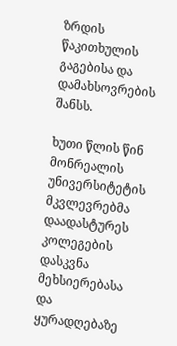ზრდის წაკითხულის გაგებისა და დამახსოვრების შანსს.

ხუთი წლის წინ მონრეალის უნივერსიტეტის მკვლევრებმა დაადასტურეს კოლეგების დასკვნა მეხსიერებასა და ყურადღებაზე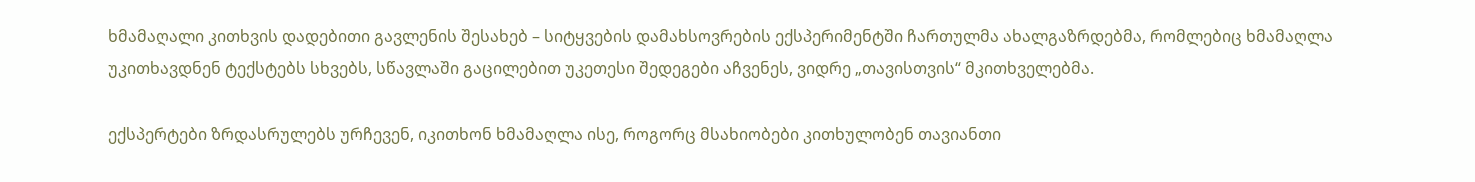ხმამაღალი კითხვის დადებითი გავლენის შესახებ – სიტყვების დამახსოვრების ექსპერიმენტში ჩართულმა ახალგაზრდებმა, რომლებიც ხმამაღლა უკითხავდნენ ტექსტებს სხვებს, სწავლაში გაცილებით უკეთესი შედეგები აჩვენეს, ვიდრე „თავისთვის“ მკითხველებმა.

ექსპერტები ზრდასრულებს ურჩევენ, იკითხონ ხმამაღლა ისე, როგორც მსახიობები კითხულობენ თავიანთი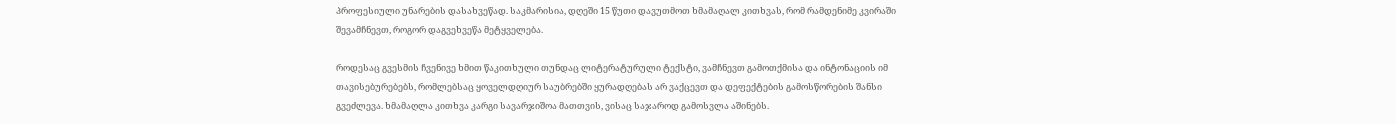პროფესიული უნარების დასახვეწად. საკმარისია, დღეში 15 წუთი დავუთმოთ ხმამაღალ კითხვას, რომ რამდენიმე კვირაში შევამჩნევთ, როგორ დაგვეხვეწა მეტყველება.

როდესაც გვესმის ჩვენივე ხმით წაკითხული თუნდაც ლიტერატურული ტექსტი, ვამჩნევთ გამოთქმისა და ინტონაციის იმ თავისებურებებს, რომლებსაც ყოველდღიურ საუბრებში ყურადღებას არ ვაქცევთ და დეფექტების გამოსწორების შანსი გვეძლევა. ხმამაღლა კითხვა კარგი სავარჯიშოა მათთვის, ვისაც საჯაროდ გამოსვლა აშინებს.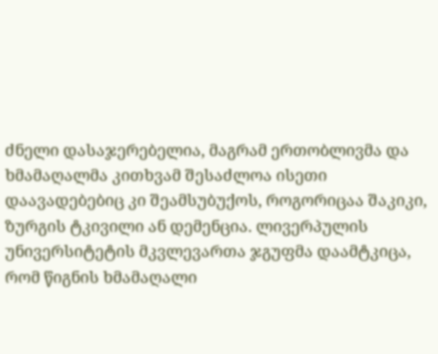ძნელი დასაჯერებელია, მაგრამ ერთობლივმა და ხმამაღალმა კითხვამ შესაძლოა ისეთი დაავადებებიც კი შეამსუბუქოს, როგორიცაა შაკიკი, ზურგის ტკივილი ან დემენცია. ლივერპულის უნივერსიტეტის მკვლევართა ჯგუფმა დაამტკიცა, რომ წიგნის ხმამაღალი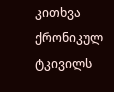კითხვა ქრონიკულ ტკივილს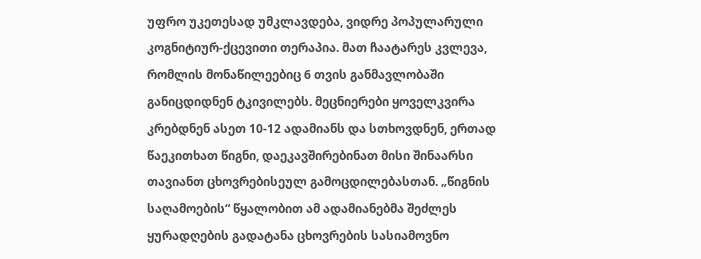უფრო უკეთესად უმკლავდება, ვიდრე პოპულარული კოგნიტიურ-ქცევითი თერაპია. მათ ჩაატარეს კვლევა, რომლის მონაწილეებიც 6 თვის განმავლობაში განიცდიდნენ ტკივილებს. მეცნიერები ყოველკვირა კრებდნენ ასეთ 10-12 ადამიანს და სთხოვდნენ, ერთად წაეკითხათ წიგნი, დაეკავშირებინათ მისი შინაარსი თავიანთ ცხოვრებისეულ გამოცდილებასთან. „წიგნის საღამოების“ წყალობით ამ ადამიანებმა შეძლეს ყურადღების გადატანა ცხოვრების სასიამოვნო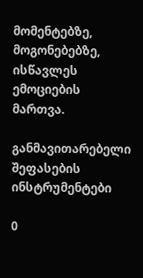მომენტებზე, მოგონებებზე, ისწავლეს ემოციების მართვა.

განმავითარებელი შეფასების ინსტრუმენტები

0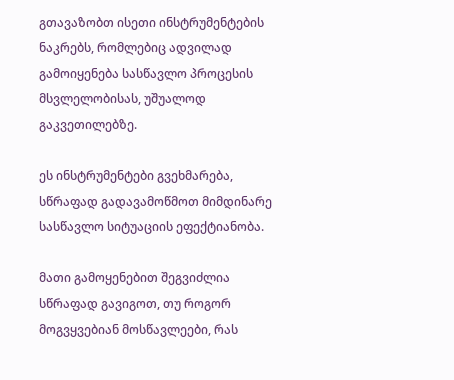გთავაზობთ ისეთი ინსტრუმენტების ნაკრებს, რომლებიც ადვილად გამოიყენება სასწავლო პროცესის მსვლელობისას, უშუალოდ გაკვეთილებზე.

ეს ინსტრუმენტები გვეხმარება, სწრაფად გადავამოწმოთ მიმდინარე სასწავლო სიტუაციის ეფექტიანობა.

მათი გამოყენებით შეგვიძლია სწრაფად გავიგოთ, თუ როგორ მოგვყვებიან მოსწავლეები, რას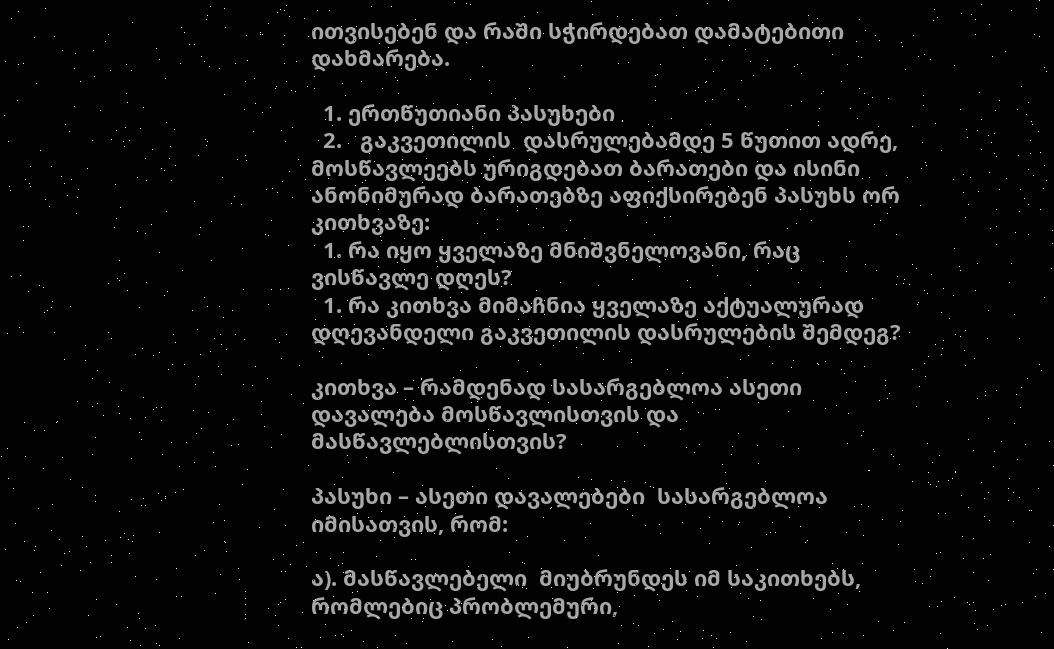ითვისებენ და რაში სჭირდებათ დამატებითი დახმარება.

  1. ერთწუთიანი პასუხები
  2.   გაკვეთილის  დასრულებამდე 5 წუთით ადრე, მოსწავლეებს ურიგდებათ ბარათები და ისინი  ანონიმურად ბარათებზე აფიქსირებენ პასუხს ორ კითხვაზე:
  1. რა იყო ყველაზე მნიშვნელოვანი, რაც ვისწავლე დღეს?
  1. რა კითხვა მიმაჩნია ყველაზე აქტუალურად დღევანდელი გაკვეთილის დასრულების შემდეგ?

კითხვა – რამდენად სასარგებლოა ასეთი დავალება მოსწავლისთვის და მასწავლებლისთვის?

პასუხი – ასეთი დავალებები  სასარგებლოა იმისათვის, რომ:

ა). მასწავლებელი  მიუბრუნდეს იმ საკითხებს, რომლებიც პრობლემური,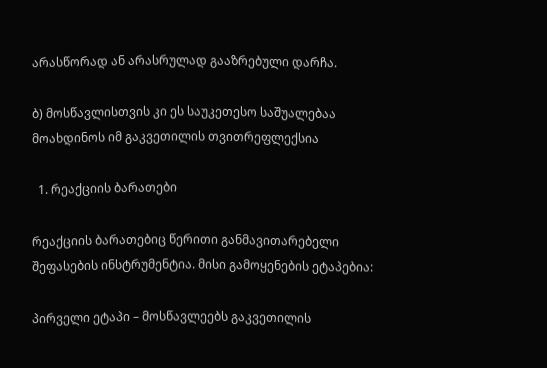არასწორად ან არასრულად გააზრებული დარჩა.

ბ) მოსწავლისთვის კი ეს საუკეთესო საშუალებაა მოახდინოს იმ გაკვეთილის თვითრეფლექსია

  1. რეაქციის ბარათები

რეაქციის ბარათებიც წერითი განმავითარებელი შეფასების ინსტრუმენტია. მისი გამოყენების ეტაპებია:

პირველი ეტაპი – მოსწავლეებს გაკვეთილის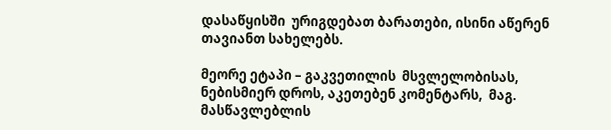დასაწყისში  ურიგდებათ ბარათები, ისინი აწერენ თავიანთ სახელებს.

მეორე ეტაპი – გაკვეთილის  მსვლელობისას, ნებისმიერ დროს, აკეთებენ კომენტარს,  მაგ. მასწავლებლის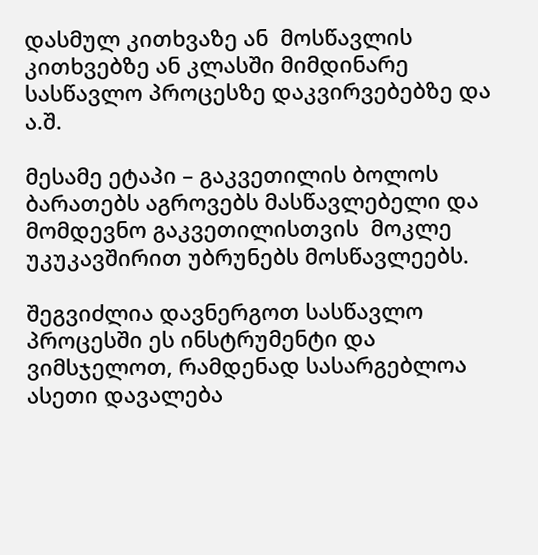დასმულ კითხვაზე ან  მოსწავლის კითხვებზე ან კლასში მიმდინარე სასწავლო პროცესზე დაკვირვებებზე და ა.შ.

მესამე ეტაპი – გაკვეთილის ბოლოს ბარათებს აგროვებს მასწავლებელი და მომდევნო გაკვეთილისთვის  მოკლე უკუკავშირით უბრუნებს მოსწავლეებს.

შეგვიძლია დავნერგოთ სასწავლო პროცესში ეს ინსტრუმენტი და  ვიმსჯელოთ, რამდენად სასარგებლოა ასეთი დავალება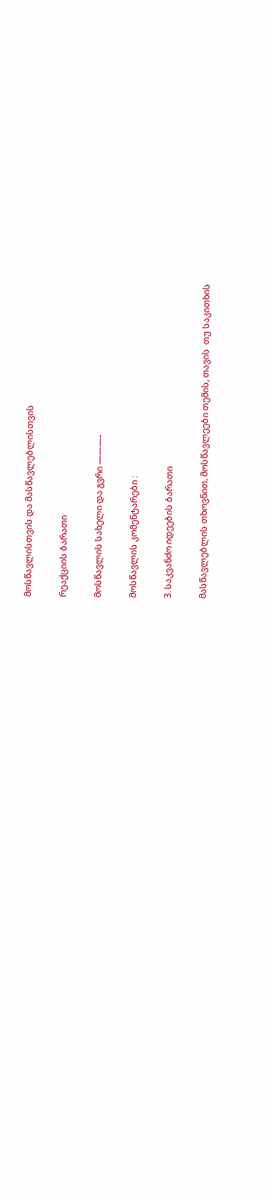მოსწავლისთვის და მასწავლებლისთვის

რეაქციის ბარათი

მოსწავლის სახელი და გვრი ———-

მოსწავლის კომენტარები :

3. საკვანძო იდეების ბარათი

მასწავლებლის თხოვნით, მოსწავლეები თემის, თავის  თუ საკითხის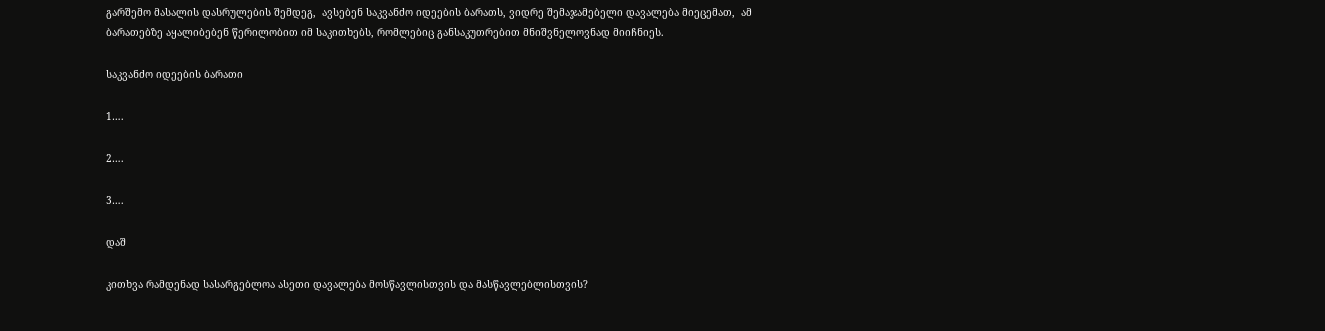გარშემო მასალის დასრულების შემდეგ,  ავსებენ საკვანძო იდეების ბარათს, ვიდრე შემაჯამებელი დავალება მიეცემათ,  ამ ბარათებზე აყალიბებენ წერილობით იმ საკითხებს, რომლებიც განსაკუთრებით მნიშვნელოვნად მიიჩნიეს.

საკვანძო იდეების ბარათი

1….

2….

3….

დაშ

კითხვა რამდენად სასარგებლოა ასეთი დავალება მოსწავლისთვის და მასწავლებლისთვის?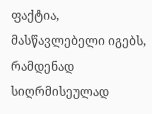ფაქტია, მასწავლებელი იგებს, რამდენად სიღრმისეულად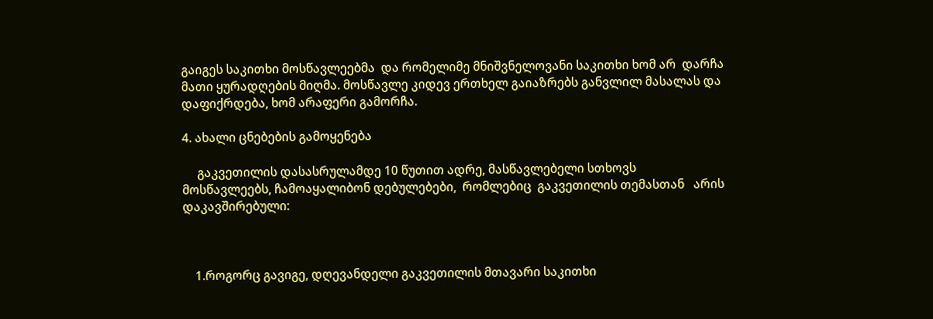გაიგეს საკითხი მოსწავლეებმა  და რომელიმე მნიშვნელოვანი საკითხი ხომ არ  დარჩა მათი ყურადღების მიღმა. მოსწავლე კიდევ ერთხელ გაიაზრებს განვლილ მასალას და დაფიქრდება, ხომ არაფერი გამორჩა.

4. ახალი ცნებების გამოყენება

     გაკვეთილის დასასრულამდე 10 წუთით ადრე, მასწავლებელი სთხოვს მოსწავლეებს, ჩამოაყალიბონ დებულებები,  რომლებიც  გაკვეთილის თემასთან   არის დაკავშირებული:



    1.როგორც გავიგე, დღევანდელი გაკვეთილის მთავარი საკითხი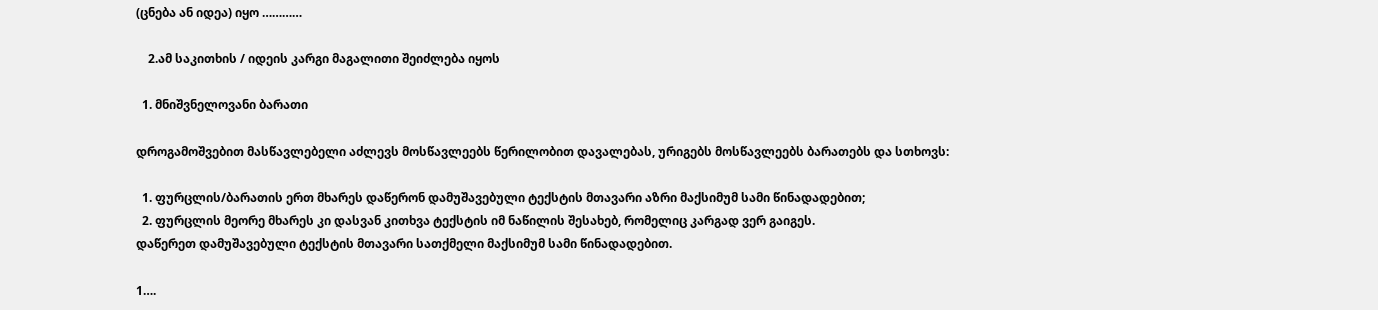(ცნება ან იდეა) იყო …………

    2.ამ საკითხის / იდეის კარგი მაგალითი შეიძლება იყოს

  1. მნიშვნელოვანი ბარათი

დროგამოშვებით მასწავლებელი აძლევს მოსწავლეებს წერილობით დავალებას, ურიგებს მოსწავლეებს ბარათებს და სთხოვს:

  1. ფურცლის/ბარათის ერთ მხარეს დაწერონ დამუშავებული ტექსტის მთავარი აზრი მაქსიმუმ სამი წინადადებით;
  2. ფურცლის მეორე მხარეს კი დასვან კითხვა ტექსტის იმ ნაწილის შესახებ, რომელიც კარგად ვერ გაიგეს.
დაწერეთ დამუშავებული ტექსტის მთავარი სათქმელი მაქსიმუმ სამი წინადადებით.

1….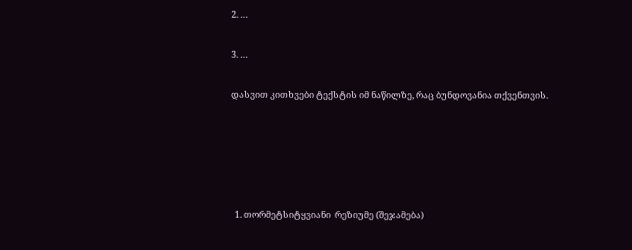2. …

3. …

დასვით კითხვები ტექსტის იმ ნაწილზე, რაც ბუნდოვანია თქვენთვის.





  1. თორმეტსიტყვიანი  რეზიუმე (შეჯამება)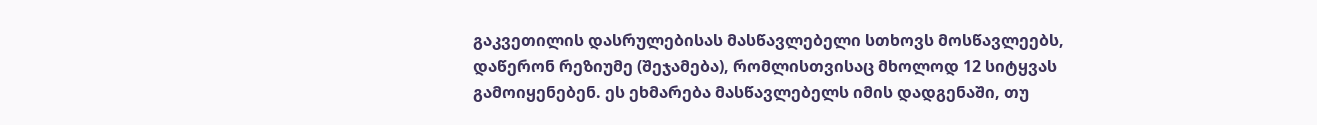გაკვეთილის დასრულებისას მასწავლებელი სთხოვს მოსწავლეებს, დაწერონ რეზიუმე (შეჯამება), რომლისთვისაც მხოლოდ 12 სიტყვას გამოიყენებენ. ეს ეხმარება მასწავლებელს იმის დადგენაში, თუ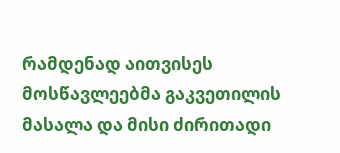რამდენად აითვისეს მოსწავლეებმა გაკვეთილის მასალა და მისი ძირითადი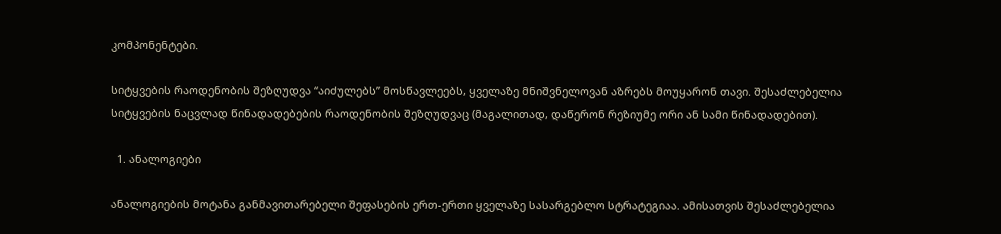კომპონენტები.

სიტყვების რაოდენობის შეზღუდვა “აიძულებს” მოსწავლეებს, ყველაზე მნიშვნელოვან აზრებს მოუყარონ თავი. შესაძლებელია სიტყვების ნაცვლად წინადადებების რაოდენობის შეზღუდვაც (მაგალითად, დაწერონ რეზიუმე ორი ან სამი წინადადებით).

  1. ანალოგიები

ანალოგიების მოტანა განმავითარებელი შეფასების ერთ-ერთი ყველაზე სასარგებლო სტრატეგიაა. ამისათვის შესაძლებელია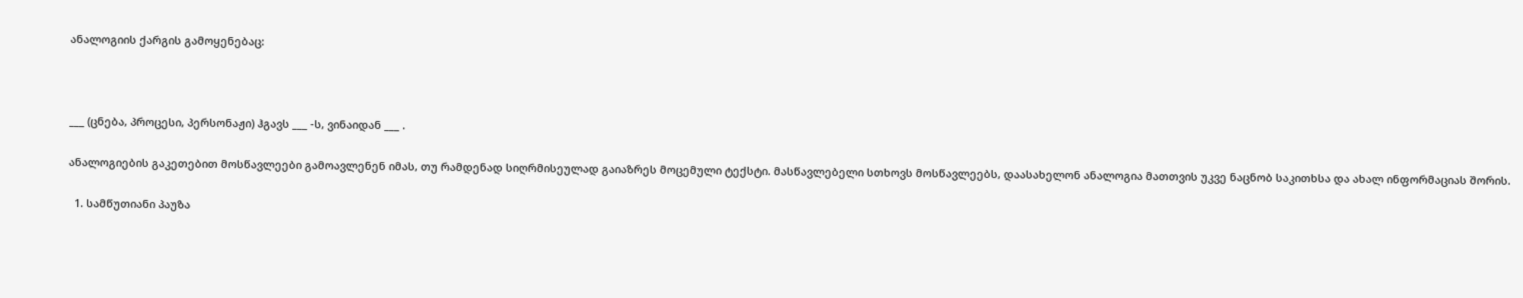ანალოგიის ქარგის გამოყენებაც:



___ (ცნება, პროცესი, პერსონაჟი) ჰგავს ___ -ს, ვინაიდან ___ .

ანალოგიების გაკეთებით მოსწავლეები გამოავლენენ იმას, თუ რამდენად სიღრმისეულად გაიაზრეს მოცემული ტექსტი. მასწავლებელი სთხოვს მოსწავლეებს, დაასახელონ ანალოგია მათთვის უკვე ნაცნობ საკითხსა და ახალ ინფორმაციას შორის.

  1. სამწუთიანი პაუზა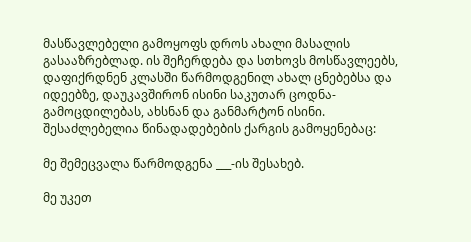მასწავლებელი გამოყოფს დროს ახალი მასალის გასააზრებლად. ის შეჩერდება და სთხოვს მოსწავლეებს, დაფიქრდნენ კლასში წარმოდგენილ ახალ ცნებებსა და იდეებზე, დაუკავშირონ ისინი საკუთარ ცოდნა-გამოცდილებას, ახსნან და განმარტონ ისინი. შესაძლებელია წინადადებების ქარგის გამოყენებაც:

მე შემეცვალა წარმოდგენა ___-ის შესახებ.

მე უკეთ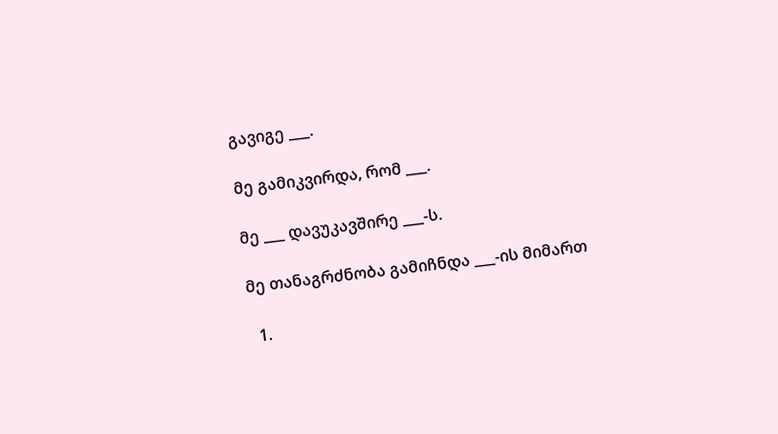გავიგე ___.

მე გამიკვირდა, რომ ___.

მე ___ დავუკავშირე ___-ს.

მე თანაგრძნობა გამიჩნდა ___-ის მიმართ

  1.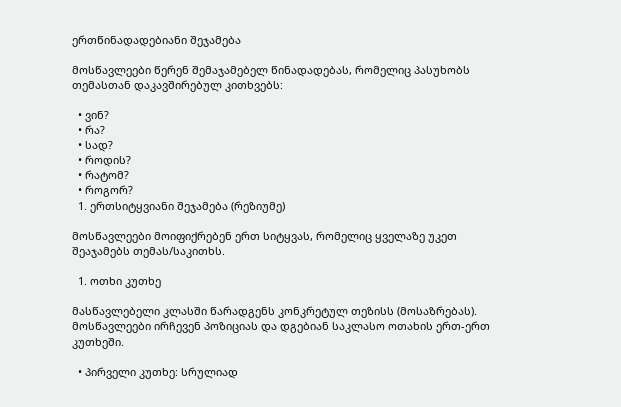ერთწინადადებიანი შეჯამება

მოსწავლეები წერენ შემაჯამებელ წინადადებას, რომელიც პასუხობს თემასთან დაკავშირებულ კითხვებს:

  • ვინ?
  • რა?
  • სად?
  • როდის?
  • რატომ?
  • როგორ?
  1. ერთსიტყვიანი შეჯამება (რეზიუმე)

მოსწავლეები მოიფიქრებენ ერთ სიტყვას, რომელიც ყველაზე უკეთ შეაჯამებს თემას/საკითხს.

  1. ოთხი კუთხე

მასწავლებელი კლასში წარადგენს კონკრეტულ თეზისს (მოსაზრებას). მოსწავლეები ირჩევენ პოზიციას და დგებიან საკლასო ოთახის ერთ-ერთ კუთხეში.

  • პირველი კუთხე: სრულიად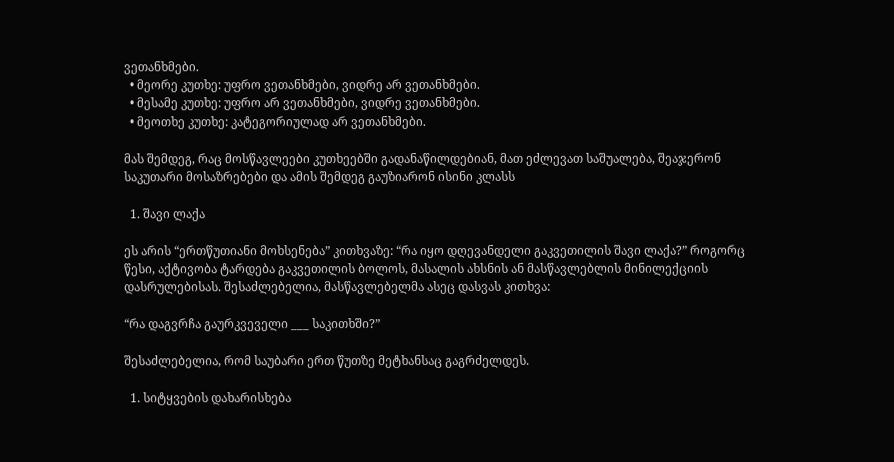ვეთანხმები.
  • მეორე კუთხე: უფრო ვეთანხმები, ვიდრე არ ვეთანხმები.
  • მესამე კუთხე: უფრო არ ვეთანხმები, ვიდრე ვეთანხმები.
  • მეოთხე კუთხე: კატეგორიულად არ ვეთანხმები.

მას შემდეგ, რაც მოსწავლეები კუთხეებში გადანაწილდებიან, მათ ეძლევათ საშუალება, შეაჯერონ საკუთარი მოსაზრებები და ამის შემდეგ გაუზიარონ ისინი კლასს

  1. შავი ლაქა

ეს არის “ერთწუთიანი მოხსენება” კითხვაზე: “რა იყო დღევანდელი გაკვეთილის შავი ლაქა?” როგორც წესი, აქტივობა ტარდება გაკვეთილის ბოლოს, მასალის ახსნის ან მასწავლებლის მინილექციის დასრულებისას. შესაძლებელია, მასწავლებელმა ასეც დასვას კითხვა:

“რა დაგვრჩა გაურკვეველი ___ საკითხში?”

შესაძლებელია, რომ საუბარი ერთ წუთზე მეტხანსაც გაგრძელდეს.

  1. სიტყვების დახარისხება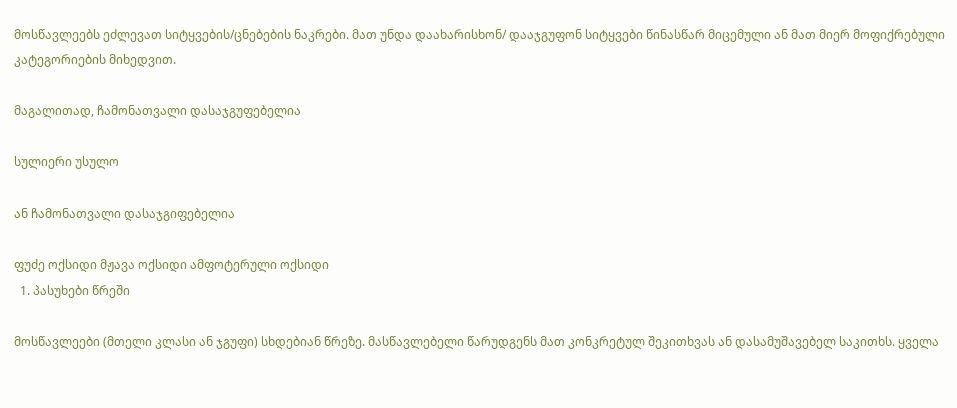მოსწავლეებს ეძლევათ სიტყვების/ცნებების ნაკრები. მათ უნდა დაახარისხონ/ დააჯგუფონ სიტყვები წინასწარ მიცემული ან მათ მიერ მოფიქრებული კატეგორიების მიხედვით.

მაგალითად, ჩამონათვალი დასაჯგუფებელია

სულიერი უსულო

ან ჩამონათვალი დასაჯგიფებელია

ფუძე ოქსიდი მჟავა ოქსიდი ამფოტერული ოქსიდი
  1. პასუხები წრეში

მოსწავლეები (მთელი კლასი ან ჯგუფი) სხდებიან წრეზე. მასწავლებელი წარუდგენს მათ კონკრეტულ შეკითხვას ან დასამუშავებელ საკითხს. ყველა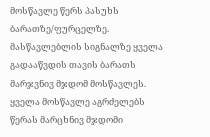მოსწავლე წერს პასუხს ბარათზე/ფურცელზე. მასწავლებლის სიგნალზე ყველა გადააწვდის თავის ბარათს მარჯვნივ მჯდომ მოსწავლეს. ყველა მოსწავლე აგრძელებს წერას მარცხნივ მჯდომი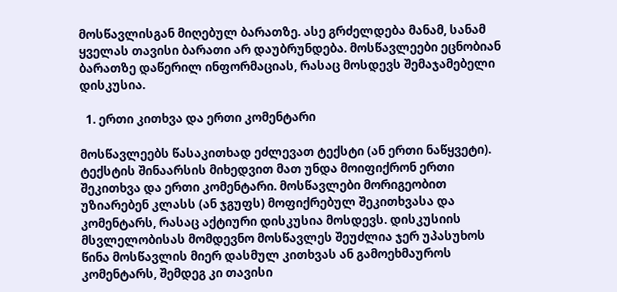მოსწავლისგან მიღებულ ბარათზე. ასე გრძელდება მანამ, სანამ ყველას თავისი ბარათი არ დაუბრუნდება. მოსწავლეები ეცნობიან ბარათზე დაწერილ ინფორმაციას, რასაც მოსდევს შემაჯამებელი დისკუსია.

  1. ერთი კითხვა და ერთი კომენტარი

მოსწავლეებს წასაკითხად ეძლევათ ტექსტი (ან ერთი ნაწყვეტი). ტექსტის შინაარსის მიხედვით მათ უნდა მოიფიქრონ ერთი შეკითხვა და ერთი კომენტარი. მოსწავლები მორიგეობით უზიარებენ კლასს (ან ჯგუფს) მოფიქრებულ შეკითხვასა და კომენტარს, რასაც აქტიური დისკუსია მოსდევს. დისკუსიის მსვლელობისას მომდევნო მოსწავლეს შეუძლია ჯერ უპასუხოს წინა მოსწავლის მიერ დასმულ კითხვას ან გამოეხმაუროს კომენტარს, შემდეგ კი თავისი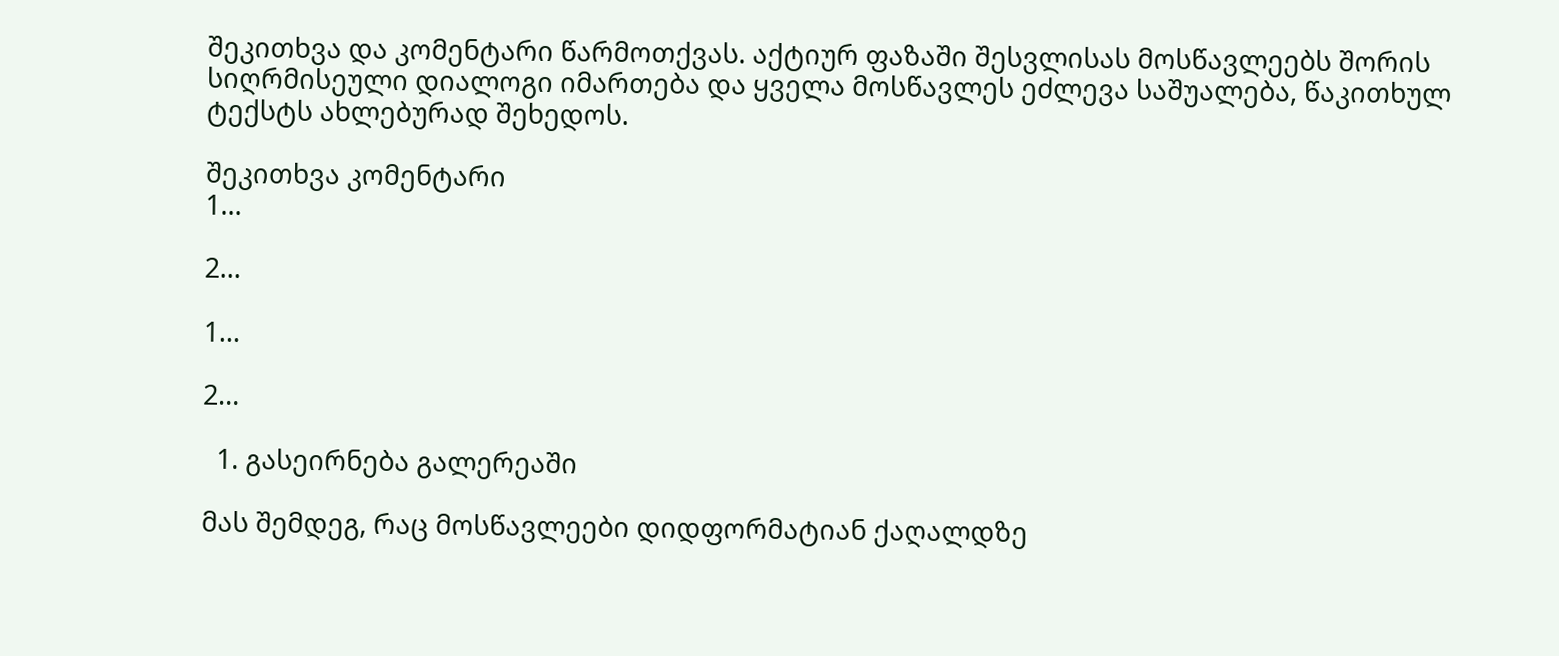შეკითხვა და კომენტარი წარმოთქვას. აქტიურ ფაზაში შესვლისას მოსწავლეებს შორის სიღრმისეული დიალოგი იმართება და ყველა მოსწავლეს ეძლევა საშუალება, წაკითხულ ტექსტს ახლებურად შეხედოს.

შეკითხვა კომენტარი
1…

2…

1…

2…

  1. გასეირნება გალერეაში

მას შემდეგ, რაც მოსწავლეები დიდფორმატიან ქაღალდზე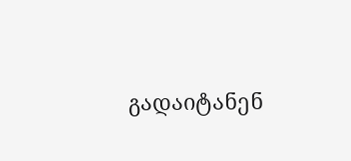გადაიტანენ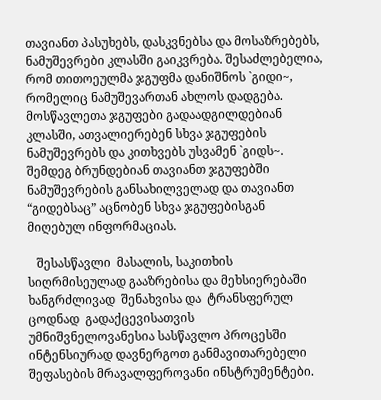თავიანთ პასუხებს, დასკვნებსა და მოსაზრებებს, ნამუშევრები კლასში გაიკვრება. შესაძლებელია, რომ თითოეულმა ჯგუფმა დანიშნოს `გიდი~, რომელიც ნამუშევართან ახლოს დადგება. მოსწავლეთა ჯგუფები გადაადგილდებიან კლასში, ათვალიერებენ სხვა ჯგუფების ნამუშევრებს და კითხვებს უსვამენ `გიდს~. შემდეგ ბრუნდებიან თავიანთ ჯგუფებში ნამუშევრების განსახილველად და თავიანთ “გიდებსაც” აცნობენ სხვა ჯგუფებისგან მიღებულ ინფორმაციას.

   შესასწავლი  მასალის, საკითხის  სიღრმისეულად გააზრებისა და მეხსიერებაში ხანგრძლივად  შენახვისა და  ტრანსფერულ ცოდნად  გადაქცევისათვის   უმნიშვნელოვანესია სასწავლო პროცესში ინტენსიურად დავნერგოთ განმავითარებელი შეფასების მრავალფეროვანი ინსტრუმენტები.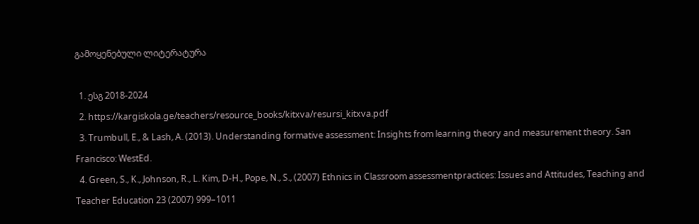გამოყენებული ლიტერატურა

  1. ესგ 2018-2024
  2. https://kargiskola.ge/teachers/resource_books/kitxva/resursi_kitxva.pdf
  3. Trumbull, E., & Lash, A. (2013). Understanding formative assessment: Insights from learning theory and measurement theory. San Francisco: WestEd.
  4. Green, S., K., Johnson, R., L. Kim, D-H., Pope, N., S., (2007) Ethnics in Classroom assessmentpractices: Issues and Attitudes, Teaching and Teacher Education 23 (2007) 999–1011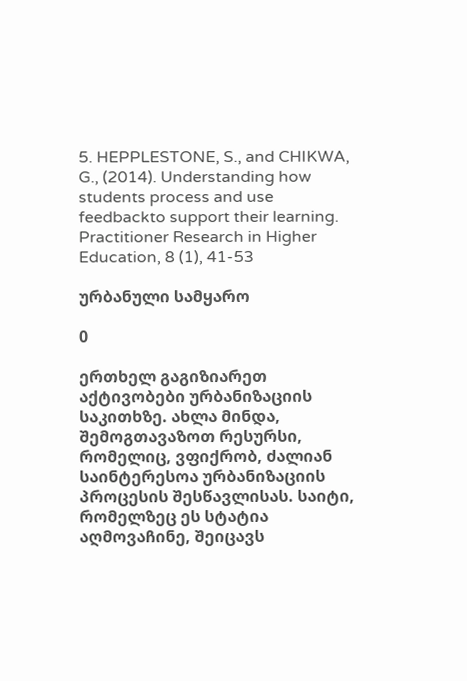5. HEPPLESTONE, S., and CHIKWA, G., (2014). Understanding how students process and use feedbackto support their learning. Practitioner Research in Higher Education, 8 (1), 41-53

ურბანული სამყარო

0

ერთხელ გაგიზიარეთ აქტივობები ურბანიზაციის საკითხზე. ახლა მინდა, შემოგთავაზოთ რესურსი, რომელიც, ვფიქრობ, ძალიან საინტერესოა ურბანიზაციის პროცესის შესწავლისას. საიტი, რომელზეც ეს სტატია აღმოვაჩინე, შეიცავს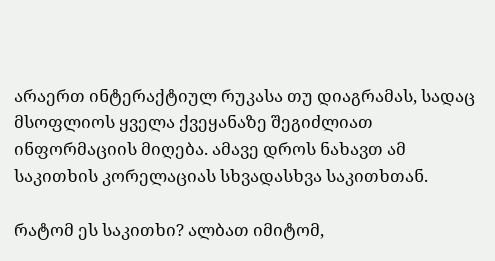არაერთ ინტერაქტიულ რუკასა თუ დიაგრამას, სადაც მსოფლიოს ყველა ქვეყანაზე შეგიძლიათ ინფორმაციის მიღება. ამავე დროს ნახავთ ამ საკითხის კორელაციას სხვადასხვა საკითხთან.

რატომ ეს საკითხი? ალბათ იმიტომ,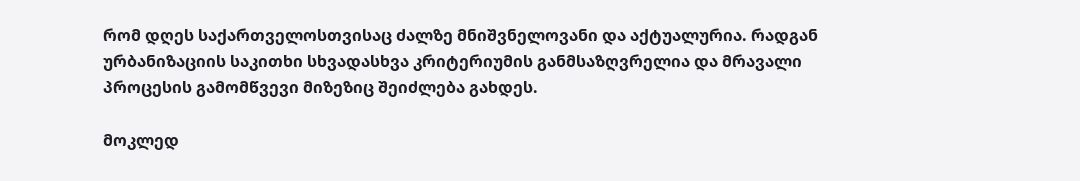რომ დღეს საქართველოსთვისაც ძალზე მნიშვნელოვანი და აქტუალურია. რადგან ურბანიზაციის საკითხი სხვადასხვა კრიტერიუმის განმსაზღვრელია და მრავალი პროცესის გამომწვევი მიზეზიც შეიძლება გახდეს.

მოკლედ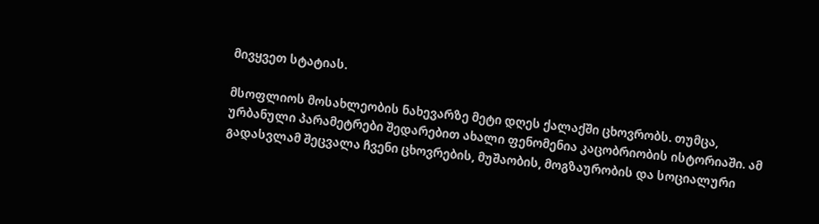მივყვეთ სტატიას.

მსოფლიოს მოსახლეობის ნახევარზე მეტი დღეს ქალაქში ცხოვრობს. თუმცა, ურბანული პარამეტრები შედარებით ახალი ფენომენია კაცობრიობის ისტორიაში. ამ გადასვლამ შეცვალა ჩვენი ცხოვრების, მუშაობის, მოგზაურობის და სოციალური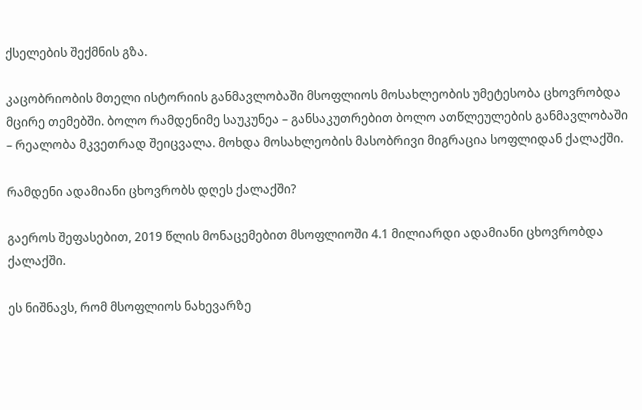ქსელების შექმნის გზა.

კაცობრიობის მთელი ისტორიის განმავლობაში მსოფლიოს მოსახლეობის უმეტესობა ცხოვრობდა მცირე თემებში. ბოლო რამდენიმე საუკუნეა – განსაკუთრებით ბოლო ათწლეულების განმავლობაში – რეალობა მკვეთრად შეიცვალა. მოხდა მოსახლეობის მასობრივი მიგრაცია სოფლიდან ქალაქში.

რამდენი ადამიანი ცხოვრობს დღეს ქალაქში?

გაეროს შეფასებით, 2019 წლის მონაცემებით მსოფლიოში 4.1 მილიარდი ადამიანი ცხოვრობდა ქალაქში.

ეს ნიშნავს, რომ მსოფლიოს ნახევარზე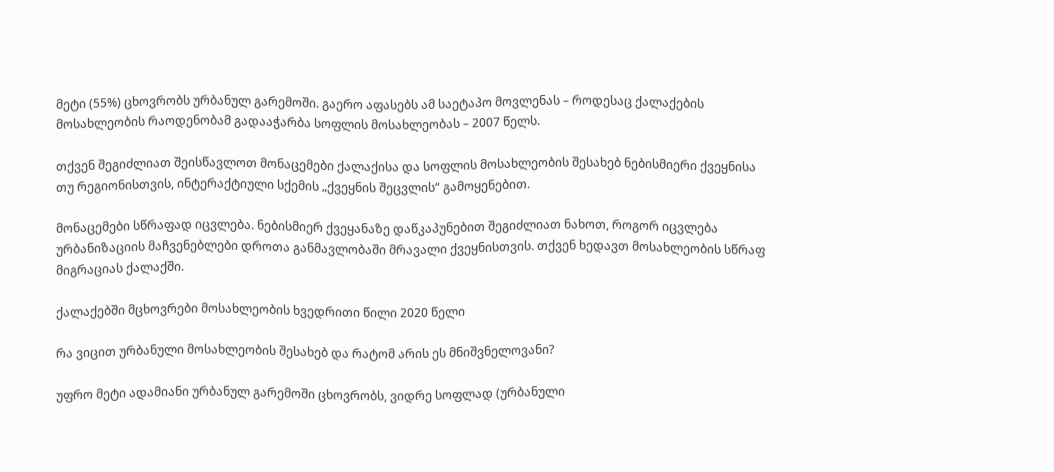მეტი (55%) ცხოვრობს ურბანულ გარემოში. გაერო აფასებს ამ საეტაპო მოვლენას – როდესაც ქალაქების მოსახლეობის რაოდენობამ გადააჭარბა სოფლის მოსახლეობას – 2007 წელს.

თქვენ შეგიძლიათ შეისწავლოთ მონაცემები ქალაქისა და სოფლის მოსახლეობის შესახებ ნებისმიერი ქვეყნისა თუ რეგიონისთვის, ინტერაქტიული სქემის „ქვეყნის შეცვლის“ გამოყენებით.

მონაცემები სწრაფად იცვლება. ნებისმიერ ქვეყანაზე დაწკაპუნებით შეგიძლიათ ნახოთ, როგორ იცვლება ურბანიზაციის მაჩვენებლები დროთა განმავლობაში მრავალი ქვეყნისთვის. თქვენ ხედავთ მოსახლეობის სწრაფ მიგრაციას ქალაქში.

ქალაქებში მცხოვრები მოსახლეობის ხვედრითი წილი 2020 წელი

რა ვიცით ურბანული მოსახლეობის შესახებ და რატომ არის ეს მნიშვნელოვანი?

უფრო მეტი ადამიანი ურბანულ გარემოში ცხოვრობს, ვიდრე სოფლად (ურბანული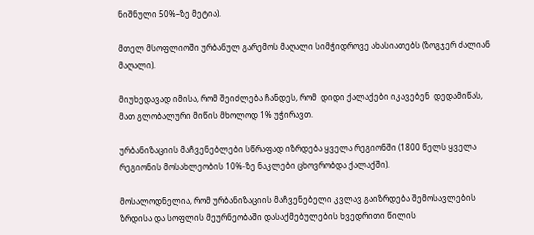ნიშნული 50%–ზე მეტია).

მთელ მსოფლიოში ურბანულ გარემოს მაღალი სიმჭიდროვე ახასიათებს (ზოგჯერ ძალიან მაღალი).

მიუხედავად იმისა, რომ შეიძლება ჩანდეს, რომ  დიდი ქალაქები იკავებენ  დედამიწას, მათ გლობალური მიწის მხოლოდ 1% უჭირავთ.

ურბანიზაციის მაჩვენებლები სწრაფად იზრდება ყველა რეგიონში (1800 წელს ყველა რეგიონის მოსახლეობის 10%-ზე ნაკლები ცხოვრობდა ქალაქში).

მოსალოდნელია, რომ ურბანიზაციის მაჩვენებელი კვლავ გაიზრდება შემოსავლების ზრდისა და სოფლის მეურნეობაში დასაქმებულების ხვედრითი წილის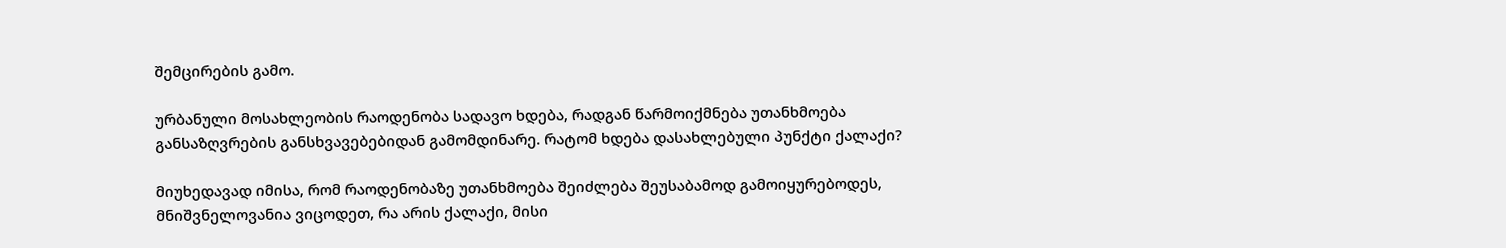შემცირების გამო.

ურბანული მოსახლეობის რაოდენობა სადავო ხდება, რადგან წარმოიქმნება უთანხმოება განსაზღვრების განსხვავებებიდან გამომდინარე. რატომ ხდება დასახლებული პუნქტი ქალაქი?

მიუხედავად იმისა, რომ რაოდენობაზე უთანხმოება შეიძლება შეუსაბამოდ გამოიყურებოდეს, მნიშვნელოვანია ვიცოდეთ, რა არის ქალაქი, მისი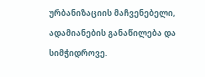ურბანიზაციის მაჩვენებელი, ადამიანების განაწილება და სიმჭიდროვე.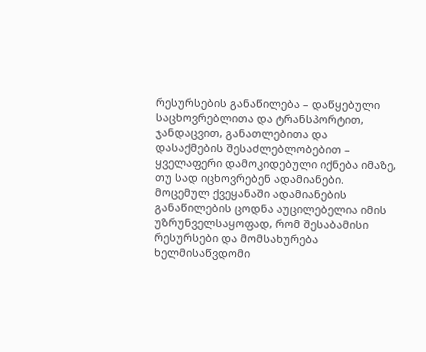რესურსების განაწილება – დაწყებული საცხოვრებლითა და ტრანსპორტით, ჯანდაცვით, განათლებითა და დასაქმების შესაძლებლობებით – ყველაფერი დამოკიდებული იქნება იმაზე, თუ სად იცხოვრებენ ადამიანები. მოცემულ ქვეყანაში ადამიანების განაწილების ცოდნა აუცილებელია იმის უზრუნველსაყოფად, რომ შესაბამისი რესურსები და მომსახურება ხელმისაწვდომი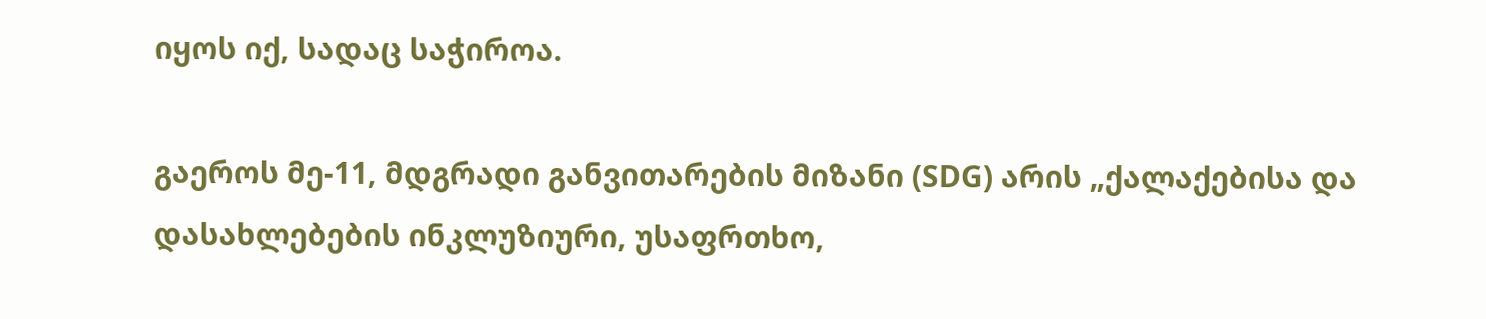იყოს იქ, სადაც საჭიროა.

გაეროს მე-11, მდგრადი განვითარების მიზანი (SDG) არის „ქალაქებისა და დასახლებების ინკლუზიური, უსაფრთხო,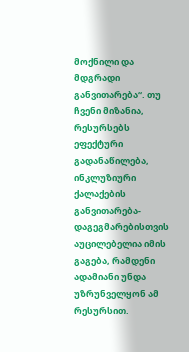მოქნილი და მდგრადი განვითარება“. თუ ჩვენი მიზანია, რესურსებს ეფექტური გადანაწილება, ინკლუზიური ქალაქების განვითარება-დაგეგმარებისთვის აუცილებელია იმის გაგება, რამდენი ადამიანი უნდა უზრუნველყონ ამ რესურსით.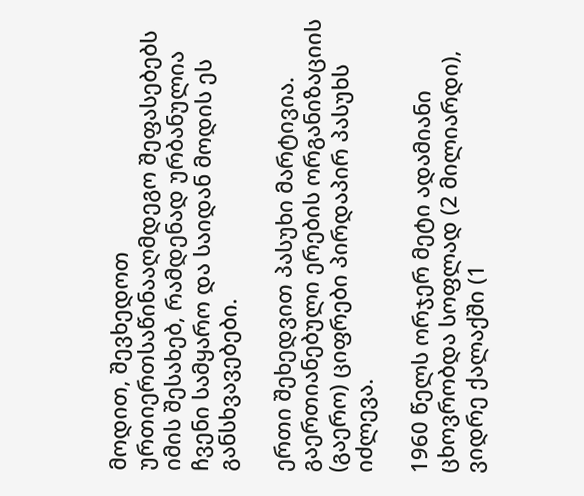მოდით, შევხედოთ ურთიერთსაწინააღმდეგო შეფასებებს იმის შესახებ, რამდენად ურბანულია ჩვენი სამყარო და საიდან მოდის ეს განსხვავებები.

ერთი შეხედვით პასუხი მარტივია. გაერთიანებული ერების ორგანიზაციის (გაერო) ციფრები პირდაპირ პასუხს იძლევა.

1960 წელს ორჯერ მეტი ადამიანი ცხოვრობდა სოფლად (2 მილიარდი), ვიდრე ქალაქში (1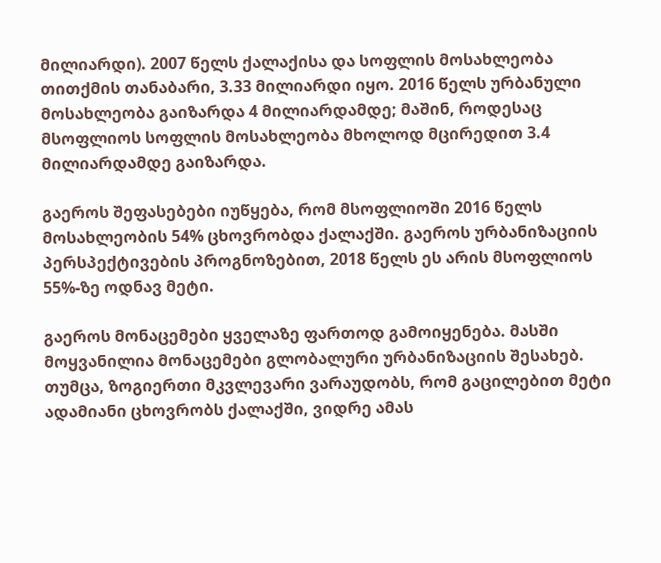მილიარდი). 2007 წელს ქალაქისა და სოფლის მოსახლეობა თითქმის თანაბარი, 3.33 მილიარდი იყო. 2016 წელს ურბანული მოსახლეობა გაიზარდა 4 მილიარდამდე; მაშინ, როდესაც მსოფლიოს სოფლის მოსახლეობა მხოლოდ მცირედით 3.4 მილიარდამდე გაიზარდა.

გაეროს შეფასებები იუწყება, რომ მსოფლიოში 2016 წელს მოსახლეობის 54% ცხოვრობდა ქალაქში. გაეროს ურბანიზაციის პერსპექტივების პროგნოზებით, 2018 წელს ეს არის მსოფლიოს 55%-ზე ოდნავ მეტი.

გაეროს მონაცემები ყველაზე ფართოდ გამოიყენება. მასში მოყვანილია მონაცემები გლობალური ურბანიზაციის შესახებ. თუმცა, ზოგიერთი მკვლევარი ვარაუდობს, რომ გაცილებით მეტი ადამიანი ცხოვრობს ქალაქში, ვიდრე ამას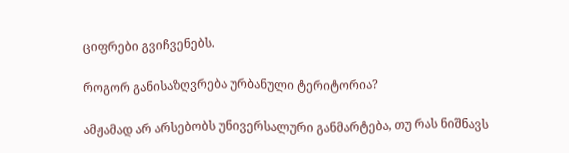ციფრები გვიჩვენებს.

როგორ განისაზღვრება ურბანული ტერიტორია?

ამჟამად არ არსებობს უნივერსალური განმარტება, თუ რას ნიშნავს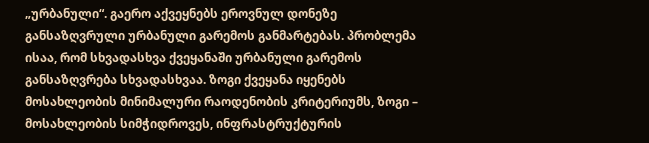„ურბანული“. გაერო აქვეყნებს ეროვნულ დონეზე განსაზღვრული ურბანული გარემოს განმარტებას. პრობლემა ისაა, რომ სხვადასხვა ქვეყანაში ურბანული გარემოს განსაზღვრება სხვადასხვაა. ზოგი ქვეყანა იყენებს მოსახლეობის მინიმალური რაოდენობის კრიტერიუმს, ზოგი – მოსახლეობის სიმჭიდროვეს, ინფრასტრუქტურის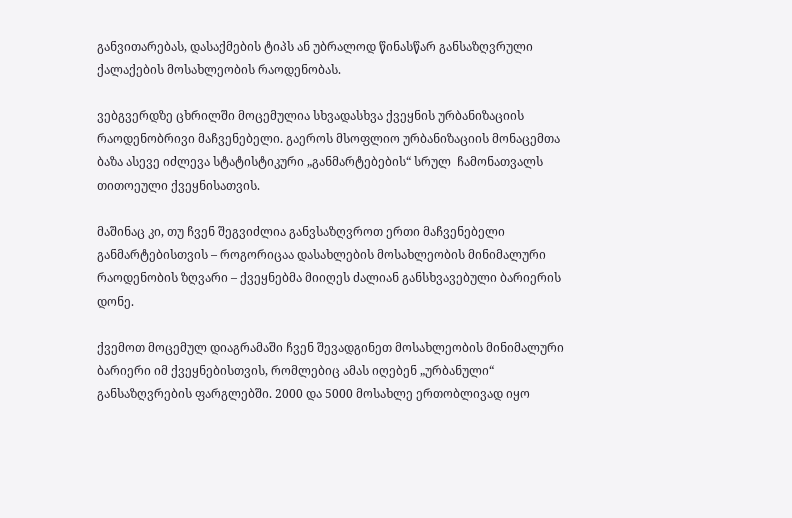განვითარებას, დასაქმების ტიპს ან უბრალოდ წინასწარ განსაზღვრული ქალაქების მოსახლეობის რაოდენობას.

ვებგვერდზე ცხრილში მოცემულია სხვადასხვა ქვეყნის ურბანიზაციის რაოდენობრივი მაჩვენებელი. გაეროს მსოფლიო ურბანიზაციის მონაცემთა ბაზა ასევე იძლევა სტატისტიკური „განმარტებების“ სრულ  ჩამონათვალს თითოეული ქვეყნისათვის.

მაშინაც კი, თუ ჩვენ შეგვიძლია განვსაზღვროთ ერთი მაჩვენებელი განმარტებისთვის – როგორიცაა დასახლების მოსახლეობის მინიმალური რაოდენობის ზღვარი – ქვეყნებმა მიიღეს ძალიან განსხვავებული ბარიერის დონე.

ქვემოთ მოცემულ დიაგრამაში ჩვენ შევადგინეთ მოსახლეობის მინიმალური ბარიერი იმ ქვეყნებისთვის, რომლებიც ამას იღებენ „ურბანული“ განსაზღვრების ფარგლებში. 2000 და 5000 მოსახლე ერთობლივად იყო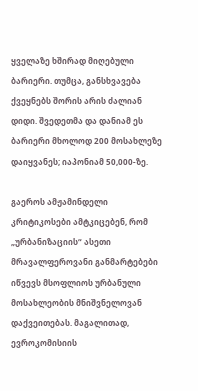ყველაზე ხშირად მიღებული ბარიერი. თუმცა, განსხვავება ქვეყნებს შორის არის ძალიან დიდი. შვედეთმა და დანიამ ეს ბარიერი მხოლოდ 200 მოსახლეზე დაიყვანეს; იაპონიამ 50,000-ზე.

გაეროს ამჟამინდელი კრიტიკოსები ამტკიცებენ, რომ „ურბანიზაციის“ ასეთი მრავალფეროვანი განმარტებები იწვევს მსოფლიოს ურბანული მოსახლეობის მნიშვნელოვან დაქვეითებას. მაგალითად, ევროკომისიის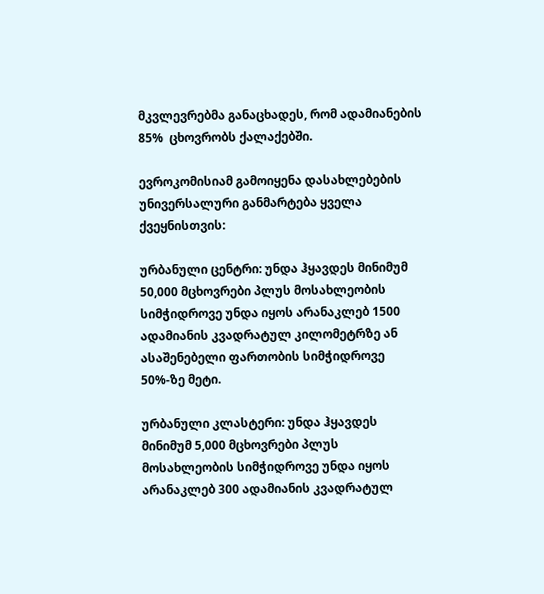მკვლევრებმა განაცხადეს, რომ ადამიანების 85%  ცხოვრობს ქალაქებში.

ევროკომისიამ გამოიყენა დასახლებების უნივერსალური განმარტება ყველა ქვეყნისთვის:

ურბანული ცენტრი: უნდა ჰყავდეს მინიმუმ 50,000 მცხოვრები პლუს მოსახლეობის სიმჭიდროვე უნდა იყოს არანაკლებ 1500 ადამიანის კვადრატულ კილომეტრზე ან ასაშენებელი ფართობის სიმჭიდროვე 50%-ზე მეტი.

ურბანული კლასტერი: უნდა ჰყავდეს მინიმუმ 5,000 მცხოვრები პლუს მოსახლეობის სიმჭიდროვე უნდა იყოს არანაკლებ 300 ადამიანის კვადრატულ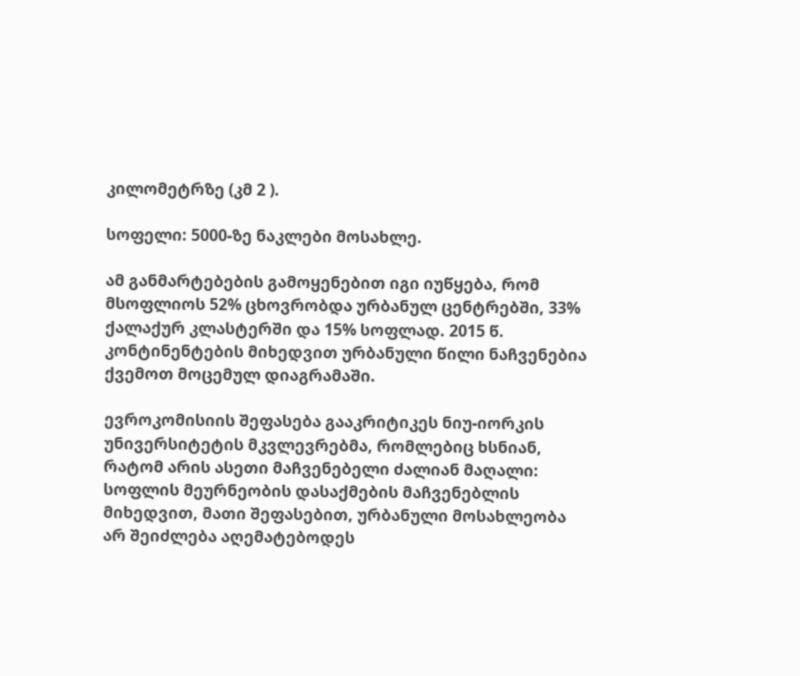კილომეტრზე (კმ 2 ).

სოფელი: 5000-ზე ნაკლები მოსახლე.

ამ განმარტებების გამოყენებით იგი იუწყება, რომ მსოფლიოს 52% ცხოვრობდა ურბანულ ცენტრებში, 33% ქალაქურ კლასტერში და 15% სოფლად. 2015 წ. კონტინენტების მიხედვით ურბანული წილი ნაჩვენებია ქვემოთ მოცემულ დიაგრამაში.

ევროკომისიის შეფასება გააკრიტიკეს ნიუ-იორკის უნივერსიტეტის მკვლევრებმა, რომლებიც ხსნიან, რატომ არის ასეთი მაჩვენებელი ძალიან მაღალი: სოფლის მეურნეობის დასაქმების მაჩვენებლის მიხედვით, მათი შეფასებით, ურბანული მოსახლეობა არ შეიძლება აღემატებოდეს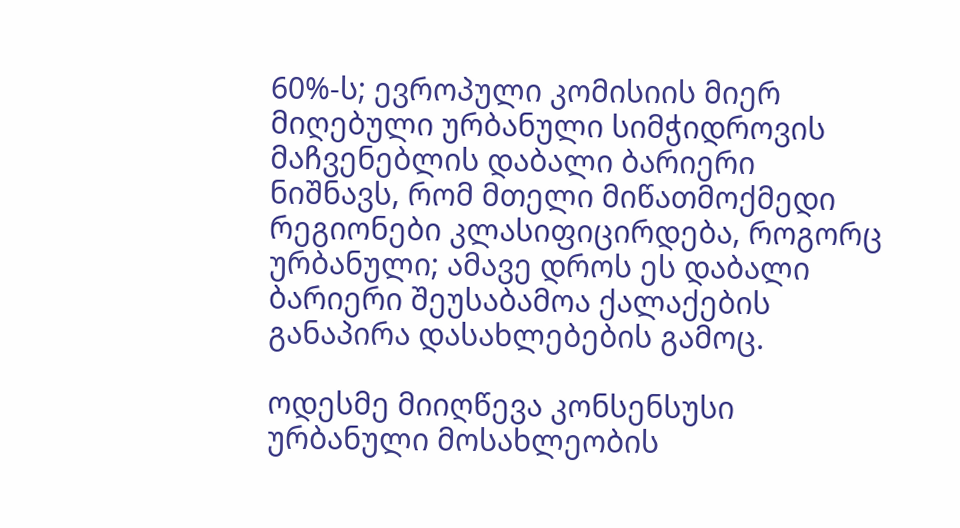60%-ს; ევროპული კომისიის მიერ მიღებული ურბანული სიმჭიდროვის მაჩვენებლის დაბალი ბარიერი ნიშნავს, რომ მთელი მიწათმოქმედი რეგიონები კლასიფიცირდება, როგორც ურბანული; ამავე დროს ეს დაბალი  ბარიერი შეუსაბამოა ქალაქების განაპირა დასახლებების გამოც.

ოდესმე მიიღწევა კონსენსუსი ურბანული მოსახლეობის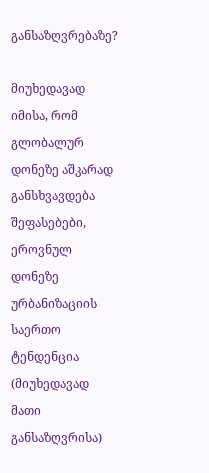განსაზღვრებაზე?

მიუხედავად იმისა, რომ გლობალურ დონეზე აშკარად განსხვავდება შეფასებები, ეროვნულ დონეზე ურბანიზაციის საერთო ტენდენცია (მიუხედავად მათი განსაზღვრისა)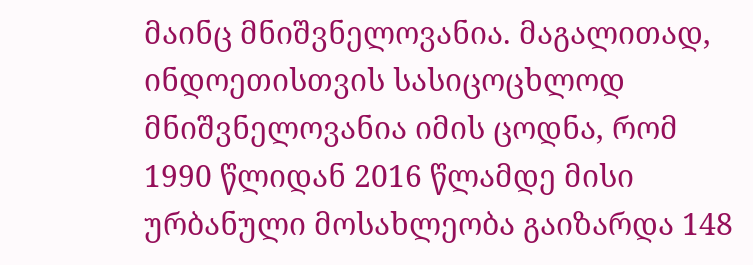მაინც მნიშვნელოვანია. მაგალითად, ინდოეთისთვის სასიცოცხლოდ მნიშვნელოვანია იმის ცოდნა, რომ 1990 წლიდან 2016 წლამდე მისი ურბანული მოსახლეობა გაიზარდა 148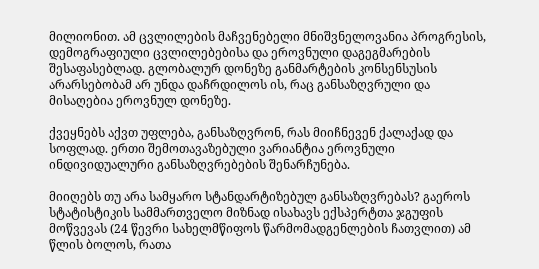მილიონით. ამ ცვლილების მაჩვენებელი მნიშვნელოვანია პროგრესის, დემოგრაფიული ცვლილებებისა და ეროვნული დაგეგმარების შესაფასებლად. გლობალურ დონეზე განმარტების კონსენსუსის არარსებობამ არ უნდა დაჩრდილოს ის, რაც განსაზღვრული და მისაღებია ეროვნულ დონეზე.

ქვეყნებს აქვთ უფლება, განსაზღვრონ, რას მიიჩნევენ ქალაქად და სოფლად. ერთი შემოთავაზებული ვარიანტია ეროვნული ინდივიდუალური განსაზღვრებების შენარჩუნება.

მიიღებს თუ არა სამყარო სტანდარტიზებულ განსაზღვრებას? გაეროს სტატისტიკის სამმართველო მიზნად ისახავს ექსპერტთა ჯგუფის მოწვევას (24 წევრი სახელმწიფოს წარმომადგენლების ჩათვლით) ამ წლის ბოლოს, რათა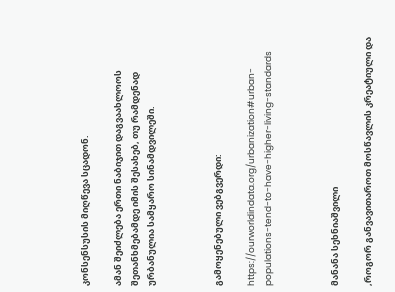კონსენსუსის მიღწევა სცადონ.

ამან შეიძლება ერთი ნაბიჯით დაგვაახლოოს შეთანხმებამდე იმის შესახებ, თუ რამდენად ურბანულია სამყარო სინამდვილეში.



გამოყენებული ვებგვერდი:

https://ourworldindata.org/urbanization#urban-populations-tend-to-have-higher-living-standards



მანანა სეხნიაშვილი

,როგორ განვავითაროთ მოსწავლის კრეატიული და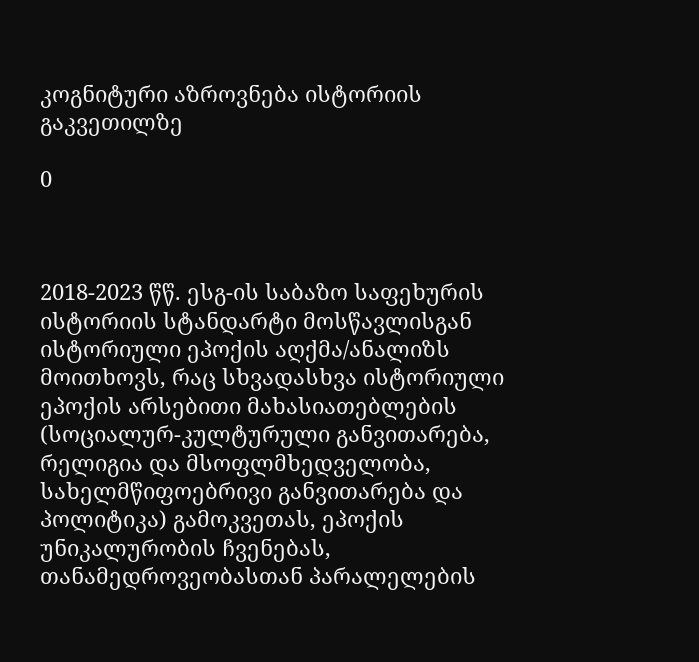კოგნიტური აზროვნება ისტორიის გაკვეთილზე

0



2018-2023 წწ. ესგ-ის საბაზო საფეხურის ისტორიის სტანდარტი მოსწავლისგან ისტორიული ეპოქის აღქმა/ანალიზს მოითხოვს, რაც სხვადასხვა ისტორიული ეპოქის არსებითი მახასიათებლების (სოციალურ-კულტურული განვითარება, რელიგია და მსოფლმხედველობა, სახელმწიფოებრივი განვითარება და პოლიტიკა) გამოკვეთას, ეპოქის უნიკალურობის ჩვენებას, თანამედროვეობასთან პარალელების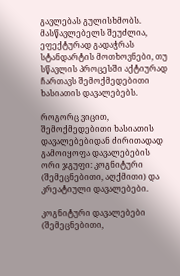გავლებას გულისხმობს. მასწავლებელს შეუძლია, ეფექტურად გადაჭრას სტანდარტის მოთხოვნები, თუ სწავლის პროცესში აქტიურად ჩართავს შემოქმედებითი ხასიათის დავალებებს.

როგორც ვიცით, შემოქმედებითი ხასიათის დავალებებიდან ძირითადად გამოიყოფა დავალებების ორი ჯგუფი: კოგნიტური (შემეცნებითი, აღქმითი) და კრეატიული დავალებები.

კოგნიტური დავალებები (შემეცნებითი,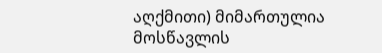აღქმითი) მიმართულია მოსწავლის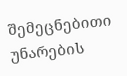შემეცნებითი უნარების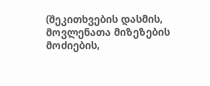(შეკითხვების დასმის, მოვლენათა მიზეზების მოძიების,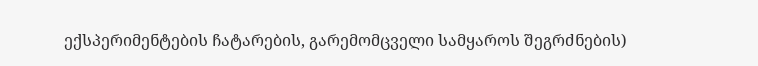ექსპერიმენტების ჩატარების, გარემომცველი სამყაროს შეგრძნების)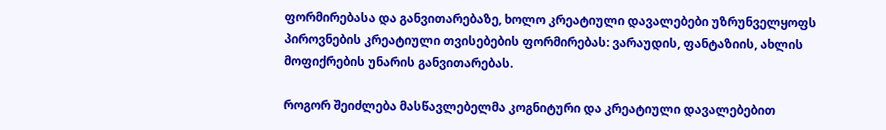ფორმირებასა და განვითარებაზე, ხოლო კრეატიული დავალებები უზრუნველყოფს პიროვნების კრეატიული თვისებების ფორმირებას: ვარაუდის, ფანტაზიის, ახლის მოფიქრების უნარის განვითარებას.

როგორ შეიძლება მასწავლებელმა კოგნიტური და კრეატიული დავალებებით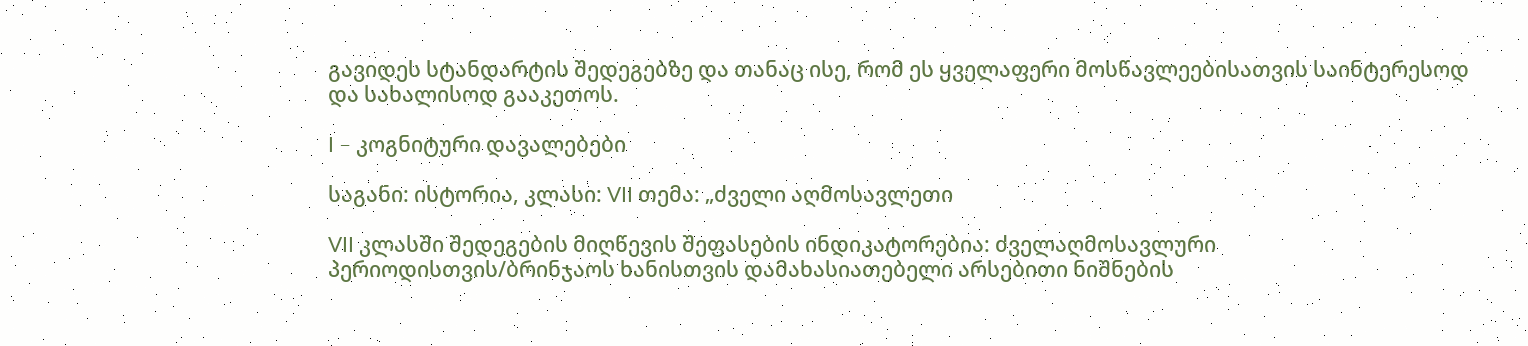გავიდეს სტანდარტის შედეგებზე და თანაც ისე, რომ ეს ყველაფერი მოსწავლეებისათვის საინტერესოდ და სახალისოდ გააკეთოს.

I – კოგნიტური დავალებები

საგანი: ისტორია, კლასი: VII თემა: „ძველი აღმოსავლეთი

VII კლასში შედეგების მიღწევის შეფასების ინდიკატორებია: ძველაღმოსავლური პერიოდისთვის/ბრინჯაოს ხანისთვის დამახასიათებელი არსებითი ნიშნების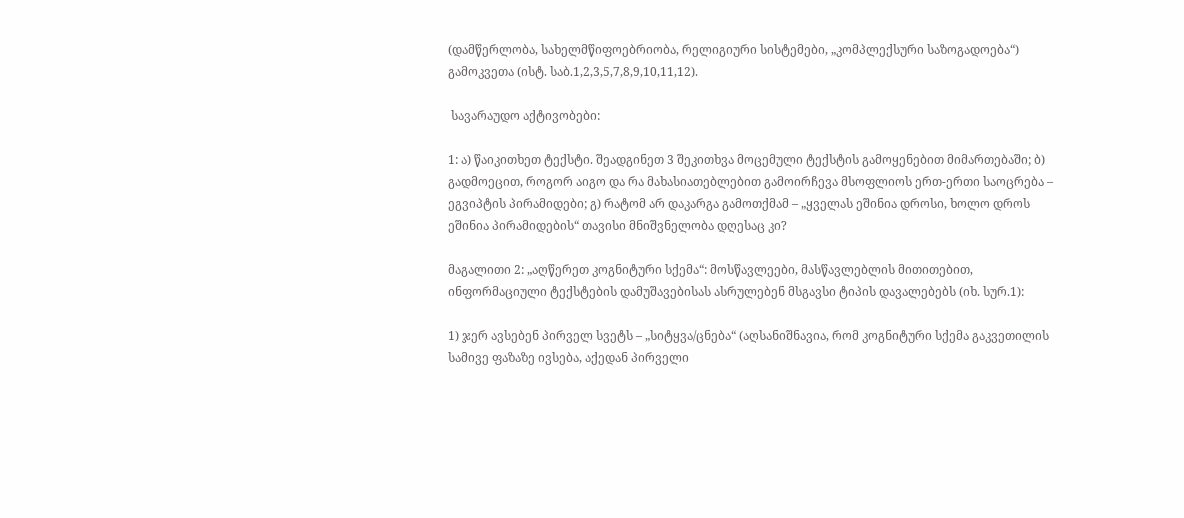(დამწერლობა, სახელმწიფოებრიობა, რელიგიური სისტემები, „კომპლექსური საზოგადოება“) გამოკვეთა (ისტ. საბ.1,2,3,5,7,8,9,10,11,12).

 სავარაუდო აქტივობები:

1: ა) წაიკითხეთ ტექსტი. შეადგინეთ 3 შეკითხვა მოცემული ტექსტის გამოყენებით მიმართებაში; ბ) გადმოეცით, როგორ აიგო და რა მახასიათებლებით გამოირჩევა მსოფლიოს ერთ-ერთი საოცრება – ეგვიპტის პირამიდები; გ) რატომ არ დაკარგა გამოთქმამ – „ყველას ეშინია დროსი, ხოლო დროს ეშინია პირამიდების“ თავისი მნიშვნელობა დღესაც კი?

მაგალითი 2: „აღწერეთ კოგნიტური სქემა“: მოსწავლეები, მასწავლებლის მითითებით, ინფორმაციული ტექსტების დამუშავებისას ასრულებენ მსგავსი ტიპის დავალებებს (იხ. სურ.1):

1) ჯერ ავსებენ პირველ სვეტს – „სიტყვა/ცნება“ (აღსანიშნავია, რომ კოგნიტური სქემა გაკვეთილის სამივე ფაზაზე ივსება, აქედან პირველი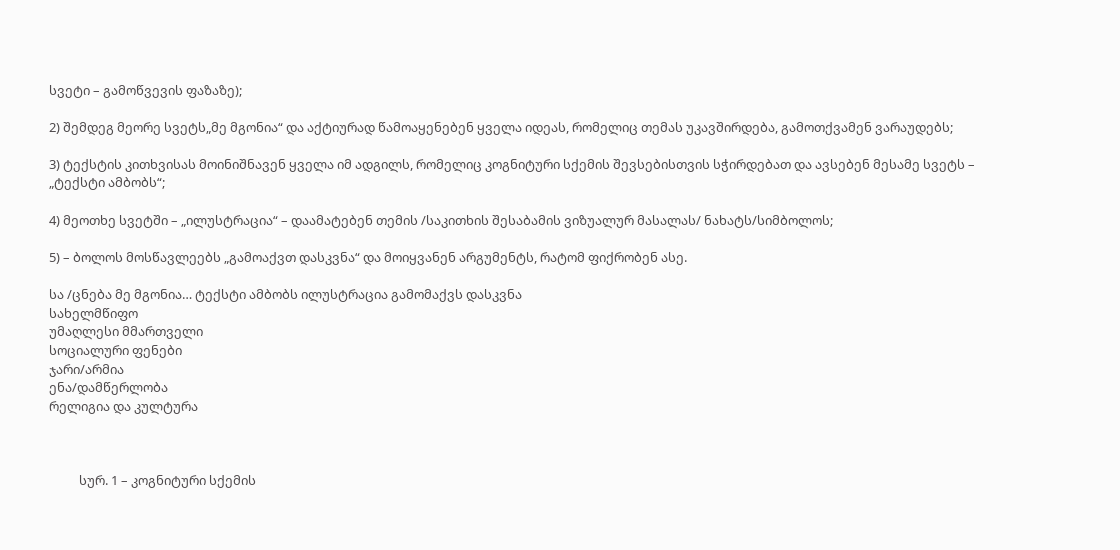სვეტი – გამოწვევის ფაზაზე);

2) შემდეგ მეორე სვეტს„მე მგონია“ და აქტიურად წამოაყენებენ ყველა იდეას, რომელიც თემას უკავშირდება, გამოთქვამენ ვარაუდებს;

3) ტექსტის კითხვისას მოინიშნავენ ყველა იმ ადგილს, რომელიც კოგნიტური სქემის შევსებისთვის სჭირდებათ და ავსებენ მესამე სვეტს – „ტექსტი ამბობს“;

4) მეოთხე სვეტში – „ილუსტრაცია“ – დაამატებენ თემის /საკითხის შესაბამის ვიზუალურ მასალას/ ნახატს/სიმბოლოს;

5) – ბოლოს მოსწავლეებს „გამოაქვთ დასკვნა“ და მოიყვანენ არგუმენტს, რატომ ფიქრობენ ასე.

სა /ცნება მე მგონია… ტექსტი ამბობს ილუსტრაცია გამომაქვს დასკვნა
სახელმწიფო
უმაღლესი მმართველი
სოციალური ფენები
ჯარი/არმია
ენა/დამწერლობა
რელიგია და კულტურა



          სურ. 1 – კოგნიტური სქემის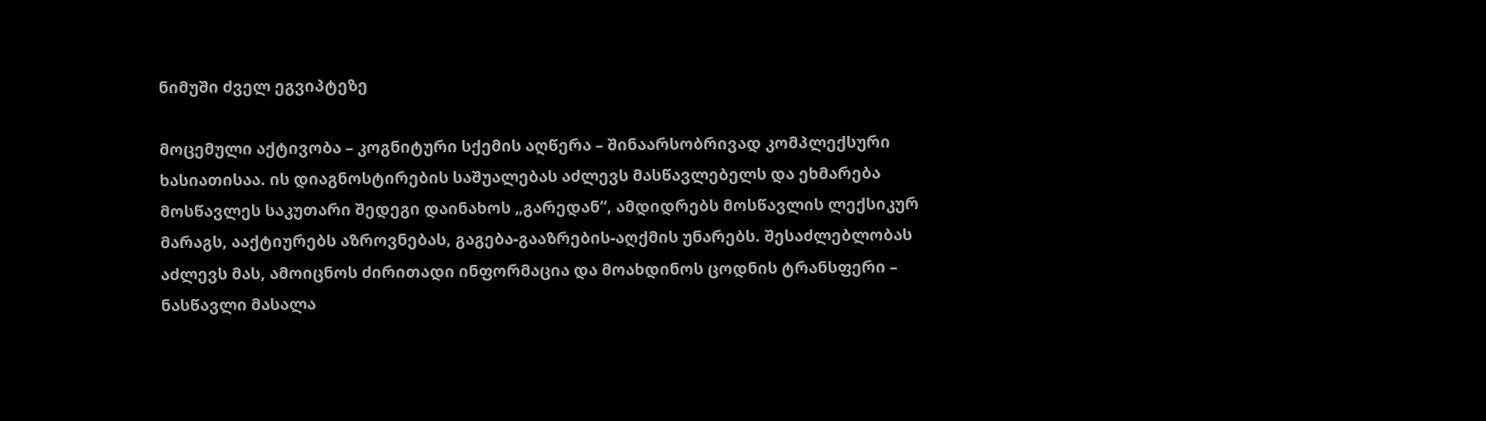ნიმუში ძველ ეგვიპტეზე

მოცემული აქტივობა – კოგნიტური სქემის აღწერა – შინაარსობრივად კომპლექსური ხასიათისაა. ის დიაგნოსტირების საშუალებას აძლევს მასწავლებელს და ეხმარება მოსწავლეს საკუთარი შედეგი დაინახოს „გარედან“, ამდიდრებს მოსწავლის ლექსიკურ მარაგს, ააქტიურებს აზროვნებას, გაგება-გააზრების-აღქმის უნარებს. შესაძლებლობას აძლევს მას, ამოიცნოს ძირითადი ინფორმაცია და მოახდინოს ცოდნის ტრანსფერი – ნასწავლი მასალა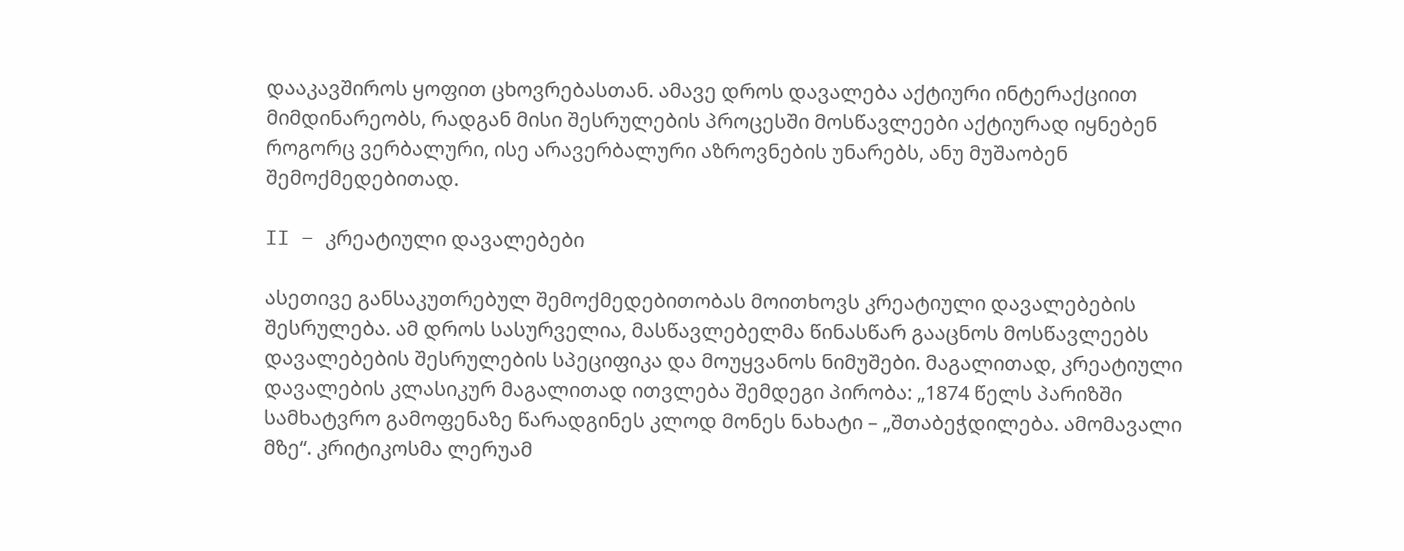დააკავშიროს ყოფით ცხოვრებასთან. ამავე დროს დავალება აქტიური ინტერაქციით მიმდინარეობს, რადგან მისი შესრულების პროცესში მოსწავლეები აქტიურად იყნებენ როგორც ვერბალური, ისე არავერბალური აზროვნების უნარებს, ანუ მუშაობენ შემოქმედებითად.

II – კრეატიული დავალებები

ასეთივე განსაკუთრებულ შემოქმედებითობას მოითხოვს კრეატიული დავალებების შესრულება. ამ დროს სასურველია, მასწავლებელმა წინასწარ გააცნოს მოსწავლეებს დავალებების შესრულების სპეციფიკა და მოუყვანოს ნიმუშები. მაგალითად, კრეატიული დავალების კლასიკურ მაგალითად ითვლება შემდეგი პირობა: „1874 წელს პარიზში სამხატვრო გამოფენაზე წარადგინეს კლოდ მონეს ნახატი – „შთაბეჭდილება. ამომავალი მზე“. კრიტიკოსმა ლერუამ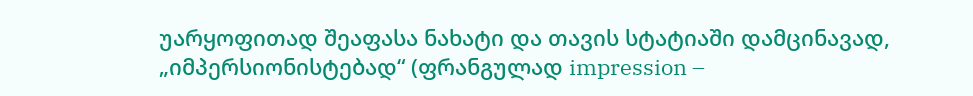უარყოფითად შეაფასა ნახატი და თავის სტატიაში დამცინავად, „იმპერსიონისტებად“ (ფრანგულად impression –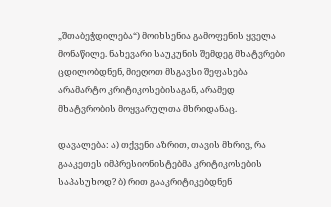„შთაბეჭდილება“) მოიხსენია გამოფენის ყველა მონაწილე. ნახევარი საუკუნის შემდეგ მხატვრები ცდილობდნენ, მიეღოთ მსგავსი შეფასება არამარტო კრიტიკოსებისაგან, არამედ მხატვრობის მოყვარულთა მხრიდანაც.

დავალება: ა) თქვენი აზრით, თავის მხრივ, რა გააკეთეს იმპრესიონისტებმა კრიტიკოსების საპასუხოდ? ბ) რით გააკრიტიკებდნენ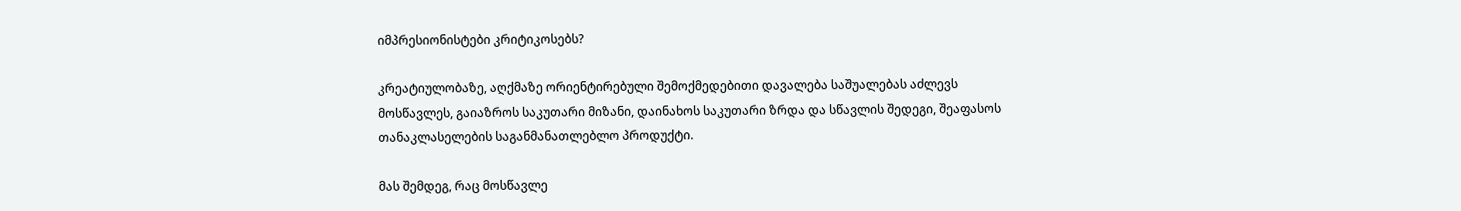იმპრესიონისტები კრიტიკოსებს?

კრეატიულობაზე, აღქმაზე ორიენტირებული შემოქმედებითი დავალება საშუალებას აძლევს მოსწავლეს, გაიაზროს საკუთარი მიზანი, დაინახოს საკუთარი ზრდა და სწავლის შედეგი, შეაფასოს თანაკლასელების საგანმანათლებლო პროდუქტი.

მას შემდეგ, რაც მოსწავლე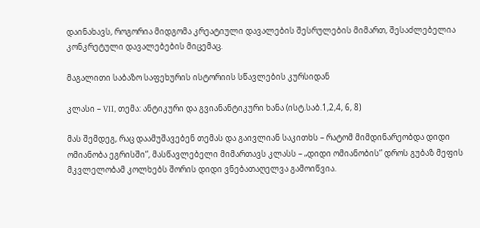დაინახავს, როგორია მიდგომა კრეატიული დავალების შესრულების მიმართ, შესაძლებელია კონკრეტული დავალებების მიცემაც.

მაგალითი საბაზო საფეხურის ისტორიის სწავლების კურსიდან

კლასი – VII, თემა: ანტიკური და გვიანანტიკური ხანა (ისტ.საბ.1,2,4, 6, 8)

მას შემდეგ, რაც დაამუშავებენ თემას და გაივლიან საკითხს – რატომ მიმდინარეობდა დიდი ომიანობა ეგრისში“, მასწავლებელი მიმართავს კლასს – „დიდი ომიანობის“ დროს გუბაზ მეფის მკვლელობამ კოლხებს შორის დიდი ვნებათაღელვა გამოიწვია.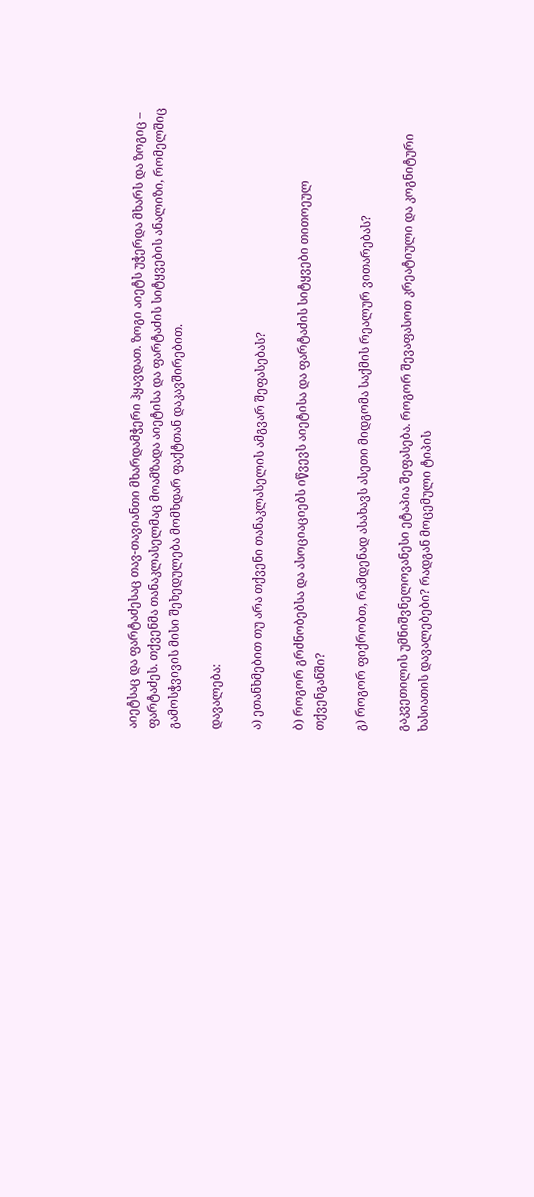აიეტსაც და ფარტაძესაც თავ-თავიანთი მხარდამჭერი ჰყავდათ. ზოგი აიეტს უჭერდა მხარს და ზოგიც – ფარტაძეს. თქვენმა თანაკლასელმაც მოამზადა აიეტისა და ფარტაძის სიტყვების ანალიზი, რომელშიც გამოსჭვივის მისი შეხედულება მომხდარ ფაქტთან დაკავშირებით.

დავალება:

ა) ეთანხმებით თუ არა თქვენი თანაკლასელის ამგვარ შეფასებას?

ბ) როგორ გრძნობებსა და ასოციაციებს იწვევს აიეტისა და ფარტაძის სიტყვები თითოეულ თქვენგანში?

გ) როგორ ფიქრობთ, რამდენად ასახავს ასეთი მიდგომა საქმის რეალურ ვითარებას?

გაკვეთილის უმნიშვნელოვანესი ეტაპია შეფასება. როგორ შევაფასოთ კრეატიული და კოგნიტური ხასიათის დავალებები? რადგან მოცემული ტიპის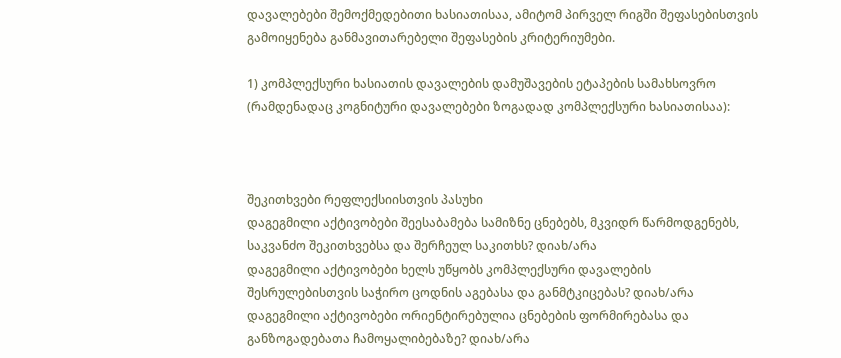დავალებები შემოქმედებითი ხასიათისაა, ამიტომ პირველ რიგში შეფასებისთვის გამოიყენება განმავითარებელი შეფასების კრიტერიუმები.

1) კომპლექსური ხასიათის დავალების დამუშავების ეტაპების სამახსოვრო (რამდენადაც კოგნიტური დავალებები ზოგადად კომპლექსური ხასიათისაა):



შეკითხვები რეფლექსიისთვის პასუხი
დაგეგმილი აქტივობები შეესაბამება სამიზნე ცნებებს, მკვიდრ წარმოდგენებს, საკვანძო შეკითხვებსა და შერჩეულ საკითხს? დიახ/არა
დაგეგმილი აქტივობები ხელს უწყობს კომპლექსური დავალების შესრულებისთვის საჭირო ცოდნის აგებასა და განმტკიცებას? დიახ/არა
დაგეგმილი აქტივობები ორიენტირებულია ცნებების ფორმირებასა და განზოგადებათა ჩამოყალიბებაზე? დიახ/არა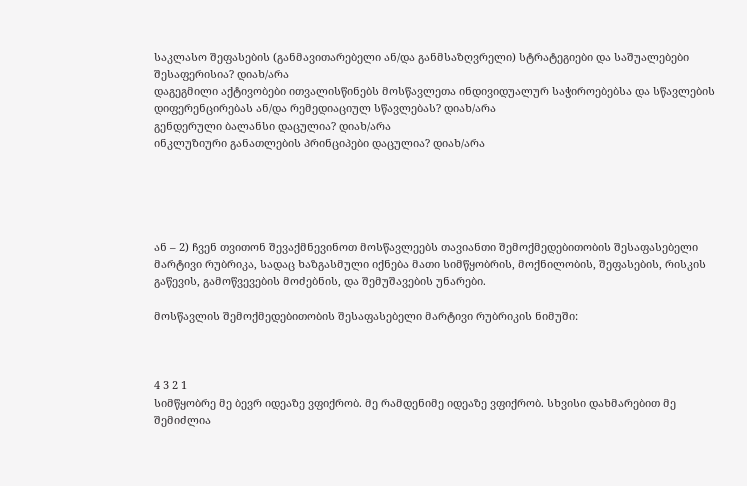საკლასო შეფასების (განმავითარებელი ან/და განმსაზღვრელი) სტრატეგიები და საშუალებები შესაფერისია? დიახ/არა
დაგეგმილი აქტივობები ითვალისწინებს მოსწავლეთა ინდივიდუალურ საჭიროებებსა და სწავლების დიფერენცირებას ან/და რემედიაციულ სწავლებას? დიახ/არა
გენდერული ბალანსი დაცულია? დიახ/არა
ინკლუზიური განათლების პრინციპები დაცულია? დიახ/არა





ან – 2) ჩვენ თვითონ შევაქმნევინოთ მოსწავლეებს თავიანთი შემოქმედებითობის შესაფასებელი მარტივი რუბრიკა, სადაც ხაზგასმული იქნება მათი სიმწყობრის, მოქნილობის, შეფასების, რისკის გაწევის, გამოწვევების მოძებნის, და შემუშავების უნარები.

მოსწავლის შემოქმედებითობის შესაფასებელი მარტივი რუბრიკის ნიმუში:



4 3 2 1
სიმწყობრე მე ბევრ იდეაზე ვფიქრობ. მე რამდენიმე იდეაზე ვფიქრობ. სხვისი დახმარებით მე შემიძლია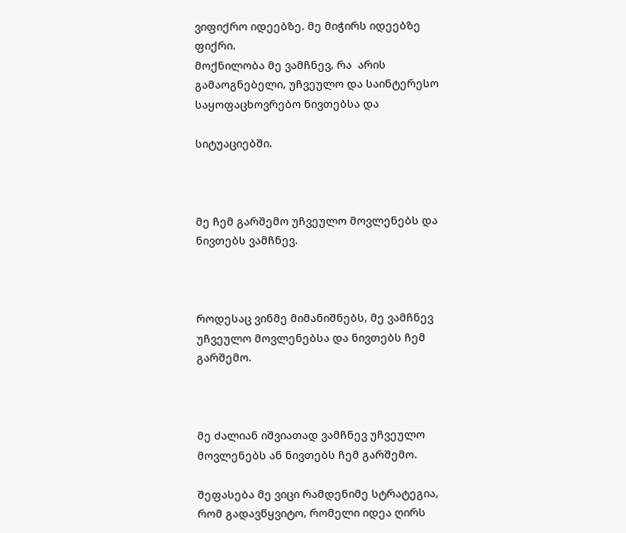ვიფიქრო იდეებზე. მე მიჭირს იდეებზე ფიქრი.
მოქნილობა მე ვამჩნევ, რა  არის გამაოგნებელი, უჩვეულო და საინტერესო საყოფაცხოვრებო ნივთებსა და

სიტუაციებში.



მე ჩემ გარშემო უჩვეულო მოვლენებს და ნივთებს ვამჩნევ.



როდესაც ვინმე მიმანიშნებს, მე ვამჩნევ უჩვეულო მოვლენებსა და ნივთებს ჩემ გარშემო.



მე ძალიან იშვიათად ვამჩნევ უჩვეულო მოვლენებს ან ნივთებს ჩემ გარშემო.

შეფასება მე ვიცი რამდენიმე სტრატეგია, რომ გადავწყვიტო, რომელი იდეა ღირს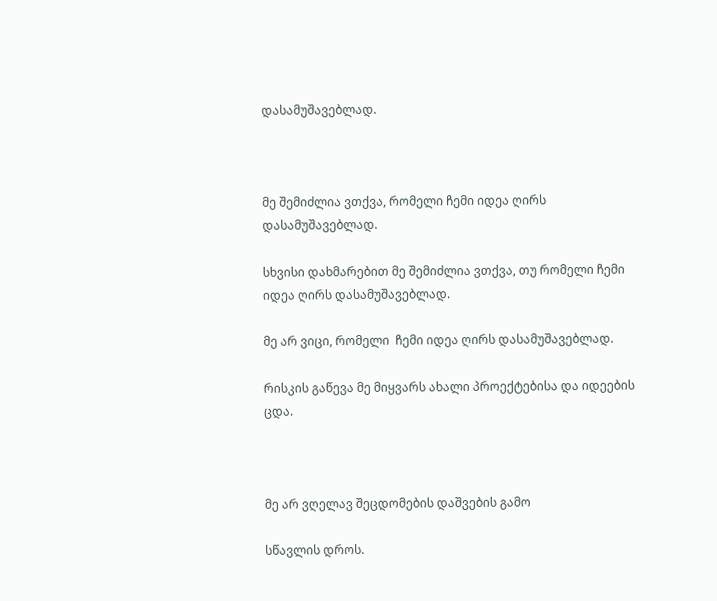დასამუშავებლად.



მე შემიძლია ვთქვა, რომელი ჩემი იდეა ღირს დასამუშავებლად.

სხვისი დახმარებით მე შემიძლია ვთქვა, თუ რომელი ჩემი იდეა ღირს დასამუშავებლად.

მე არ ვიცი, რომელი  ჩემი იდეა ღირს დასამუშავებლად.

რისკის გაწევა მე მიყვარს ახალი პროექტებისა და იდეების ცდა.



მე არ ვღელავ შეცდომების დაშვების გამო

სწავლის დროს.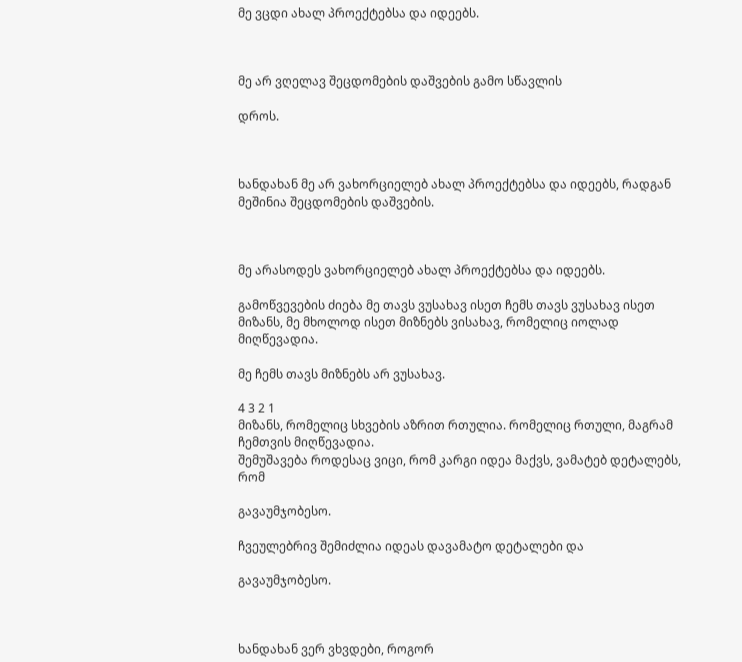მე ვცდი ახალ პროექტებსა და იდეებს.



მე არ ვღელავ შეცდომების დაშვების გამო სწავლის

დროს.



ხანდახან მე არ ვახორციელებ ახალ პროექტებსა და იდეებს, რადგან მეშინია შეცდომების დაშვების.



მე არასოდეს ვახორციელებ ახალ პროექტებსა და იდეებს.

გამოწვევების ძიება მე თავს ვუსახავ ისეთ ჩემს თავს ვუსახავ ისეთ მიზანს, მე მხოლოდ ისეთ მიზნებს ვისახავ, რომელიც იოლად მიღწევადია.

მე ჩემს თავს მიზნებს არ ვუსახავ.

4 3 2 1
მიზანს, რომელიც სხვების აზრით რთულია. რომელიც რთული, მაგრამ ჩემთვის მიღწევადია.
შემუშავება როდესაც ვიცი, რომ კარგი იდეა მაქვს, ვამატებ დეტალებს, რომ

გავაუმჯობესო.

ჩვეულებრივ შემიძლია იდეას დავამატო დეტალები და

გავაუმჯობესო.



ხანდახან ვერ ვხვდები, როგორ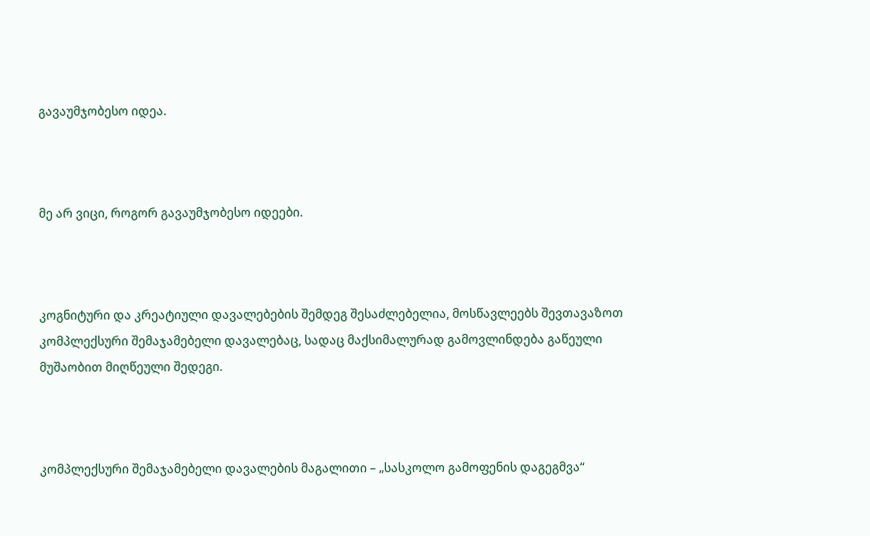გავაუმჯობესო იდეა.



მე არ ვიცი, როგორ გავაუმჯობესო იდეები.



კოგნიტური და კრეატიული დავალებების შემდეგ შესაძლებელია, მოსწავლეებს შევთავაზოთ კომპლექსური შემაჯამებელი დავალებაც, სადაც მაქსიმალურად გამოვლინდება გაწეული მუშაობით მიღწეული შედეგი.



კომპლექსური შემაჯამებელი დავალების მაგალითი – „სასკოლო გამოფენის დაგეგმვა“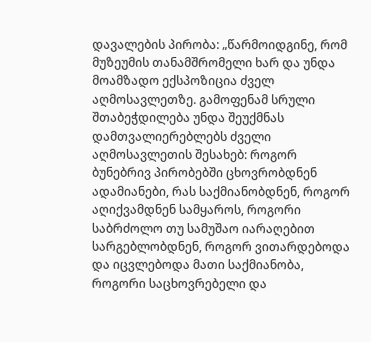დავალების პირობა: „წარმოიდგინე, რომ მუზეუმის თანამშრომელი ხარ და უნდა მოამზადო ექსპოზიცია ძველ აღმოსავლეთზე. გამოფენამ სრული შთაბეჭდილება უნდა შეუქმნას დამთვალიერებლებს ძველი აღმოსავლეთის შესახებ: როგორ ბუნებრივ პირობებში ცხოვრობდნენ ადამიანები, რას საქმიანობდნენ, როგორ აღიქვამდნენ სამყაროს, როგორი საბრძოლო თუ სამუშაო იარაღებით სარგებლობდნენ, როგორ ვითარდებოდა და იცვლებოდა მათი საქმიანობა, როგორი საცხოვრებელი და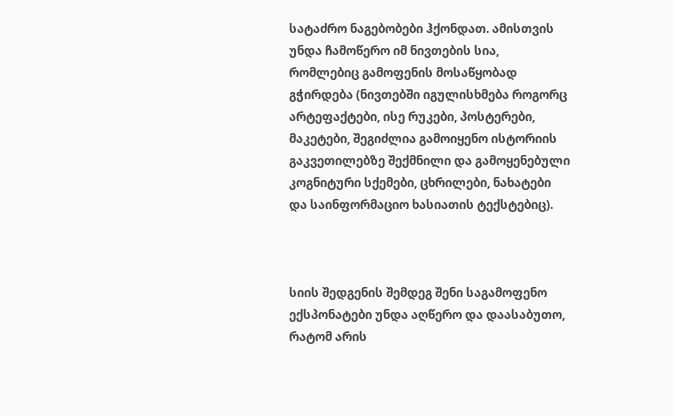სატაძრო ნაგებობები ჰქონდათ. ამისთვის უნდა ჩამოწერო იმ ნივთების სია, რომლებიც გამოფენის მოსაწყობად გჭირდება (ნივთებში იგულისხმება როგორც არტეფაქტები, ისე რუკები, პოსტერები, მაკეტები, შეგიძლია გამოიყენო ისტორიის გაკვეთილებზე შექმნილი და გამოყენებული კოგნიტური სქემები, ცხრილები, ნახატები და საინფორმაციო ხასიათის ტექსტებიც).



სიის შედგენის შემდეგ შენი საგამოფენო ექსპონატები უნდა აღწერო და დაასაბუთო, რატომ არის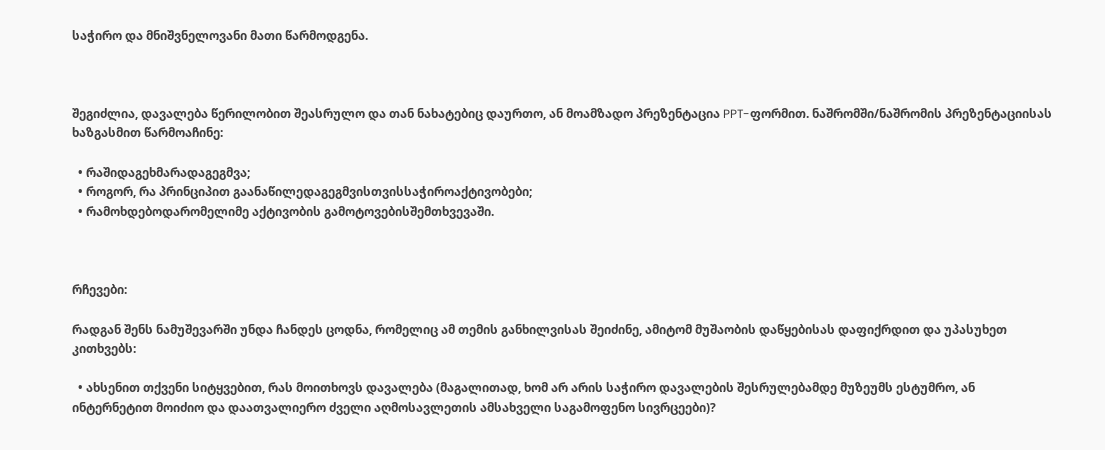საჭირო და მნიშვნელოვანი მათი წარმოდგენა.



შეგიძლია, დავალება წერილობით შეასრულო და თან ნახატებიც დაურთო, ან მოამზადო პრეზენტაცია PPT-ფორმით. ნაშრომში/ნაშრომის პრეზენტაციისას ხაზგასმით წარმოაჩინე:

  • რაშიდაგეხმარადაგეგმვა;
  • როგორ, რა პრინციპით გაანაწილედაგეგმვისთვისსაჭიროაქტივობები;
  • რამოხდებოდარომელიმე აქტივობის გამოტოვებისშემთხვევაში.



რჩევები:

რადგან შენს ნამუშევარში უნდა ჩანდეს ცოდნა, რომელიც ამ თემის განხილვისას შეიძინე, ამიტომ მუშაობის დაწყებისას დაფიქრდით და უპასუხეთ კითხვებს:

  • ახსენით თქვენი სიტყვებით, რას მოითხოვს დავალება (მაგალითად, ხომ არ არის საჭირო დავალების შესრულებამდე მუზეუმს ესტუმრო, ან ინტერნეტით მოიძიო და დაათვალიერო ძველი აღმოსავლეთის ამსახველი საგამოფენო სივრცეები)?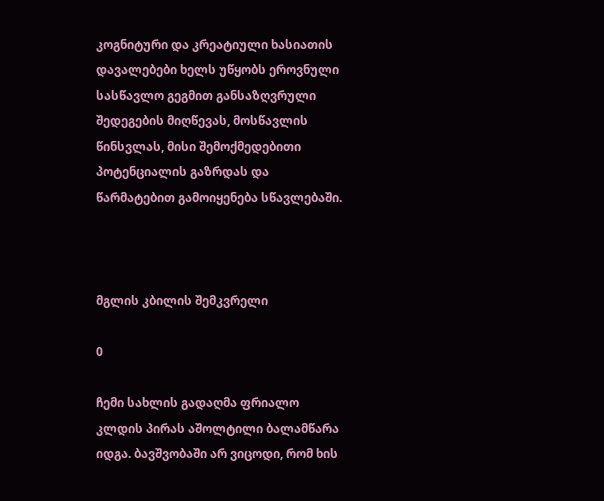კოგნიტური და კრეატიული ხასიათის დავალებები ხელს უწყობს ეროვნული სასწავლო გეგმით განსაზღვრული შედეგების მიღწევას, მოსწავლის წინსვლას, მისი შემოქმედებითი პოტენციალის გაზრდას და წარმატებით გამოიყენება სწავლებაში.



მგლის კბილის შემკვრელი

0

ჩემი სახლის გადაღმა ფრიალო კლდის პირას აშოლტილი ბალამწარა იდგა. ბავშვობაში არ ვიცოდი, რომ ხის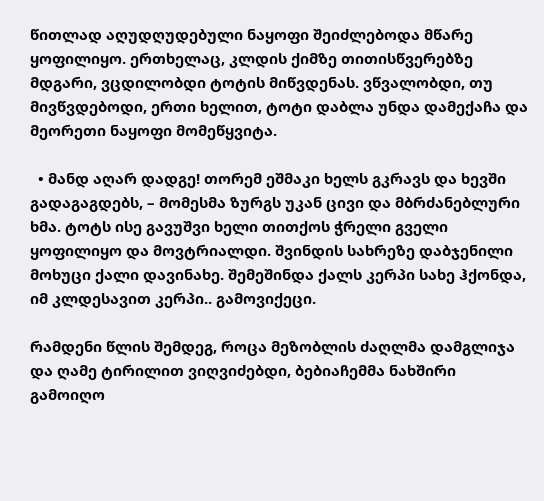წითლად აღუდღუდებული ნაყოფი შეიძლებოდა მწარე ყოფილიყო. ერთხელაც, კლდის ქიმზე თითისწვერებზე მდგარი, ვცდილობდი ტოტის მიწვდენას. ვწვალობდი, თუ მივწვდებოდი, ერთი ხელით, ტოტი დაბლა უნდა დამექაჩა და მეორეთი ნაყოფი მომეწყვიტა.

  • მანდ აღარ დადგე! თორემ ეშმაკი ხელს გკრავს და ხევში გადაგაგდებს, – მომესმა ზურგს უკან ცივი და მბრძანებლური ხმა. ტოტს ისე გავუშვი ხელი თითქოს ჭრელი გველი ყოფილიყო და მოვტრიალდი. შვინდის სახრეზე დაბჯენილი მოხუცი ქალი დავინახე. შემეშინდა ქალს კერპი სახე ჰქონდა, იმ კლდესავით კერპი.. გამოვიქეცი.

რამდენი წლის შემდეგ, როცა მეზობლის ძაღლმა დამგლიჯა და ღამე ტირილით ვიღვიძებდი, ბებიაჩემმა ნახშირი გამოიღო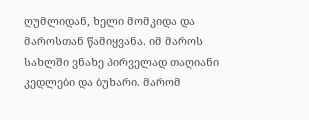ღუმლიდან, ხელი მომკიდა და მაროსთან წამიყვანა. იმ მაროს სახლში ვნახე პირველად თაღიანი კედლები და ბუხარი. მარომ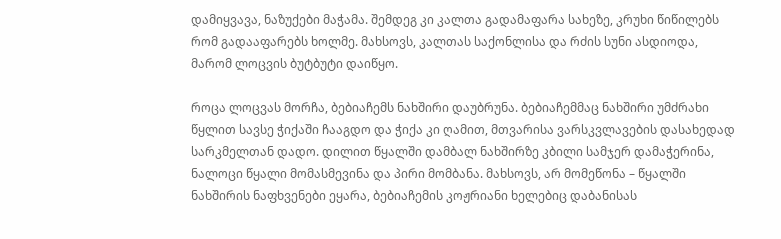დამიყვავა, ნაზუქები მაჭამა. შემდეგ კი კალთა გადამაფარა სახეზე, კრუხი წიწილებს რომ გადააფარებს ხოლმე. მახსოვს, კალთას საქონლისა და რძის სუნი ასდიოდა, მარომ ლოცვის ბუტბუტი დაიწყო.

როცა ლოცვას მორჩა, ბებიაჩემს ნახშირი დაუბრუნა. ბებიაჩემმაც ნახშირი უმძრახი წყლით სავსე ჭიქაში ჩააგდო და ჭიქა კი ღამით, მთვარისა ვარსკვლავების დასახედად სარკმელთან დადო. დილით წყალში დამბალ ნახშირზე კბილი სამჯერ დამაჭერინა, ნალოცი წყალი მომასმევინა და პირი მომბანა. მახსოვს, არ მომეწონა – წყალში ნახშირის ნაფხვენები ეყარა, ბებიაჩემის კოჟრიანი ხელებიც დაბანისას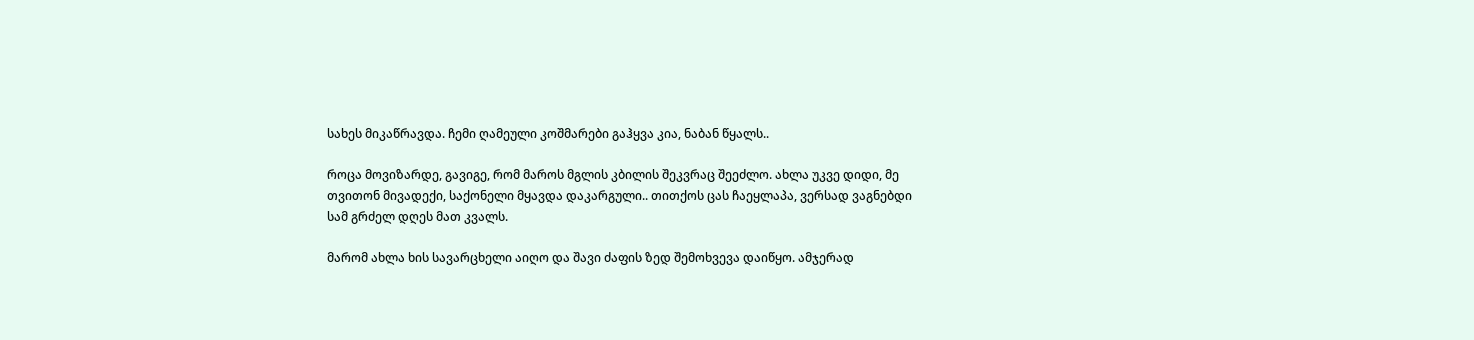სახეს მიკაწრავდა. ჩემი ღამეული კოშმარები გაჰყვა კია, ნაბან წყალს..

როცა მოვიზარდე, გავიგე, რომ მაროს მგლის კბილის შეკვრაც შეეძლო. ახლა უკვე დიდი, მე თვითონ მივადექი, საქონელი მყავდა დაკარგული.. თითქოს ცას ჩაეყლაპა, ვერსად ვაგნებდი სამ გრძელ დღეს მათ კვალს.

მარომ ახლა ხის სავარცხელი აიღო და შავი ძაფის ზედ შემოხვევა დაიწყო. ამჯერად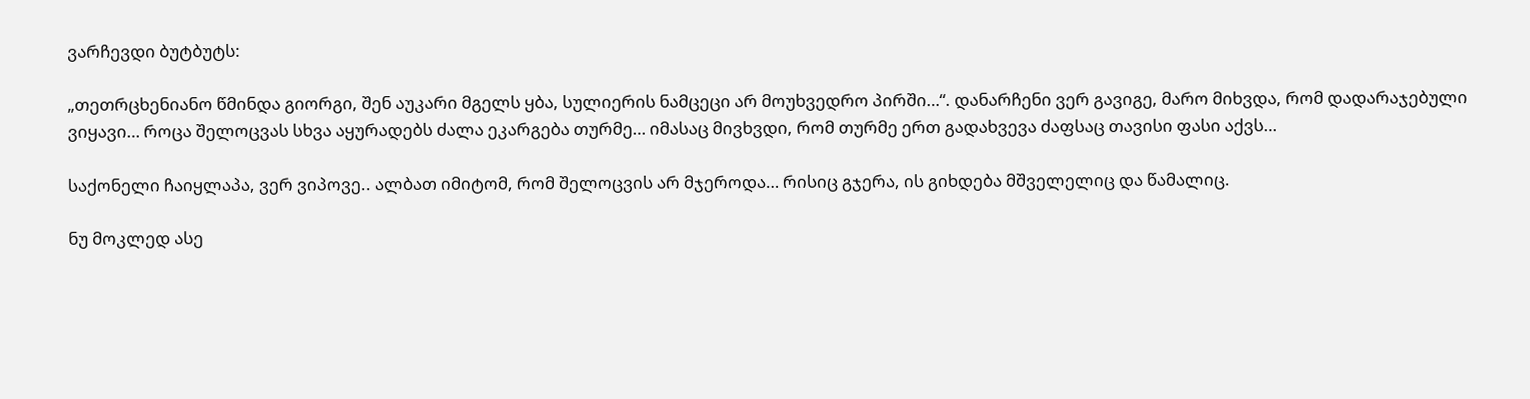ვარჩევდი ბუტბუტს:

„თეთრცხენიანო წმინდა გიორგი, შენ აუკარი მგელს ყბა, სულიერის ნამცეცი არ მოუხვედრო პირში…“. დანარჩენი ვერ გავიგე, მარო მიხვდა, რომ დადარაჯებული ვიყავი… როცა შელოცვას სხვა აყურადებს ძალა ეკარგება თურმე… იმასაც მივხვდი, რომ თურმე ერთ გადახვევა ძაფსაც თავისი ფასი აქვს…

საქონელი ჩაიყლაპა, ვერ ვიპოვე.. ალბათ იმიტომ, რომ შელოცვის არ მჯეროდა… რისიც გჯერა, ის გიხდება მშველელიც და წამალიც.

ნუ მოკლედ ასე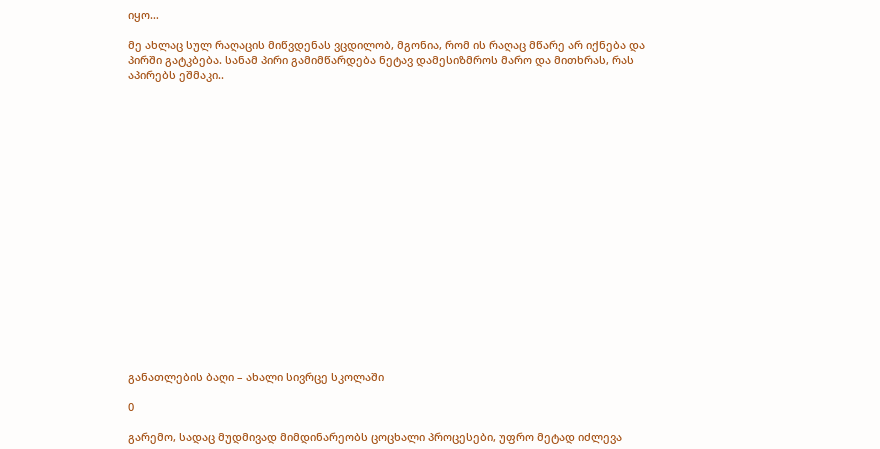იყო…

მე ახლაც სულ რაღაცის მიწვდენას ვცდილობ, მგონია, რომ ის რაღაც მწარე არ იქნება და პირში გატკბება. სანამ პირი გამიმწარდება ნეტავ დამესიზმროს მარო და მითხრას, რას აპირებს ეშმაკი..



















განათლების ბაღი – ახალი სივრცე სკოლაში

0

გარემო, სადაც მუდმივად მიმდინარეობს ცოცხალი პროცესები, უფრო მეტად იძლევა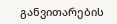განვითარების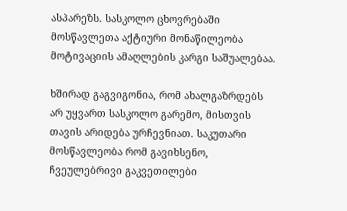ასპარეზს. სასკოლო ცხოვრებაში მოსწავლეთა აქტიური მონაწილეობა მოტივაციის ამაღლების კარგი საშუალებაა.

ხშირად გაგვიგონია, რომ ახალგაზრდებს არ უყვართ სასკოლო გარემო, მისთვის თავის არიდება ურჩევნიათ. საკუთარი მოსწავლეობა რომ გავიხსენო, ჩვეულებრივი გაკვეთილები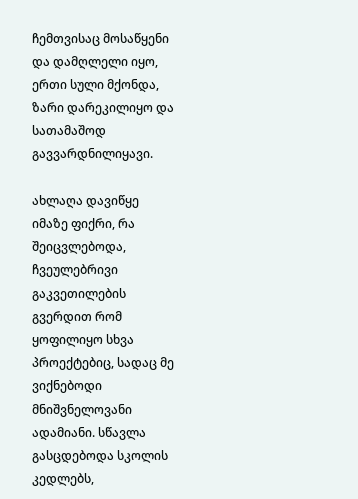ჩემთვისაც მოსაწყენი და დამღლელი იყო, ერთი სული მქონდა, ზარი დარეკილიყო და სათამაშოდ გავვარდნილიყავი.

ახლაღა დავიწყე იმაზე ფიქრი, რა შეიცვლებოდა, ჩვეულებრივი გაკვეთილების გვერდით რომ ყოფილიყო სხვა პროექტებიც, სადაც მე ვიქნებოდი მნიშვნელოვანი ადამიანი. სწავლა გასცდებოდა სკოლის კედლებს,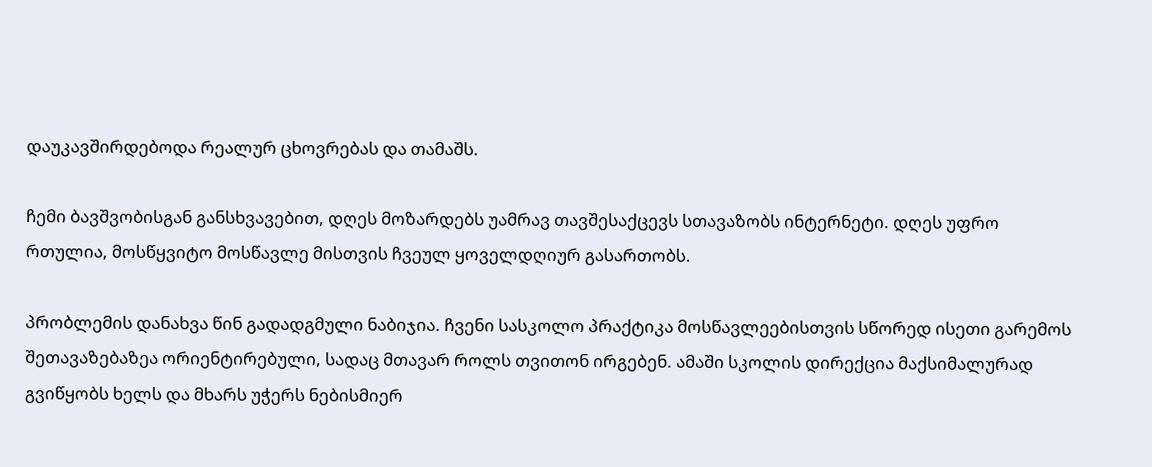დაუკავშირდებოდა რეალურ ცხოვრებას და თამაშს.

ჩემი ბავშვობისგან განსხვავებით, დღეს მოზარდებს უამრავ თავშესაქცევს სთავაზობს ინტერნეტი. დღეს უფრო რთულია, მოსწყვიტო მოსწავლე მისთვის ჩვეულ ყოველდღიურ გასართობს.

პრობლემის დანახვა წინ გადადგმული ნაბიჯია. ჩვენი სასკოლო პრაქტიკა მოსწავლეებისთვის სწორედ ისეთი გარემოს შეთავაზებაზეა ორიენტირებული, სადაც მთავარ როლს თვითონ ირგებენ. ამაში სკოლის დირექცია მაქსიმალურად გვიწყობს ხელს და მხარს უჭერს ნებისმიერ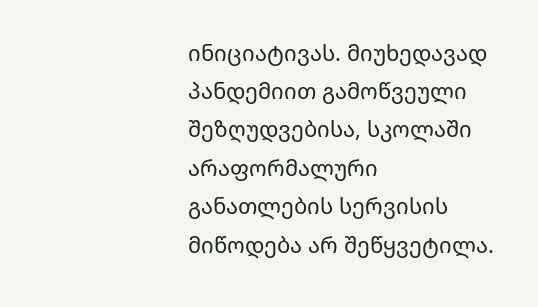ინიციატივას. მიუხედავად პანდემიით გამოწვეული შეზღუდვებისა, სკოლაში არაფორმალური განათლების სერვისის მიწოდება არ შეწყვეტილა.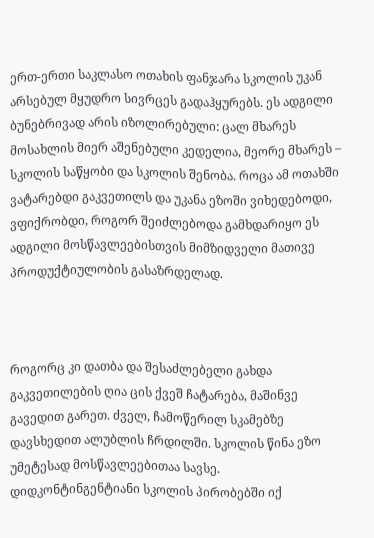ერთ-ერთი საკლასო ოთახის ფანჯარა სკოლის უკან არსებულ მყუდრო სივრცეს გადაჰყურებს. ეს ადგილი ბუნებრივად არის იზოლირებული: ცალ მხარეს მოსახლის მიერ აშენებული კედელია, მეორე მხარეს – სკოლის საწყობი და სკოლის შენობა. როცა ამ ოთახში ვატარებდი გაკვეთილს და უკანა ეზოში ვიხედებოდი, ვფიქრობდი, როგორ შეიძლებოდა გამხდარიყო ეს ადგილი მოსწავლეებისთვის მიმზიდველი მათივე პროდუქტიულობის გასაზრდელად.



როგორც კი დათბა და შესაძლებელი გახდა გაკვეთილების ღია ცის ქვეშ ჩატარება, მაშინვე გავედით გარეთ. ძველ, ჩამოწერილ სკამებზე დავსხედით ალუბლის ჩრდილში. სკოლის წინა ეზო უმეტესად მოსწავლეებითაა სავსე. დიდკონტინგენტიანი სკოლის პირობებში იქ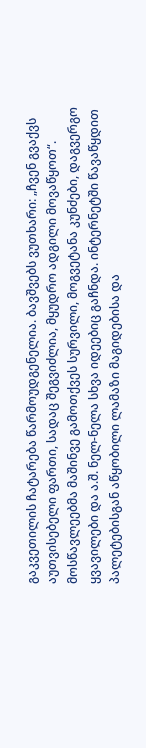გაკვეთილის ჩატარება წარმოუდგენელია. ბავშვებს ვუთხარი: „ჩვენ გვაქვს აუთვისებელი ფართი, სადაც შეგვიძლია, მყუდრო ადგილი მოვაწყოთ“. მოსწავლეებმა მაშინვე გამოთქვეს სურვილი, მოგვეტანა კუნძები, დაგვერგო ყვავილები და ა.შ. ნელ-ნელა სხვა იდეებიც გაჩნდა. ინტერნეტში წავაწყდით პალეტებისგან აწყობილი ლამაზი მაგიდებისა და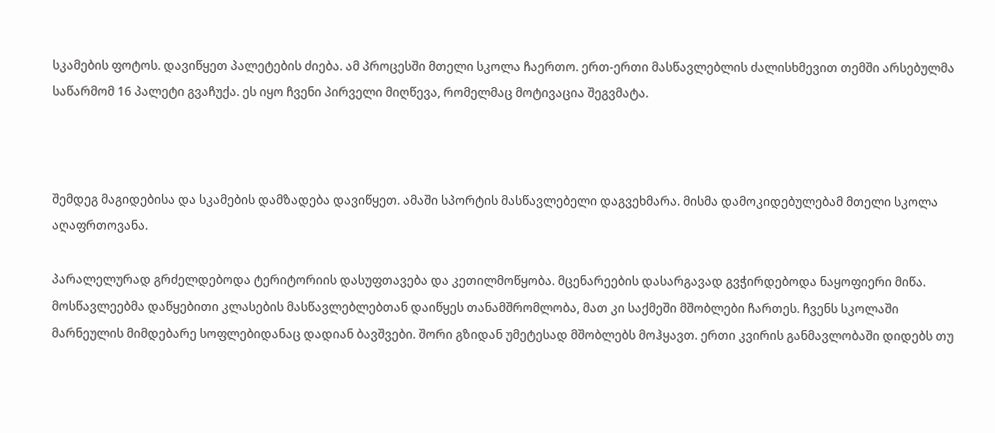სკამების ფოტოს. დავიწყეთ პალეტების ძიება. ამ პროცესში მთელი სკოლა ჩაერთო. ერთ-ერთი მასწავლებლის ძალისხმევით თემში არსებულმა საწარმომ 16 პალეტი გვაჩუქა. ეს იყო ჩვენი პირველი მიღწევა, რომელმაც მოტივაცია შეგვმატა.



შემდეგ მაგიდებისა და სკამების დამზადება დავიწყეთ. ამაში სპორტის მასწავლებელი დაგვეხმარა. მისმა დამოკიდებულებამ მთელი სკოლა აღაფრთოვანა.

პარალელურად გრძელდებოდა ტერიტორიის დასუფთავება და კეთილმოწყობა. მცენარეების დასარგავად გვჭირდებოდა ნაყოფიერი მიწა. მოსწავლეებმა დაწყებითი კლასების მასწავლებლებთან დაიწყეს თანამშრომლობა, მათ კი საქმეში მშობლები ჩართეს. ჩვენს სკოლაში მარნეულის მიმდებარე სოფლებიდანაც დადიან ბავშვები. შორი გზიდან უმეტესად მშობლებს მოჰყავთ. ერთი კვირის განმავლობაში დიდებს თუ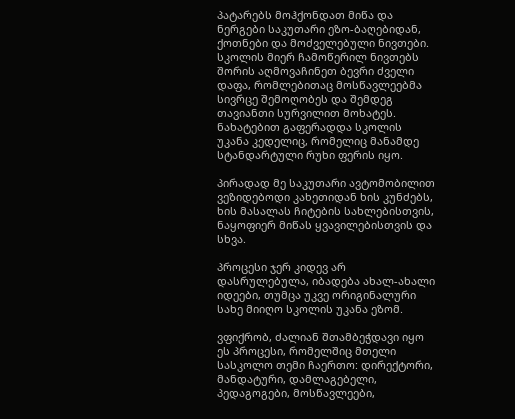პატარებს მოჰქონდათ მიწა და ნერგები საკუთარი ეზო-ბაღებიდან, ქოთნები და მოძველებული ნივთები. სკოლის მიერ ჩამოწერილ ნივთებს შორის აღმოვაჩინეთ ბევრი ძველი დაფა, რომლებითაც მოსწავლეებმა სივრცე შემოღობეს და შემდეგ თავიანთი სურვილით მოხატეს. ნახატებით გაფერადდა სკოლის უკანა კედელიც, რომელიც მანამდე სტანდარტული რუხი ფერის იყო.

პირადად მე საკუთარი ავტომობილით ვეზიდებოდი კახეთიდან ხის კუნძებს, ხის მასალას ჩიტების სახლებისთვის, ნაყოფიერ მიწას ყვავილებისთვის და სხვა.

პროცესი ჯერ კიდევ არ დასრულებულა, იბადება ახალ-ახალი იდეები, თუმცა უკვე ორიგინალური სახე მიიღო სკოლის უკანა ეზომ.

ვფიქრობ, ძალიან შთამბეჭდავი იყო ეს პროცესი, რომელშიც მთელი სასკოლო თემი ჩაერთო: დირექტორი, მანდატური, დამლაგებელი, პედაგოგები, მოსწავლეები,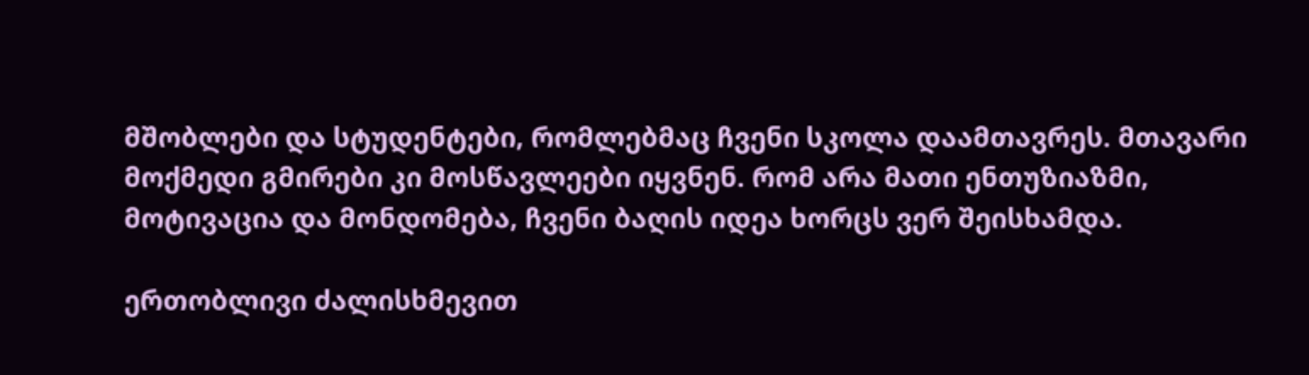მშობლები და სტუდენტები, რომლებმაც ჩვენი სკოლა დაამთავრეს. მთავარი მოქმედი გმირები კი მოსწავლეები იყვნენ. რომ არა მათი ენთუზიაზმი, მოტივაცია და მონდომება, ჩვენი ბაღის იდეა ხორცს ვერ შეისხამდა.

ერთობლივი ძალისხმევით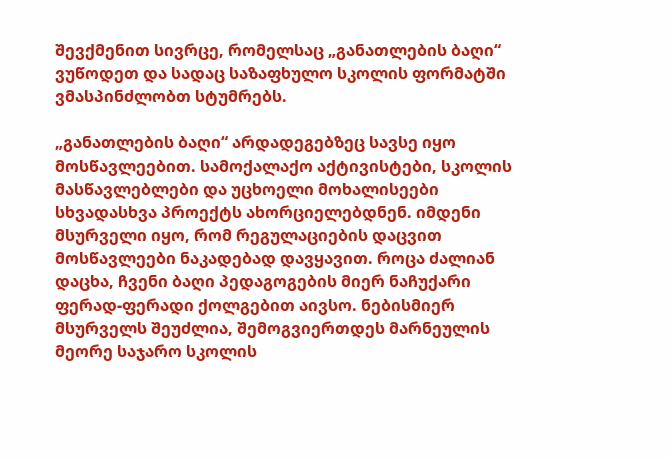შევქმენით სივრცე, რომელსაც „განათლების ბაღი“ ვუწოდეთ და სადაც საზაფხულო სკოლის ფორმატში ვმასპინძლობთ სტუმრებს.

„განათლების ბაღი“ არდადეგებზეც სავსე იყო მოსწავლეებით. სამოქალაქო აქტივისტები, სკოლის მასწავლებლები და უცხოელი მოხალისეები სხვადასხვა პროექტს ახორციელებდნენ. იმდენი მსურველი იყო, რომ რეგულაციების დაცვით მოსწავლეები ნაკადებად დავყავით. როცა ძალიან დაცხა, ჩვენი ბაღი პედაგოგების მიერ ნაჩუქარი ფერად-ფერადი ქოლგებით აივსო. ნებისმიერ მსურველს შეუძლია, შემოგვიერთდეს მარნეულის მეორე საჯარო სკოლის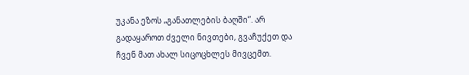უკანა ეზოს „განათლების ბაღში“. არ გადაყაროთ ძველი ნივთები, გვაჩუქეთ და ჩვენ მათ ახალ სიცოცხლეს მივცემთ.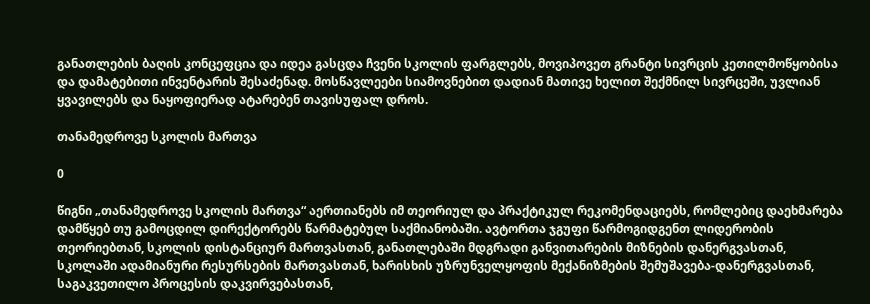განათლების ბაღის კონცეფცია და იდეა გასცდა ჩვენი სკოლის ფარგლებს, მოვიპოვეთ გრანტი სივრცის კეთილმოწყობისა და დამატებითი ინვენტარის შესაძენად. მოსწავლეები სიამოვნებით დადიან მათივე ხელით შექმნილ სივრცეში, უვლიან ყვავილებს და ნაყოფიერად ატარებენ თავისუფალ დროს.

თანამედროვე სკოლის მართვა

0

წიგნი „თანამედროვე სკოლის მართვა“ აერთიანებს იმ თეორიულ და პრაქტიკულ რეკომენდაციებს, რომლებიც დაეხმარება დამწყებ თუ გამოცდილ დირექტორებს წარმატებულ საქმიანობაში. ავტორთა ჯგუფი წარმოგიდგენთ ლიდერობის თეორიებთან, სკოლის დისტანციურ მართვასთან, განათლებაში მდგრადი განვითარების მიზნების დანერგვასთან, სკოლაში ადამიანური რესურსების მართვასთან, ხარისხის უზრუნველყოფის მექანიზმების შემუშავება-დანერგვასთან, საგაკვეთილო პროცესის დაკვირვებასთან,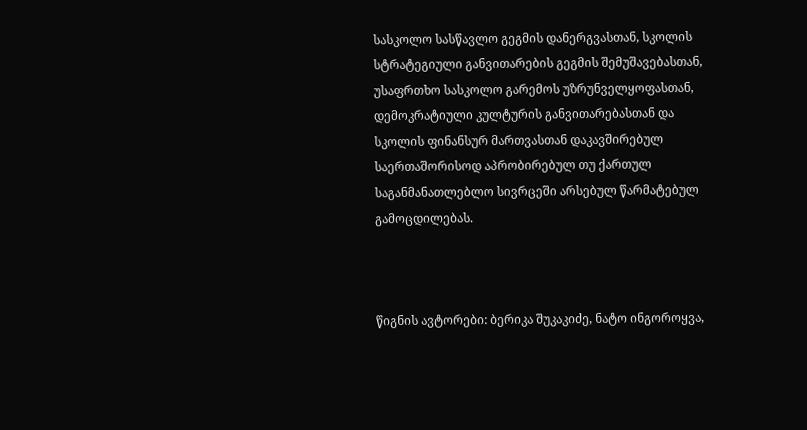სასკოლო სასწავლო გეგმის დანერგვასთან, სკოლის სტრატეგიული განვითარების გეგმის შემუშავებასთან, უსაფრთხო სასკოლო გარემოს უზრუნველყოფასთან, დემოკრატიული კულტურის განვითარებასთან და სკოლის ფინანსურ მართვასთან დაკავშირებულ საერთაშორისოდ აპრობირებულ თუ ქართულ საგანმანათლებლო სივრცეში არსებულ წარმატებულ გამოცდილებას.



წიგნის ავტორები: ბერიკა შუკაკიძე, ნატო ინგოროყვა,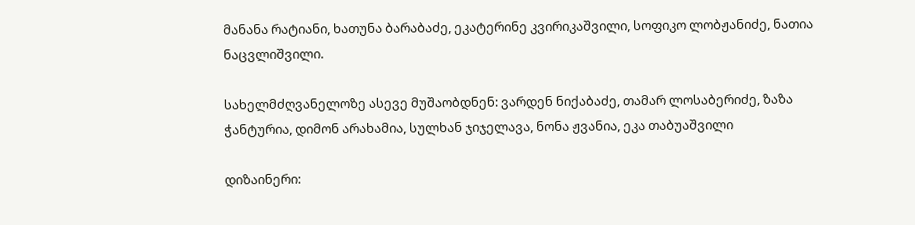მანანა რატიანი, ხათუნა ბარაბაძე, ეკატერინე კვირიკაშვილი, სოფიკო ლობჟანიძე, ნათია ნაცვლიშვილი.

სახელმძღვანელოზე ასევე მუშაობდნენ: ვარდენ ნიქაბაძე, თამარ ლოსაბერიძე, ზაზა ჭანტურია, დიმონ არახამია, სულხან ჯიჯელავა, ნონა ჟვანია, ეკა თაბუაშვილი

დიზაინერი: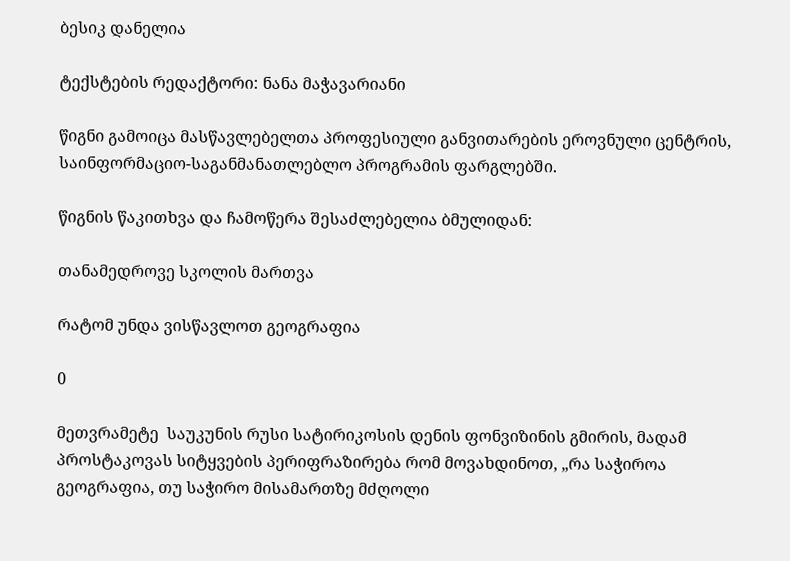ბესიკ დანელია

ტექსტების რედაქტორი: ნანა მაჭავარიანი

წიგნი გამოიცა მასწავლებელთა პროფესიული განვითარების ეროვნული ცენტრის, საინფორმაციო-საგანმანათლებლო პროგრამის ფარგლებში.

წიგნის წაკითხვა და ჩამოწერა შესაძლებელია ბმულიდან:

თანამედროვე სკოლის მართვა

რატომ უნდა ვისწავლოთ გეოგრაფია

0

მეთვრამეტე  საუკუნის რუსი სატირიკოსის დენის ფონვიზინის გმირის, მადამ პროსტაკოვას სიტყვების პერიფრაზირება რომ მოვახდინოთ, „რა საჭიროა გეოგრაფია, თუ საჭირო მისამართზე მძღოლი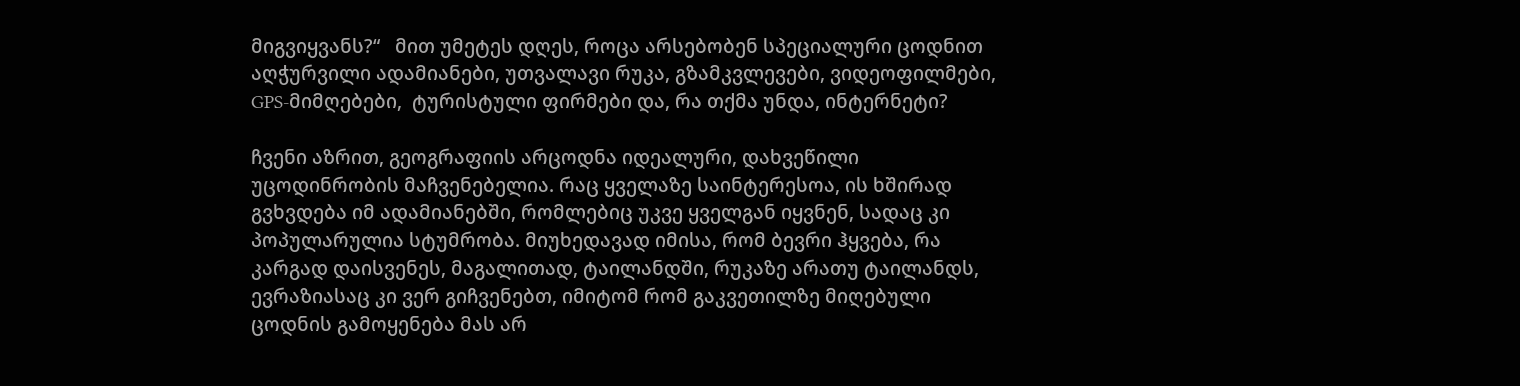მიგვიყვანს?“   მით უმეტეს დღეს, როცა არსებობენ სპეციალური ცოდნით აღჭურვილი ადამიანები, უთვალავი რუკა, გზამკვლევები, ვიდეოფილმები, GPS-მიმღებები,  ტურისტული ფირმები და, რა თქმა უნდა, ინტერნეტი?

ჩვენი აზრით, გეოგრაფიის არცოდნა იდეალური, დახვეწილი უცოდინრობის მაჩვენებელია. რაც ყველაზე საინტერესოა, ის ხშირად გვხვდება იმ ადამიანებში, რომლებიც უკვე ყველგან იყვნენ, სადაც კი პოპულარულია სტუმრობა. მიუხედავად იმისა, რომ ბევრი ჰყვება, რა კარგად დაისვენეს, მაგალითად, ტაილანდში, რუკაზე არათუ ტაილანდს, ევრაზიასაც კი ვერ გიჩვენებთ, იმიტომ რომ გაკვეთილზე მიღებული ცოდნის გამოყენება მას არ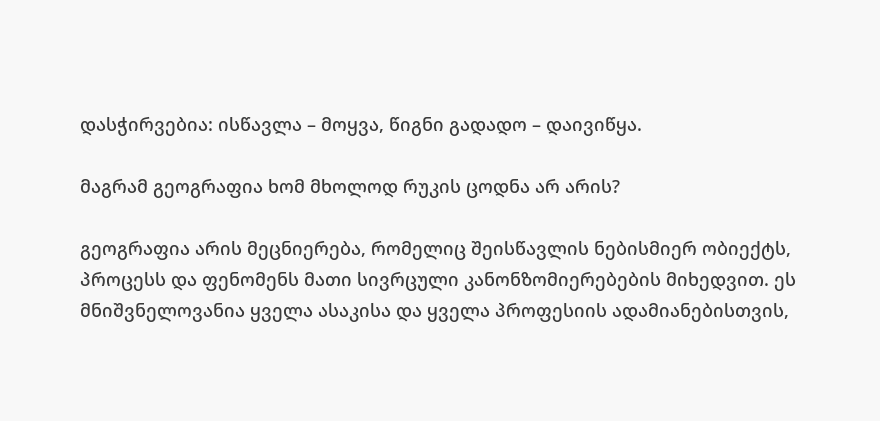დასჭირვებია: ისწავლა – მოყვა, წიგნი გადადო – დაივიწყა.

მაგრამ გეოგრაფია ხომ მხოლოდ რუკის ცოდნა არ არის?

გეოგრაფია არის მეცნიერება, რომელიც შეისწავლის ნებისმიერ ობიექტს, პროცესს და ფენომენს მათი სივრცული კანონზომიერებების მიხედვით. ეს მნიშვნელოვანია ყველა ასაკისა და ყველა პროფესიის ადამიანებისთვის,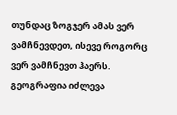თუნდაც ზოგჯერ ამას ვერ ვამჩნევდეთ, ისევე როგორც ვერ ვამჩნევთ ჰაერს.  გეოგრაფია იძლევა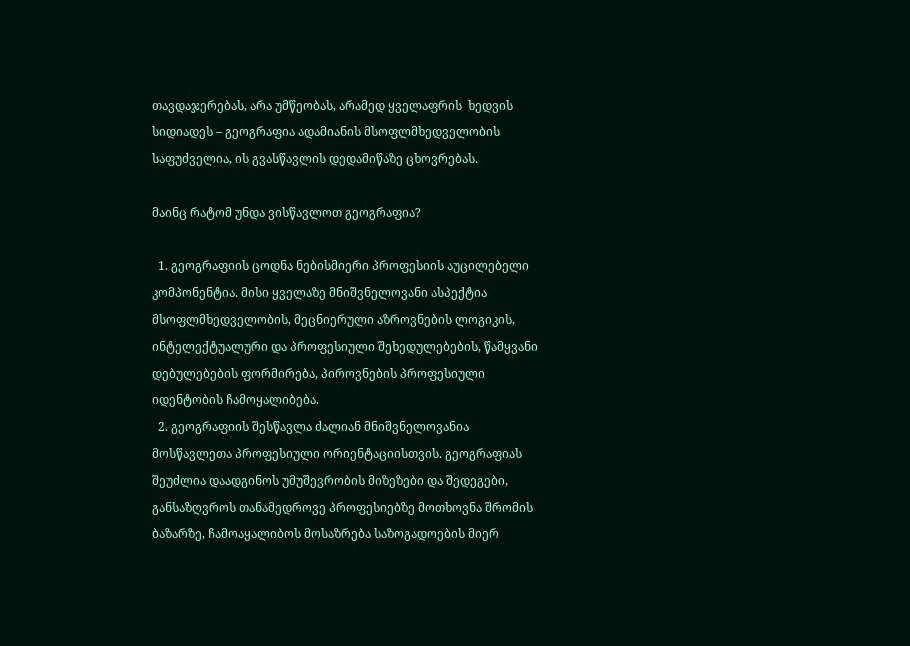თავდაჯერებას, არა უმწეობას, არამედ ყველაფრის  ხედვის სიდიადეს – გეოგრაფია ადამიანის მსოფლმხედველობის საფუძველია, ის გვასწავლის დედამიწაზე ცხოვრებას.

მაინც რატომ უნდა ვისწავლოთ გეოგრაფია?

  1. გეოგრაფიის ცოდნა ნებისმიერი პროფესიის აუცილებელი კომპონენტია. მისი ყველაზე მნიშვნელოვანი ასპექტია მსოფლმხედველობის, მეცნიერული აზროვნების ლოგიკის, ინტელექტუალური და პროფესიული შეხედულებების, წამყვანი დებულებების ფორმირება, პიროვნების პროფესიული იდენტობის ჩამოყალიბება.
  2. გეოგრაფიის შესწავლა ძალიან მნიშვნელოვანია მოსწავლეთა პროფესიული ორიენტაციისთვის. გეოგრაფიას შეუძლია დაადგინოს უმუშევრობის მიზეზები და შედეგები, განსაზღვროს თანამედროვე პროფესიებზე მოთხოვნა შრომის ბაზარზე, ჩამოაყალიბოს მოსაზრება საზოგადოების მიერ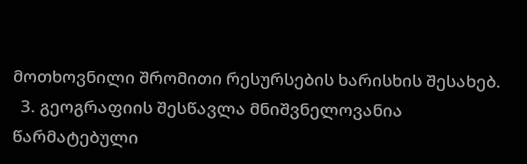მოთხოვნილი შრომითი რესურსების ხარისხის შესახებ.
  3. გეოგრაფიის შესწავლა მნიშვნელოვანია წარმატებული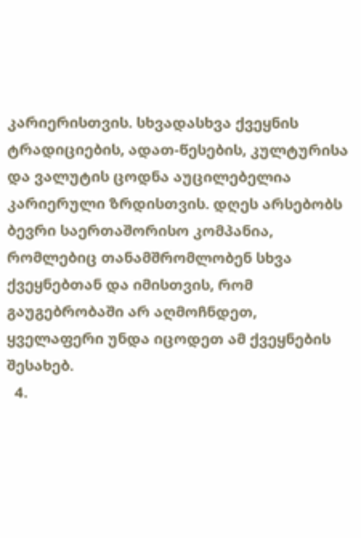კარიერისთვის. სხვადასხვა ქვეყნის ტრადიციების, ადათ-წესების, კულტურისა და ვალუტის ცოდნა აუცილებელია კარიერული ზრდისთვის. დღეს არსებობს ბევრი საერთაშორისო კომპანია, რომლებიც თანამშრომლობენ სხვა ქვეყნებთან და იმისთვის, რომ გაუგებრობაში არ აღმოჩნდეთ, ყველაფერი უნდა იცოდეთ ამ ქვეყნების შესახებ.
  4.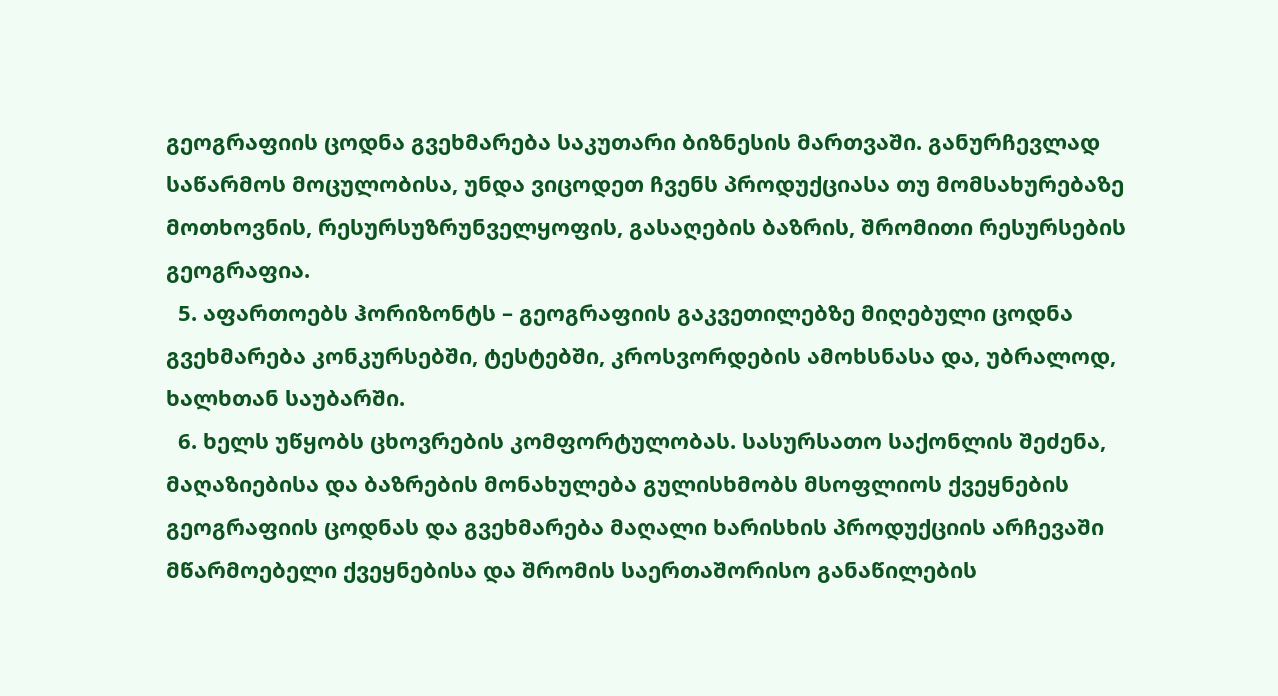გეოგრაფიის ცოდნა გვეხმარება საკუთარი ბიზნესის მართვაში. განურჩევლად საწარმოს მოცულობისა, უნდა ვიცოდეთ ჩვენს პროდუქციასა თუ მომსახურებაზე მოთხოვნის, რესურსუზრუნველყოფის, გასაღების ბაზრის, შრომითი რესურსების გეოგრაფია.
  5. აფართოებს ჰორიზონტს – გეოგრაფიის გაკვეთილებზე მიღებული ცოდნა გვეხმარება კონკურსებში, ტესტებში, კროსვორდების ამოხსნასა და, უბრალოდ, ხალხთან საუბარში.
  6. ხელს უწყობს ცხოვრების კომფორტულობას. სასურსათო საქონლის შეძენა, მაღაზიებისა და ბაზრების მონახულება გულისხმობს მსოფლიოს ქვეყნების გეოგრაფიის ცოდნას და გვეხმარება მაღალი ხარისხის პროდუქციის არჩევაში მწარმოებელი ქვეყნებისა და შრომის საერთაშორისო განაწილების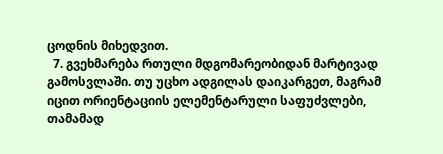ცოდნის მიხედვით.
  7. გვეხმარება რთული მდგომარეობიდან მარტივად გამოსვლაში. თუ უცხო ადგილას დაიკარგეთ, მაგრამ იცით ორიენტაციის ელემენტარული საფუძვლები, თამამად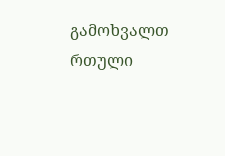გამოხვალთ რთული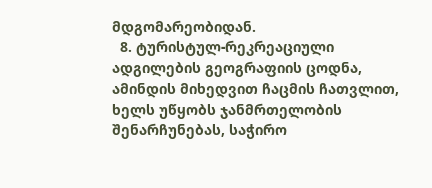მდგომარეობიდან.
  8. ტურისტულ-რეკრეაციული ადგილების გეოგრაფიის ცოდნა, ამინდის მიხედვით ჩაცმის ჩათვლით, ხელს უწყობს ჯანმრთელობის შენარჩუნებას, საჭირო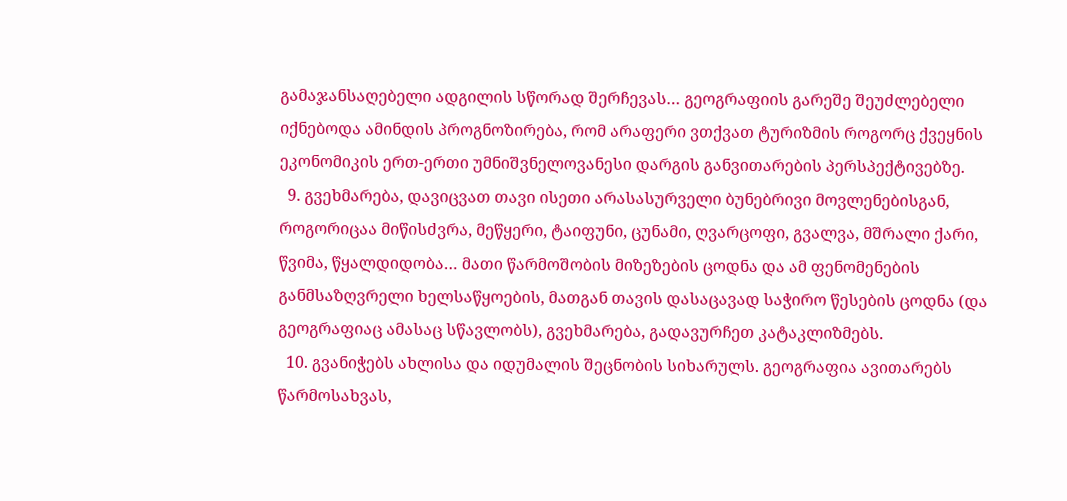გამაჯანსაღებელი ადგილის სწორად შერჩევას… გეოგრაფიის გარეშე შეუძლებელი იქნებოდა ამინდის პროგნოზირება, რომ არაფერი ვთქვათ ტურიზმის როგორც ქვეყნის ეკონომიკის ერთ-ერთი უმნიშვნელოვანესი დარგის განვითარების პერსპექტივებზე.
  9. გვეხმარება, დავიცვათ თავი ისეთი არასასურველი ბუნებრივი მოვლენებისგან, როგორიცაა მიწისძვრა, მეწყერი, ტაიფუნი, ცუნამი, ღვარცოფი, გვალვა, მშრალი ქარი, წვიმა, წყალდიდობა… მათი წარმოშობის მიზეზების ცოდნა და ამ ფენომენების განმსაზღვრელი ხელსაწყოების, მათგან თავის დასაცავად საჭირო წესების ცოდნა (და გეოგრაფიაც ამასაც სწავლობს), გვეხმარება, გადავურჩეთ კატაკლიზმებს.
  10. გვანიჭებს ახლისა და იდუმალის შეცნობის სიხარულს. გეოგრაფია ავითარებს წარმოსახვას,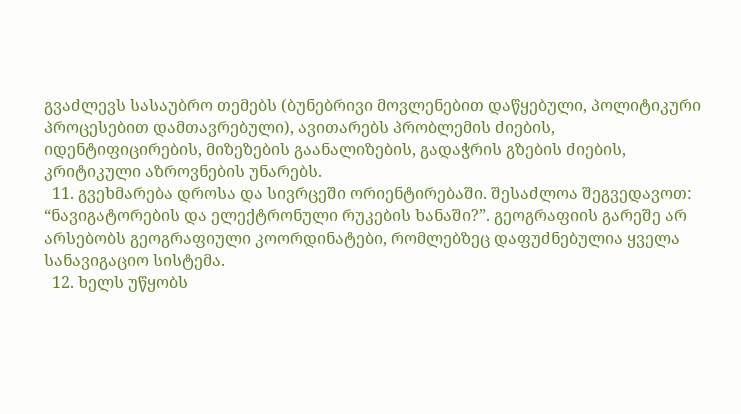გვაძლევს სასაუბრო თემებს (ბუნებრივი მოვლენებით დაწყებული, პოლიტიკური პროცესებით დამთავრებული), ავითარებს პრობლემის ძიების, იდენტიფიცირების, მიზეზების გაანალიზების, გადაჭრის გზების ძიების, კრიტიკული აზროვნების უნარებს.
  11. გვეხმარება დროსა და სივრცეში ორიენტირებაში. შესაძლოა შეგვედავოთ: “ნავიგატორების და ელექტრონული რუკების ხანაში?”. გეოგრაფიის გარეშე არ არსებობს გეოგრაფიული კოორდინატები, რომლებზეც დაფუძნებულია ყველა სანავიგაციო სისტემა.
  12. ხელს უწყობს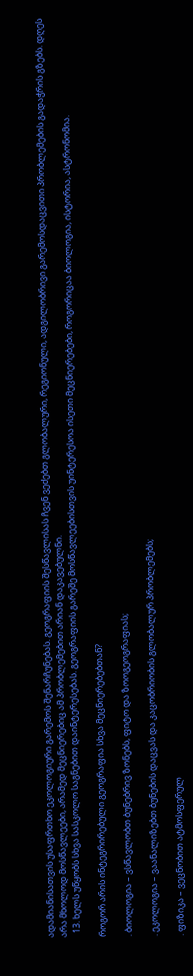ადამიანისათვის უსაფრთხო ეკოლოგიური გარემოს შენარჩუნებას. გეოგრაფიის შესწავლისას ჩვენ ვეძებთ გლობალური, რეგიონული, ადგილობრივი გარემოსდაცვითი პრობლემების გადაჭრის გზებს. დღეს არა მხოლოდ მოსწავლეები, არამედ მეცნიერებიც ამ პრობლემებით არიან დაკავებულნი.
  13. ხელს უწყობს სხვა სასკოლო საგნებით დაინტერესებას. გეოგრაფიის გარეშე მოსწავლეებისთვის უინტერესოა ისეთი მეცნიერებები, როგორიცაა ბიოლოგია, ისტორია, ასტრონომია.

როგორ არის ინტეგრირებული გეოგრაფია სხვა მეცნიერებებთან?

. ბიოლოგია – ვსწავლობთ ბუნებრივ ზონებს, ფიტო და ზოოგეოგრაფიას;

. ეკოლოგია – ვაანალიზებთ ბუნების დაცვას და კაცობრიობის გლობალურ პრობლემებს;

. ფიზიკა – ვეცნობით ატმოსფერულ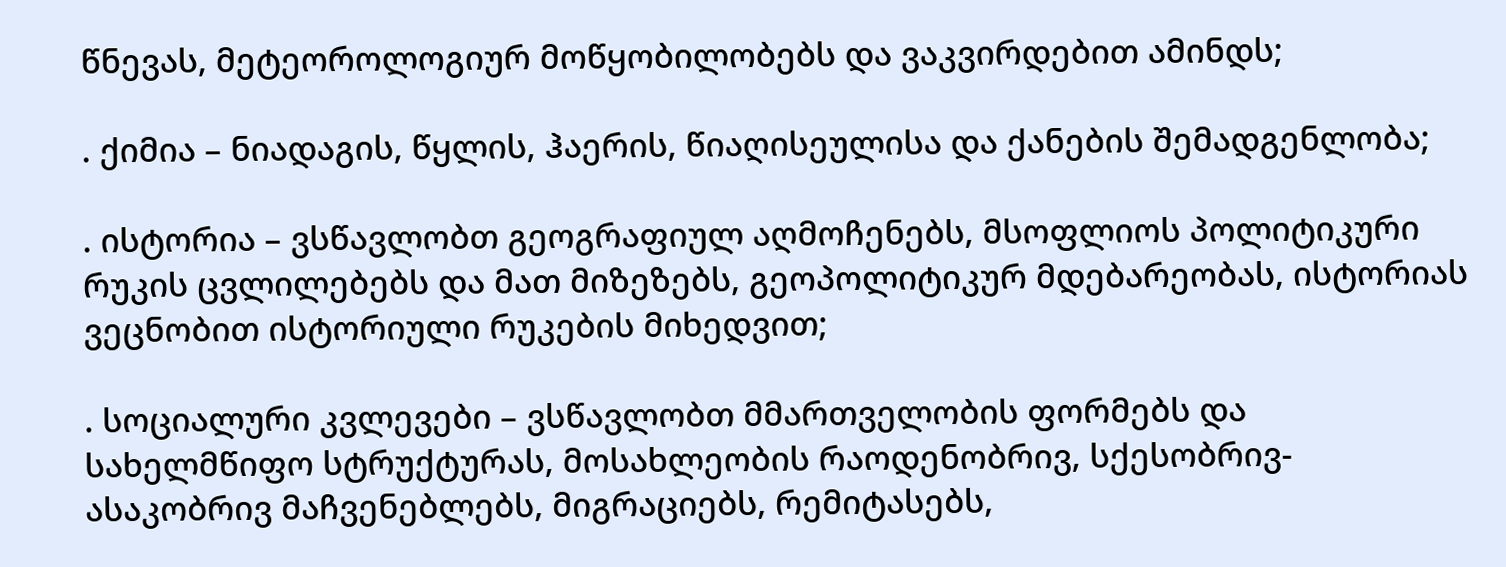წნევას, მეტეოროლოგიურ მოწყობილობებს და ვაკვირდებით ამინდს;

. ქიმია – ნიადაგის, წყლის, ჰაერის, წიაღისეულისა და ქანების შემადგენლობა;

. ისტორია – ვსწავლობთ გეოგრაფიულ აღმოჩენებს, მსოფლიოს პოლიტიკური რუკის ცვლილებებს და მათ მიზეზებს, გეოპოლიტიკურ მდებარეობას, ისტორიას ვეცნობით ისტორიული რუკების მიხედვით;

. სოციალური კვლევები – ვსწავლობთ მმართველობის ფორმებს და სახელმწიფო სტრუქტურას, მოსახლეობის რაოდენობრივ, სქესობრივ-ასაკობრივ მაჩვენებლებს, მიგრაციებს, რემიტასებს,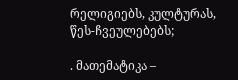რელიგიებს, კულტურას, წეს-ჩვეულებებს;

. მათემატიკა –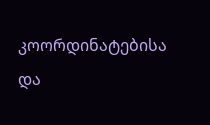კოორდინატებისა და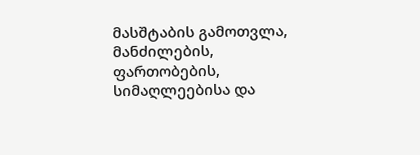მასშტაბის გამოთვლა, მანძილების, ფართობების, სიმაღლეებისა და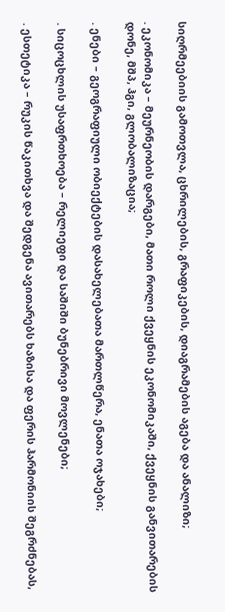სიღრმეებიის გამოთვლა, ცხრილების, გრაფიკების, დიაგრამების აგება და ანალიზი;

. ეკონომიკა – მეურნეობის დარგები, მათი როლი ქვეყნის ეკონომიკაში, ქვეყნის განვითარების დონე, მშპ, ჰგი, გლობალიზაცია;

. ენები – გეოგრაფიული ობიექტების დასახელებათა მართლწერა, ენათა ოჯახები;

. სიცოცხლის უსაფრთხოება – რელიეფი და საშიში ბუნებრივი მოვლენები;

. ესთეტიკა – რუკის წაკითხვა და შედგენა ავითარებს ხაზისა და ფერის ჰარმონიის შეგრძნებას,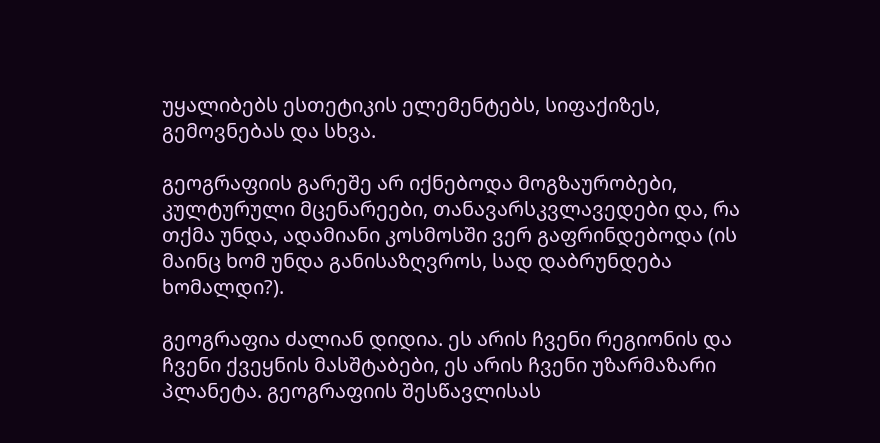უყალიბებს ესთეტიკის ელემენტებს, სიფაქიზეს, გემოვნებას და სხვა.

გეოგრაფიის გარეშე არ იქნებოდა მოგზაურობები, კულტურული მცენარეები, თანავარსკვლავედები და, რა თქმა უნდა, ადამიანი კოსმოსში ვერ გაფრინდებოდა (ის მაინც ხომ უნდა განისაზღვროს, სად დაბრუნდება ხომალდი?).

გეოგრაფია ძალიან დიდია. ეს არის ჩვენი რეგიონის და ჩვენი ქვეყნის მასშტაბები, ეს არის ჩვენი უზარმაზარი პლანეტა. გეოგრაფიის შესწავლისას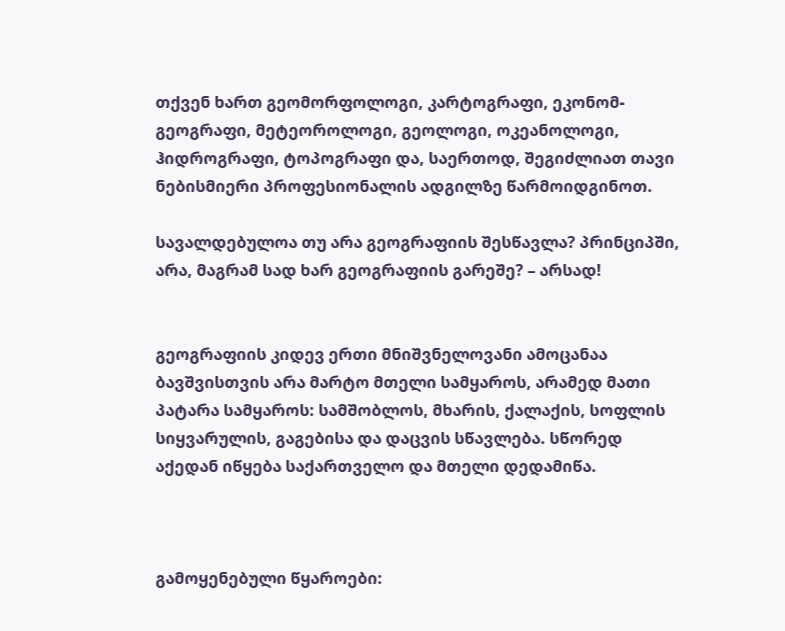თქვენ ხართ გეომორფოლოგი, კარტოგრაფი, ეკონომ-გეოგრაფი, მეტეოროლოგი, გეოლოგი, ოკეანოლოგი, ჰიდროგრაფი, ტოპოგრაფი და, საერთოდ, შეგიძლიათ თავი  ნებისმიერი პროფესიონალის ადგილზე წარმოიდგინოთ.

სავალდებულოა თუ არა გეოგრაფიის შესწავლა? პრინციპში, არა, მაგრამ სად ხარ გეოგრაფიის გარეშე? – არსად!


გეოგრაფიის კიდევ ერთი მნიშვნელოვანი ამოცანაა ბავშვისთვის არა მარტო მთელი სამყაროს, არამედ მათი პატარა სამყაროს: სამშობლოს, მხარის, ქალაქის, სოფლის სიყვარულის, გაგებისა და დაცვის სწავლება. სწორედ   აქედან იწყება საქართველო და მთელი დედამიწა.



გამოყენებული წყაროები: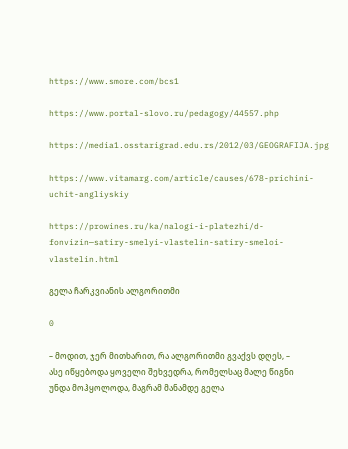https://www.smore.com/bcs1

https://www.portal-slovo.ru/pedagogy/44557.php

https://media1.osstarigrad.edu.rs/2012/03/GEOGRAFIJA.jpg

https://www.vitamarg.com/article/causes/678-prichini-uchit-angliyskiy

https://prowines.ru/ka/nalogi-i-platezhi/d-fonvizin—satiry-smelyi-vlastelin-satiry-smeloi-vlastelin.html

გელა ჩარკვიანის ალგორითმი

0

– მოდით, ჯერ მითხარით, რა ალგორითმი გვაქვს დღეს, – ასე იწყებოდა ყოველი შეხვედრა, რომელსაც მალე წიგნი უნდა მოჰყოლოდა, მაგრამ მანამდე გელა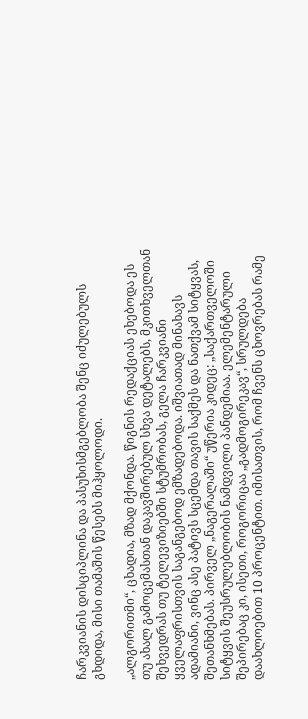ჩარკვიანის დისციპლინა და პასუხისმგებლობა შენც იძულებულს გხდიდა, მისი თამაშის წესებს მიჰყოლოდი.

„ალგორითმი“, ცხადია, მზად მქონდა. წიგნის რედაქციას ეხებოდა ეს თუ ახალ გამოცემასთან დაკავშირებულ სხვა დეტალებს, მკითხველთან შეხვედრას თუ ტელევიზიებში სტუმრობას, გელა ჩარკვიანი ყველაფრისთვის საგანგებოდ ემზადებოდა. იშვიათად მინახავს ადამიანი, ვინც ასე პატივს სცემდა თავის საქმეს და ნათქვამ სიტყვას, შეთანხმებას. პირველ „ნაგერალაში“ უწერია კიდეც: „საქართველოში სიტყვის შეუსრულებლობის ნამდვილი პანდემიაა. ელემენტარული შეპირებაც კი, ისეთი, როგორიცაა „გადმოგირეკავ“, სრულდება დაახლოებით 10 პროცენტით. იმისათვის, რომ ჩვენს ცხოვრებას რამე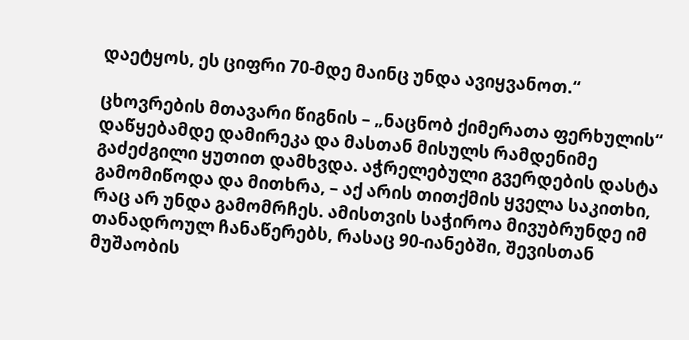დაეტყოს, ეს ციფრი 70-მდე მაინც უნდა ავიყვანოთ.“

ცხოვრების მთავარი წიგნის – „ნაცნობ ქიმერათა ფერხულის“ დაწყებამდე დამირეკა და მასთან მისულს რამდენიმე გაძეძგილი ყუთით დამხვდა. აჭრელებული გვერდების დასტა გამომიწოდა და მითხრა, – აქ არის თითქმის ყველა საკითხი, რაც არ უნდა გამომრჩეს. ამისთვის საჭიროა მივუბრუნდე იმ თანადროულ ჩანაწერებს, რასაც 90-იანებში, შევისთან მუშაობის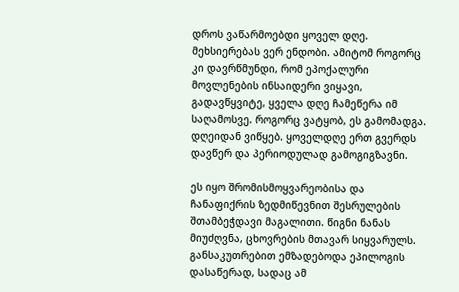დროს ვაწარმოებდი ყოველ დღე. მეხსიერებას ვერ ენდობი. ამიტომ როგორც კი დავრწმუნდი, რომ ეპოქალური მოვლენების ინსაიდერი ვიყავი, გადავწყვიტე, ყველა დღე ჩამეწერა იმ საღამოსვე. როგორც ვატყობ, ეს გამომადგა. დღეიდან ვიწყებ. ყოველდღე ერთ გვერდს დავწერ და პერიოდულად გამოგიგზავნი.

ეს იყო შრომისმოყვარეობისა და ჩანაფიქრის ზედმიწევნით შესრულების შთამბეჭდავი მაგალითი. წიგნი ნანას მიუძღვნა, ცხოვრების მთავარ სიყვარულს. განსაკუთრებით ემზადებოდა ეპილოგის დასაწერად, სადაც ამ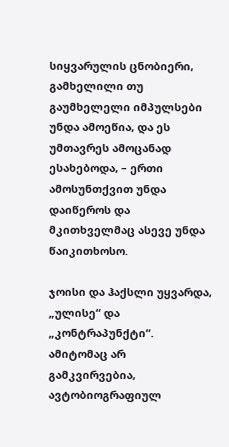სიყვარულის ცნობიერი, გამხელილი თუ გაუმხელელი იმპულსები უნდა ამოეწია, და ეს უმთავრეს ამოცანად ესახებოდა, – ერთი ამოსუნთქვით უნდა დაიწეროს და მკითხველმაც ასევე უნდა წაიკითხოსო.

ჯოისი და ჰაქსლი უყვარდა, „ულისე“ და „კონტრაპუნქტი“. ამიტომაც არ გამკვირვებია, ავტობიოგრაფიულ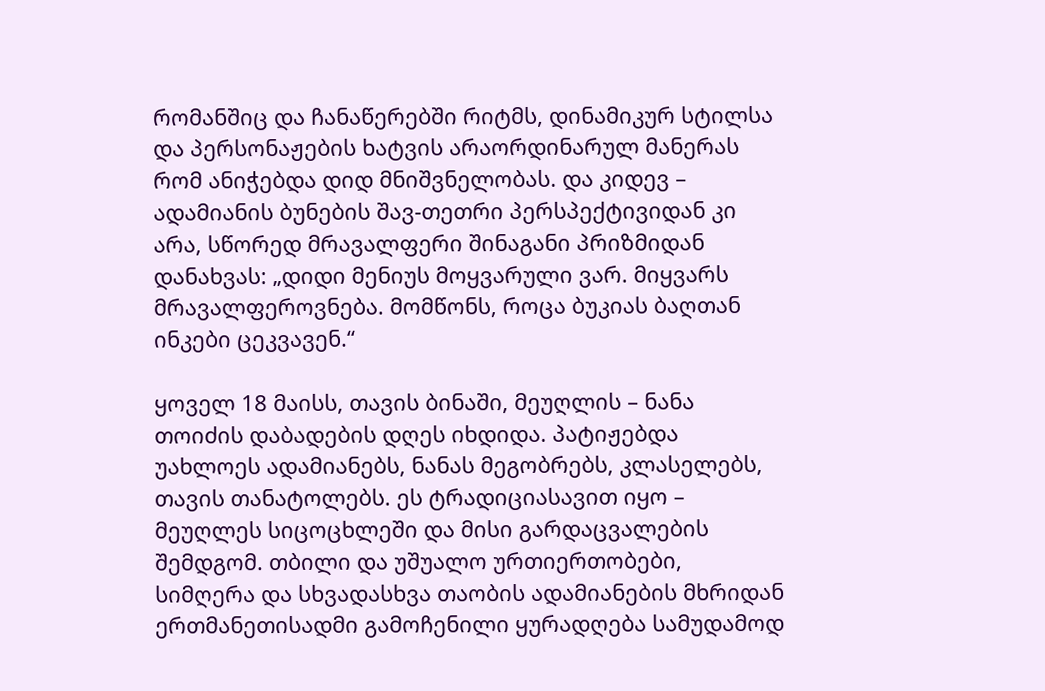რომანშიც და ჩანაწერებში რიტმს, დინამიკურ სტილსა და პერსონაჟების ხატვის არაორდინარულ მანერას რომ ანიჭებდა დიდ მნიშვნელობას. და კიდევ – ადამიანის ბუნების შავ-თეთრი პერსპექტივიდან კი არა, სწორედ მრავალფერი შინაგანი პრიზმიდან დანახვას: „დიდი მენიუს მოყვარული ვარ. მიყვარს მრავალფეროვნება. მომწონს, როცა ბუკიას ბაღთან ინკები ცეკვავენ.“

ყოველ 18 მაისს, თავის ბინაში, მეუღლის – ნანა თოიძის დაბადების დღეს იხდიდა. პატიჟებდა უახლოეს ადამიანებს, ნანას მეგობრებს, კლასელებს, თავის თანატოლებს. ეს ტრადიციასავით იყო – მეუღლეს სიცოცხლეში და მისი გარდაცვალების შემდგომ. თბილი და უშუალო ურთიერთობები, სიმღერა და სხვადასხვა თაობის ადამიანების მხრიდან ერთმანეთისადმი გამოჩენილი ყურადღება სამუდამოდ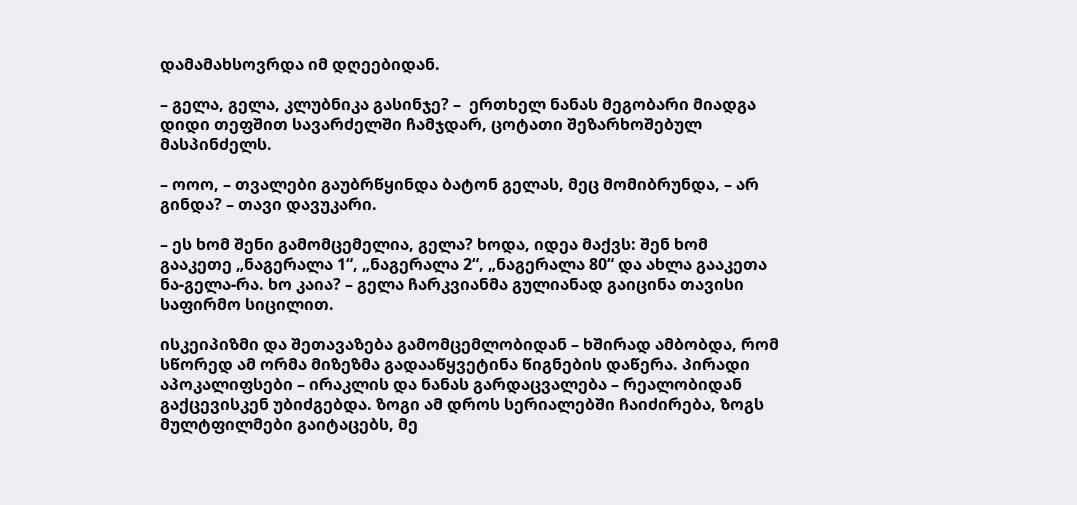დამამახსოვრდა იმ დღეებიდან.

– გელა, გელა, კლუბნიკა გასინჯე? –  ერთხელ ნანას მეგობარი მიადგა დიდი თეფშით სავარძელში ჩამჯდარ, ცოტათი შეზარხოშებულ მასპინძელს.

– ოოო, – თვალები გაუბრწყინდა ბატონ გელას, მეც მომიბრუნდა, – არ გინდა? – თავი დავუკარი.

– ეს ხომ შენი გამომცემელია, გელა? ხოდა, იდეა მაქვს: შენ ხომ გააკეთე „ნაგერალა 1“, „ნაგერალა 2“, „ნაგერალა 80“ და ახლა გააკეთა ნა-გელა-რა. ხო კაია? – გელა ჩარკვიანმა გულიანად გაიცინა თავისი საფირმო სიცილით.

ისკეიპიზმი და შეთავაზება გამომცემლობიდან – ხშირად ამბობდა, რომ სწორედ ამ ორმა მიზეზმა გადააწყვეტინა წიგნების დაწერა. პირადი აპოკალიფსები – ირაკლის და ნანას გარდაცვალება – რეალობიდან გაქცევისკენ უბიძგებდა. ზოგი ამ დროს სერიალებში ჩაიძირება, ზოგს მულტფილმები გაიტაცებს, მე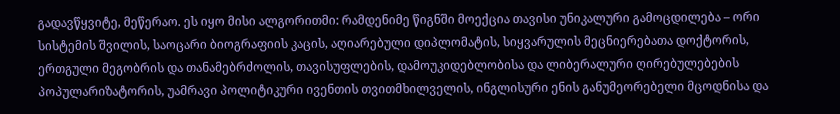გადავწყვიტე, მეწერაო. ეს იყო მისი ალგორითმი: რამდენიმე წიგნში მოექცია თავისი უნიკალური გამოცდილება – ორი სისტემის შვილის, საოცარი ბიოგრაფიის კაცის, აღიარებული დიპლომატის, სიყვარულის მეცნიერებათა დოქტორის, ერთგული მეგობრის და თანამებრძოლის, თავისუფლების, დამოუკიდებლობისა და ლიბერალური ღირებულებების პოპულარიზატორის, უამრავი პოლიტიკური ივენთის თვითმხილველის, ინგლისური ენის განუმეორებელი მცოდნისა და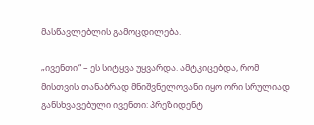მასწავლებლის გამოცდილება.

„ივენთი“ – ეს სიტყვა უყვარდა. ამტკიცებდა, რომ მისთვის თანაბრად მნიშვნელოვანი იყო ორი სრულიად განსხვავებული ივენთი: პრეზიდენტ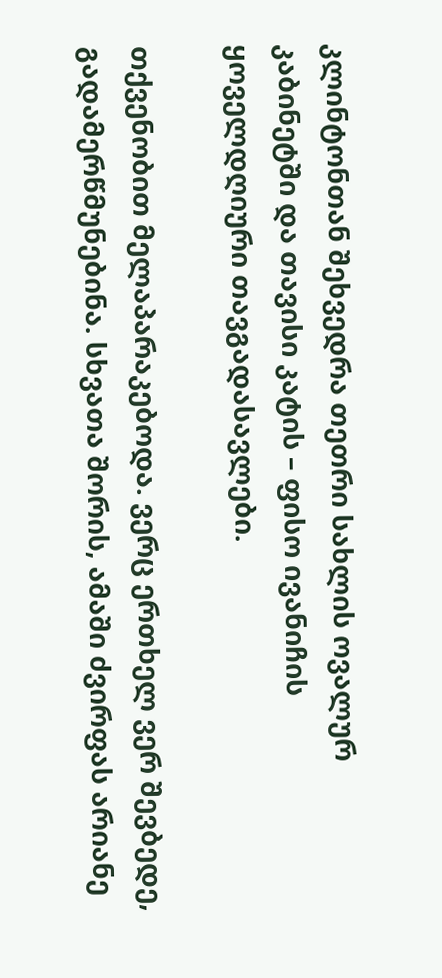კლინტონთან შეხვედრა თეთრი სახლის ოვალურ კაბინეტში და თავისი კატის – ფისო ივანიჩის ყოველდღიური თავგადასავლები.

თქვენობით მელაპარაკებოდა. ვერც ერთხელ ვერ შევბედე, გადამერწმუნებინა. სხვათა შორის, ამაში ძვირფას არიანე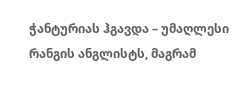ჭანტურიას ჰგავდა – უმაღლესი რანგის ანგლისტს, მაგრამ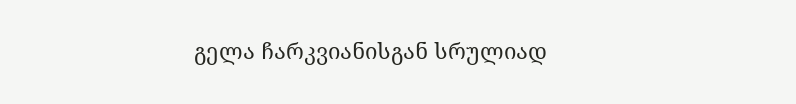გელა ჩარკვიანისგან სრულიად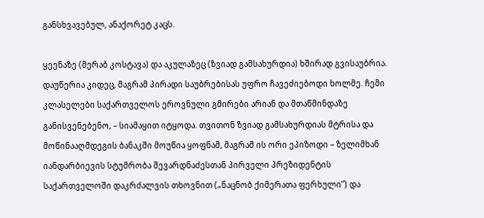განსხვავებულ, ანაქორეტ კაცს.

ყეენაზე (მერაბ კოსტავა) და აკულაზეც (ზვიად გამსახურდია) ხშირად გვისაუბრია. დაუწერია კიდეც, მაგრამ პირადი საუბრებისას უფრო ჩავეძიებოდი ხოლმე. ჩემი კლასელები საქართველოს ეროვნული გმირები არიან და მთაწმინდაზე განისვენებენო, – სიამაყით იტყოდა. თვითონ ზვიად გამსახურდიას მტრისა და მოწინააღმდეგის ბანაკში მოუწია ყოფნამ, მაგრამ ის ორი ეპიზოდი – ზელიმხან იანდარბიევის სტუმრობა შევარდნაძესთან პირველი პრეზიდენტის საქართველოში დაკრძალვის თხოვნით („ნაცნობ ქიმერათა ფერხული“) და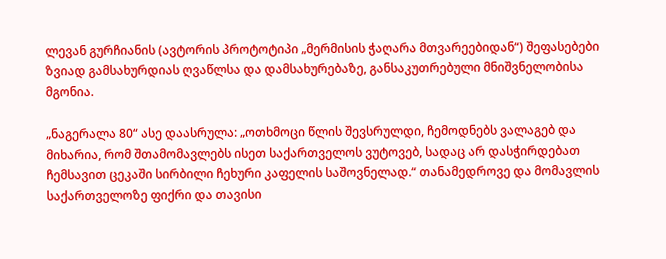ლევან გურჩიანის (ავტორის პროტოტიპი „მერმისის ჭაღარა მთვარეებიდან“) შეფასებები ზვიად გამსახურდიას ღვაწლსა და დამსახურებაზე, განსაკუთრებული მნიშვნელობისა მგონია.

„ნაგერალა 80“ ასე დაასრულა: „ოთხმოცი წლის შევსრულდი, ჩემოდნებს ვალაგებ და მიხარია, რომ შთამომავლებს ისეთ საქართველოს ვუტოვებ, სადაც არ დასჭირდებათ ჩემსავით ცეკაში სირბილი ჩეხური კაფელის საშოვნელად.“ თანამედროვე და მომავლის საქართველოზე ფიქრი და თავისი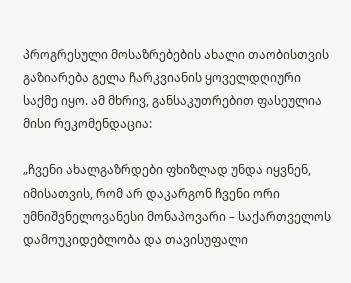პროგრესული მოსაზრებების ახალი თაობისთვის გაზიარება გელა ჩარკვიანის ყოველდღიური საქმე იყო. ამ მხრივ, განსაკუთრებით ფასეულია მისი რეკომენდაცია:

„ჩვენი ახალგაზრდები ფხიზლად უნდა იყვნენ, იმისათვის, რომ არ დაკარგონ ჩვენი ორი უმნიშვნელოვანესი მონაპოვარი – საქართველოს დამოუკიდებლობა და თავისუფალი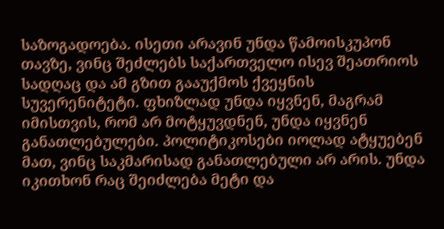საზოგადოება. ისეთი არავინ უნდა წამოისკუპონ თავზე, ვინც შეძლებს საქართველო ისევ შეათრიოს სადღაც და ამ გზით გააუქმოს ქვეყნის სუვერენიტეტი. ფხიზლად უნდა იყვნენ, მაგრამ იმისთვის, რომ არ მოტყუვდნენ, უნდა იყვნენ განათლებულები. პოლიტიკოსები იოლად ატყუებენ მათ, ვინც საკმარისად განათლებული არ არის. უნდა იკითხონ რაც შეიძლება მეტი და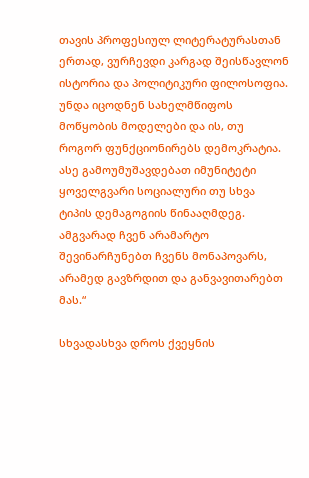თავის პროფესიულ ლიტერატურასთან ერთად, ვურჩევდი კარგად შეისწავლონ ისტორია და პოლიტიკური ფილოსოფია. უნდა იცოდნენ სახელმწიფოს მოწყობის მოდელები და ის, თუ როგორ ფუნქციონირებს დემოკრატია. ასე გამოუმუშავდებათ იმუნიტეტი ყოველგვარი სოციალური თუ სხვა ტიპის დემაგოგიის წინააღმდეგ. ამგვარად ჩვენ არამარტო შევინარჩუნებთ ჩვენს მონაპოვარს, არამედ გავზრდით და განვავითარებთ მას.“

სხვადასხვა დროს ქვეყნის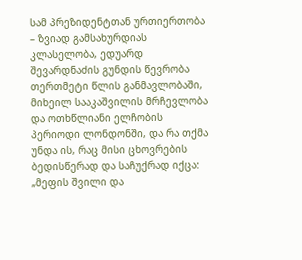სამ პრეზიდენტთან ურთიერთობა – ზვიად გამსახურდიას კლასელობა, ედუარდ შევარდნაძის გუნდის წევრობა თერთმეტი წლის განმავლობაში, მიხეილ სააკაშვილის მრჩევლობა და ოთხწლიანი ელჩობის პერიოდი ლონდონში, და რა თქმა უნდა ის, რაც მისი ცხოვრების ბედისწერად და საჩუქრად იქცა: „მეფის შვილი და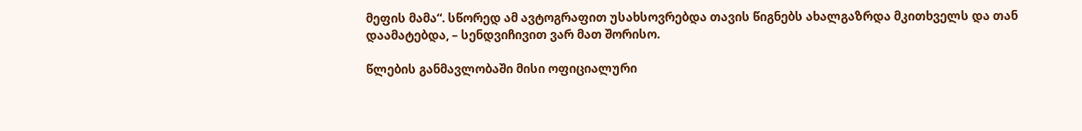მეფის მამა“. სწორედ ამ ავტოგრაფით უსახსოვრებდა თავის წიგნებს ახალგაზრდა მკითხველს და თან დაამატებდა, – სენდვიჩივით ვარ მათ შორისო.

წლების განმავლობაში მისი ოფიციალური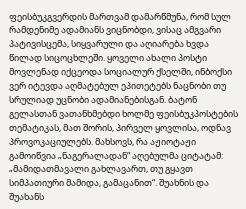ფეისბუკგვერდის მართვამ დამარწმუნა, რომ სულ რამდენიმე ადამიანს ვიცნობდი, ვისაც ამგვარი პატივისცემა, სიყვარული და აღიარება ხვდა წილად სიცოცხლეში. ყოველი ახალი პოსტი მოვლენად იქცეოდა სოციალურ ქსელში, ინბოქსი ვერ იტევდა აღმატებულ ეპითეტებს ნაცნობი თუ სრულიად უცნობი ადამიანებისგან. ბატონ გელასთან ვათანხმებდი ხოლმე ფეისბუკპოსტების თემატიკას, მათ შორის, პირველ ყოვლისა, ოდნავ პროვოკაციულებს. მახსოვს, რა აჟიოტაჟი გამოიწვია „ნაგერალადან“ აღებულმა ციტატამ: „მამიდათმავალი გახლავართ, თუ გყავთ სიმპათიური მამიდა, გამაცანით“. შუახნის და შუახანს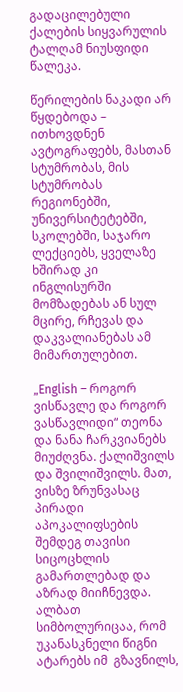გადაცილებული ქალების სიყვარულის ტალღამ ნიუსფიდი წალეკა.

წერილების ნაკადი არ წყდებოდა – ითხოვდნენ ავტოგრაფებს, მასთან სტუმრობას, მის სტუმრობას რეგიონებში, უნივერსიტეტებში, სკოლებში, საჯარო ლექციებს, ყველაზე ხშირად კი ინგლისურში მომზადებას ან სულ მცირე, რჩევას და დაკვალიანებას ამ მიმართულებით.

„English – როგორ ვისწავლე და როგორ ვასწავლიდი“ თეონა და ნანა ჩარკვიანებს მიუძღვნა. ქალიშვილს და შვილიშვილს. მათ, ვისზე ზრუნვასაც პირადი აპოკალიფსების შემდეგ თავისი სიცოცხლის გამართლებად და აზრად მიიჩნევდა. ალბათ სიმბოლურიცაა, რომ უკანასკნელი წიგნი ატარებს იმ  გზავნილს,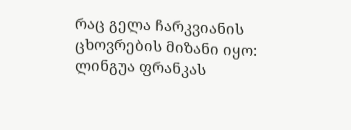რაც გელა ჩარკვიანის ცხოვრების მიზანი იყო: ლინგუა ფრანკას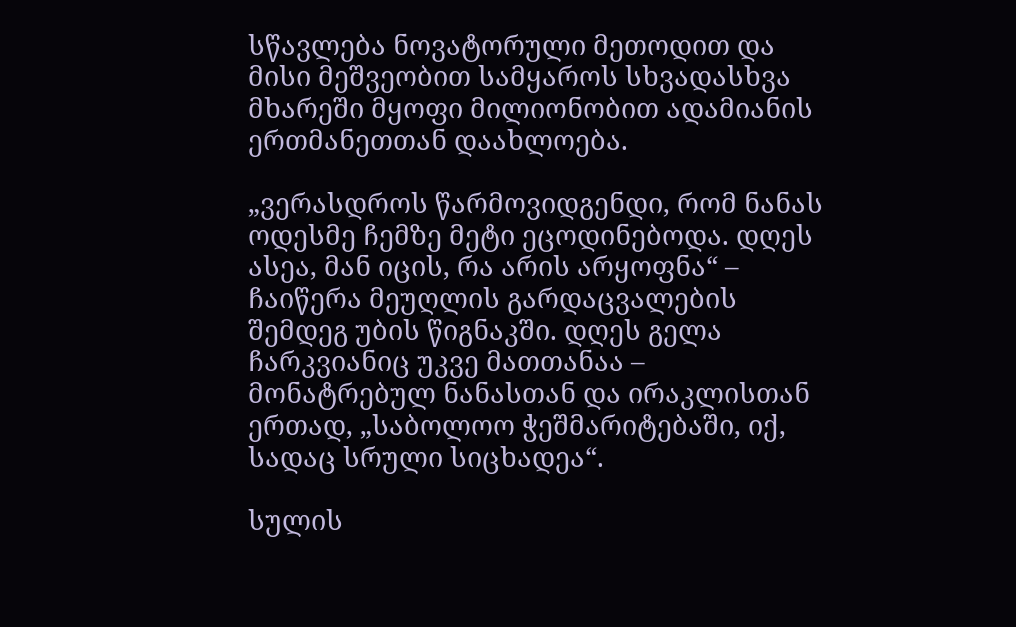სწავლება ნოვატორული მეთოდით და მისი მეშვეობით სამყაროს სხვადასხვა მხარეში მყოფი მილიონობით ადამიანის ერთმანეთთან დაახლოება.

„ვერასდროს წარმოვიდგენდი, რომ ნანას ოდესმე ჩემზე მეტი ეცოდინებოდა. დღეს ასეა, მან იცის, რა არის არყოფნა“ – ჩაიწერა მეუღლის გარდაცვალების შემდეგ უბის წიგნაკში. დღეს გელა ჩარკვიანიც უკვე მათთანაა – მონატრებულ ნანასთან და ირაკლისთან ერთად, „საბოლოო ჭეშმარიტებაში, იქ, სადაც სრული სიცხადეა“.

სულის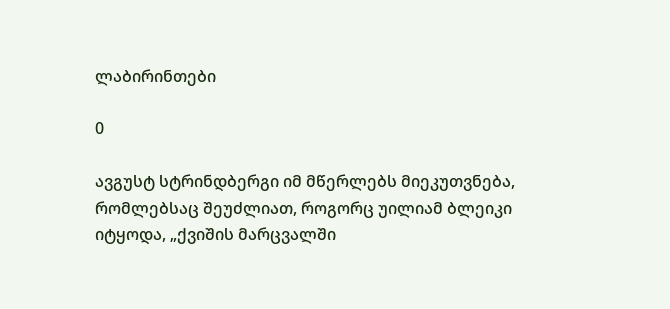ლაბირინთები

0

ავგუსტ სტრინდბერგი იმ მწერლებს მიეკუთვნება, რომლებსაც შეუძლიათ, როგორც უილიამ ბლეიკი იტყოდა, „ქვიშის მარცვალში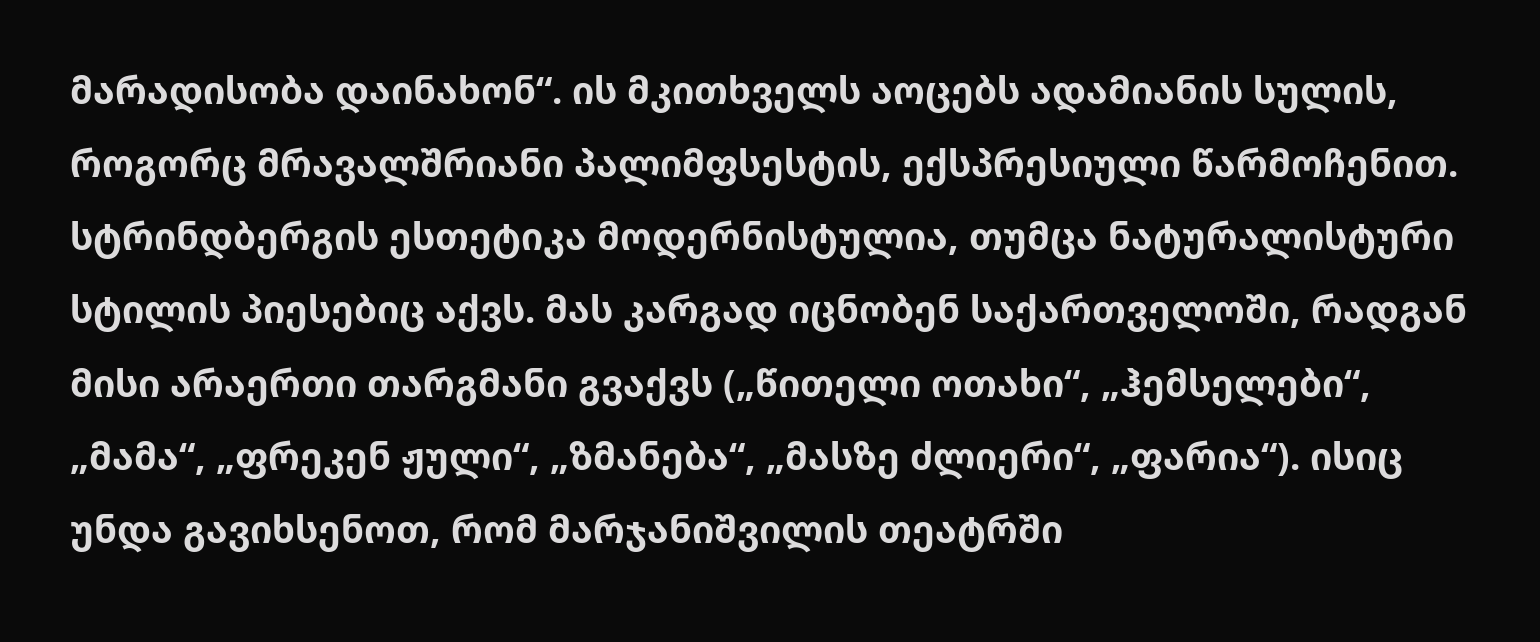მარადისობა დაინახონ“. ის მკითხველს აოცებს ადამიანის სულის, როგორც მრავალშრიანი პალიმფსესტის, ექსპრესიული წარმოჩენით. სტრინდბერგის ესთეტიკა მოდერნისტულია, თუმცა ნატურალისტური სტილის პიესებიც აქვს. მას კარგად იცნობენ საქართველოში, რადგან მისი არაერთი თარგმანი გვაქვს („წითელი ოთახი“, „ჰემსელები“, „მამა“, „ფრეკენ ჟული“, „ზმანება“, „მასზე ძლიერი“, „ფარია“). ისიც უნდა გავიხსენოთ, რომ მარჯანიშვილის თეატრში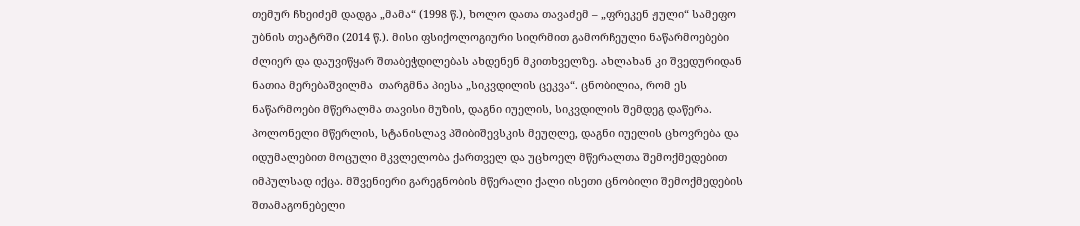თემურ ჩხეიძემ დადგა „მამა“ (1998 წ.), ხოლო დათა თავაძემ – „ფრეკენ ჟული“ სამეფო უბნის თეატრში (2014 წ.). მისი ფსიქოლოგიური სიღრმით გამორჩეული ნაწარმოებები ძლიერ და დაუვიწყარ შთაბეჭდილებას ახდენენ მკითხველზე. ახლახან კი შვედურიდან ნათია მერებაშვილმა  თარგმნა პიესა „სიკვდილის ცეკვა“. ცნობილია, რომ ეს ნაწარმოები მწერალმა თავისი მუზის, დაგნი იუელის, სიკვდილის შემდეგ დაწერა. პოლონელი მწერლის, სტანისლავ პშიბიშევსკის მეუღლე, დაგნი იუელის ცხოვრება და იდუმალებით მოცული მკვლელობა ქართველ და უცხოელ მწერალთა შემოქმედებით იმპულსად იქცა. მშვენიერი გარეგნობის მწერალი ქალი ისეთი ცნობილი შემოქმედების შთამაგონებელი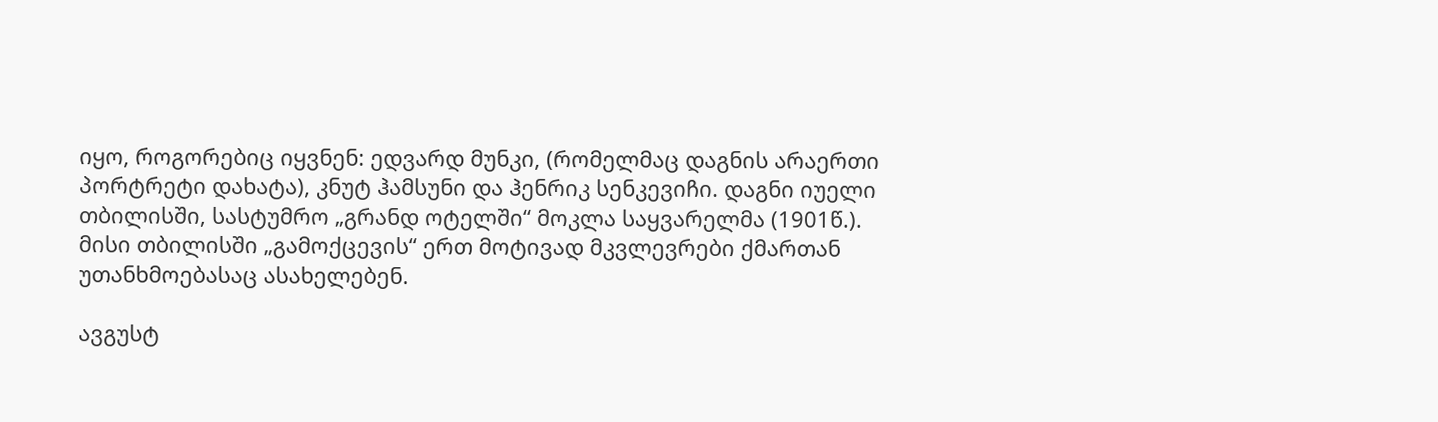იყო, როგორებიც იყვნენ: ედვარდ მუნკი, (რომელმაც დაგნის არაერთი პორტრეტი დახატა), კნუტ ჰამსუნი და ჰენრიკ სენკევიჩი. დაგნი იუელი თბილისში, სასტუმრო „გრანდ ოტელში“ მოკლა საყვარელმა (1901წ.). მისი თბილისში „გამოქცევის“ ერთ მოტივად მკვლევრები ქმართან უთანხმოებასაც ასახელებენ.

ავგუსტ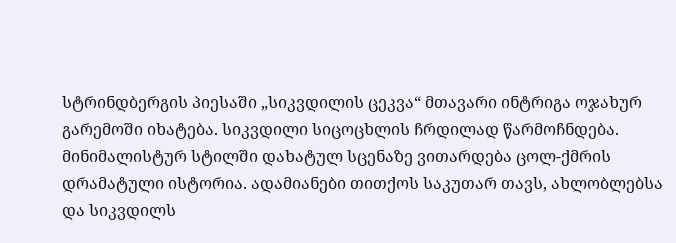სტრინდბერგის პიესაში „სიკვდილის ცეკვა“ მთავარი ინტრიგა ოჯახურ გარემოში იხატება. სიკვდილი სიცოცხლის ჩრდილად წარმოჩნდება. მინიმალისტურ სტილში დახატულ სცენაზე ვითარდება ცოლ-ქმრის დრამატული ისტორია. ადამიანები თითქოს საკუთარ თავს, ახლობლებსა და სიკვდილს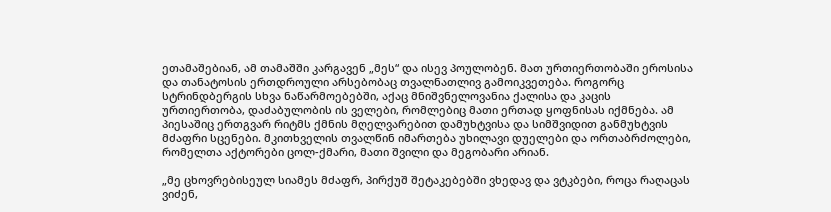ეთამაშებიან, ამ თამაშში კარგავენ „მეს“ და ისევ პოულობენ. მათ ურთიერთობაში ეროსისა და თანატოსის ერთდროული არსებობაც თვალნათლივ გამოიკვეთება. როგორც სტრინდბერგის სხვა ნაწარმოებებში, აქაც მნიშვნელოვანია ქალისა და კაცის ურთიერთობა, დაძაბულობის ის ველები, რომლებიც მათი ერთად ყოფნისას იქმნება. ამ პიესაშიც ერთგვარ რიტმს ქმნის მღელვარებით დამუხტვისა და სიმშვიდით განმუხტვის მძაფრი სცენები. მკითხველის თვალწინ იმართება უხილავი დუელები და ორთაბრძოლები, რომელთა აქტორები ცოლ-ქმარი, მათი შვილი და მეგობარი არიან.

„მე ცხოვრებისეულ სიამეს მძაფრ, პირქუშ შეტაკებებში ვხედავ და ვტკბები, როცა რაღაცას ვიძენ,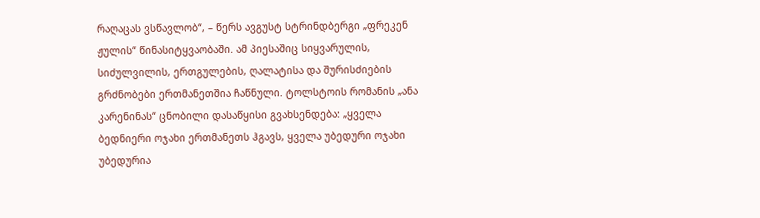რაღაცას ვსწავლობ“, – წერს ავგუსტ სტრინდბერგი „ფრეკენ ჟულის“ წინასიტყვაობაში. ამ პიესაშიც სიყვარულის, სიძულვილის, ერთგულების, ღალატისა და შურისძიების გრძნობები ერთმანეთშია ჩაწნული. ტოლსტოის რომანის „ანა კარენინას“ ცნობილი დასაწყისი გვახსენდება: „ყველა ბედნიერი ოჯახი ერთმანეთს ჰგავს, ყველა უბედური ოჯახი უბედურია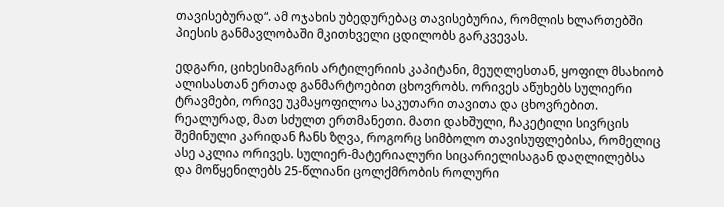თავისებურად“. ამ ოჯახის უბედურებაც თავისებურია, რომლის ხლართებში პიესის განმავლობაში მკითხველი ცდილობს გარკვევას.

ედგარი, ციხესიმაგრის არტილერიის კაპიტანი, მეუღლესთან, ყოფილ მსახიობ ალისასთან ერთად განმარტოებით ცხოვრობს. ორივეს აწუხებს სულიერი ტრავმები, ორივე უკმაყოფილოა საკუთარი თავითა და ცხოვრებით. რეალურად, მათ სძულთ ერთმანეთი. მათი დახშული, ჩაკეტილი სივრცის შემინული კარიდან ჩანს ზღვა, როგორც სიმბოლო თავისუფლებისა, რომელიც ასე აკლია ორივეს. სულიერ-მატერიალური სიცარიელისაგან დაღლილებსა და მოწყენილებს 25-წლიანი ცოლქმრობის როლური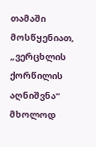თამაში მოსწყენიათ, „ვერცხლის ქორწილის აღნიშვნა“ მხოლოდ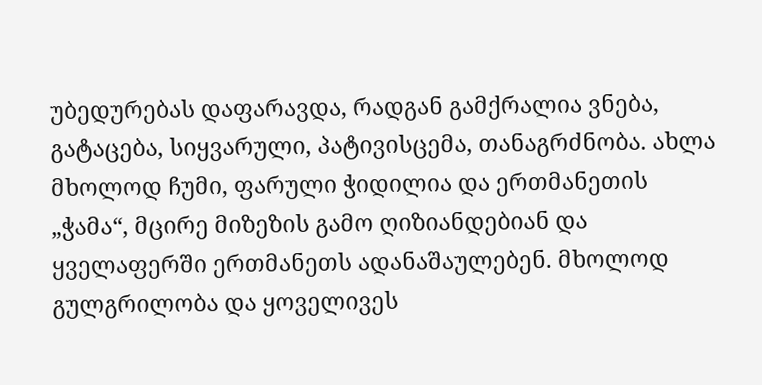უბედურებას დაფარავდა, რადგან გამქრალია ვნება, გატაცება, სიყვარული, პატივისცემა, თანაგრძნობა. ახლა მხოლოდ ჩუმი, ფარული ჭიდილია და ერთმანეთის „ჭამა“, მცირე მიზეზის გამო ღიზიანდებიან და ყველაფერში ერთმანეთს ადანაშაულებენ. მხოლოდ გულგრილობა და ყოველივეს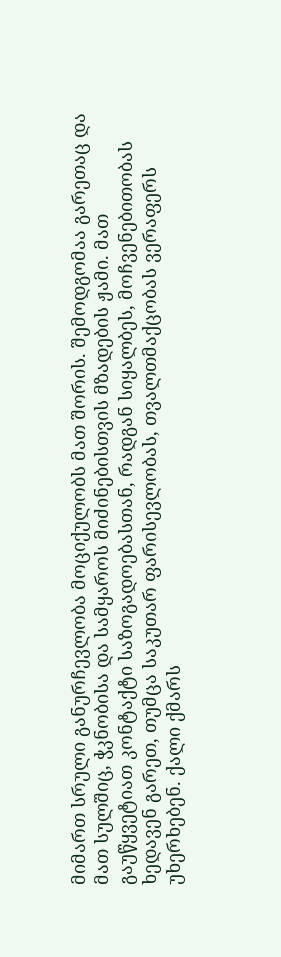მიმართ სრული განურჩევლობა მოციქულობს მათ შორის. შემოდგომაა გარეთაც და მათ სულშიც, ჭკნობისა და სამყაროს მიძინებისთვის მზადების ჟამი. მათ გაუწყვეტიათ კონტაქტი საზოგადოებასთან, რადგან სიყალბეს, მოჩვენებითობას ხედავენ გარეთ, თუმცა საკუთარ ფარისევლობას, თვალთმაქცობას ვერაფერს უხერხებენ. ქალი ქმარს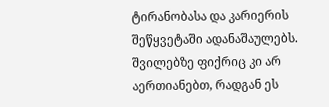ტირანობასა და კარიერის შეწყვეტაში ადანაშაულებს. შვილებზე ფიქრიც კი არ აერთიანებთ, რადგან ეს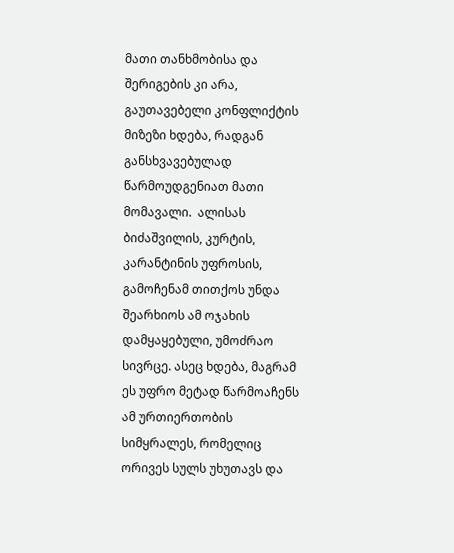მათი თანხმობისა და შერიგების კი არა, გაუთავებელი კონფლიქტის მიზეზი ხდება, რადგან განსხვავებულად წარმოუდგენიათ მათი მომავალი.  ალისას ბიძაშვილის, კურტის, კარანტინის უფროსის, გამოჩენამ თითქოს უნდა შეარხიოს ამ ოჯახის დამყაყებული, უმოძრაო სივრცე. ასეც ხდება, მაგრამ ეს უფრო მეტად წარმოაჩენს ამ ურთიერთობის სიმყრალეს, რომელიც ორივეს სულს უხუთავს და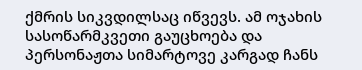ქმრის სიკვდილსაც იწვევს. ამ ოჯახის სასოწარმკვეთი გაუცხოება და პერსონაჟთა სიმარტოვე კარგად ჩანს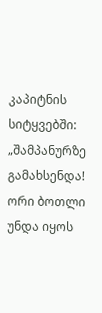კაპიტნის სიტყვებში: „შამპანურზე გამახსენდა! ორი ბოთლი უნდა იყოს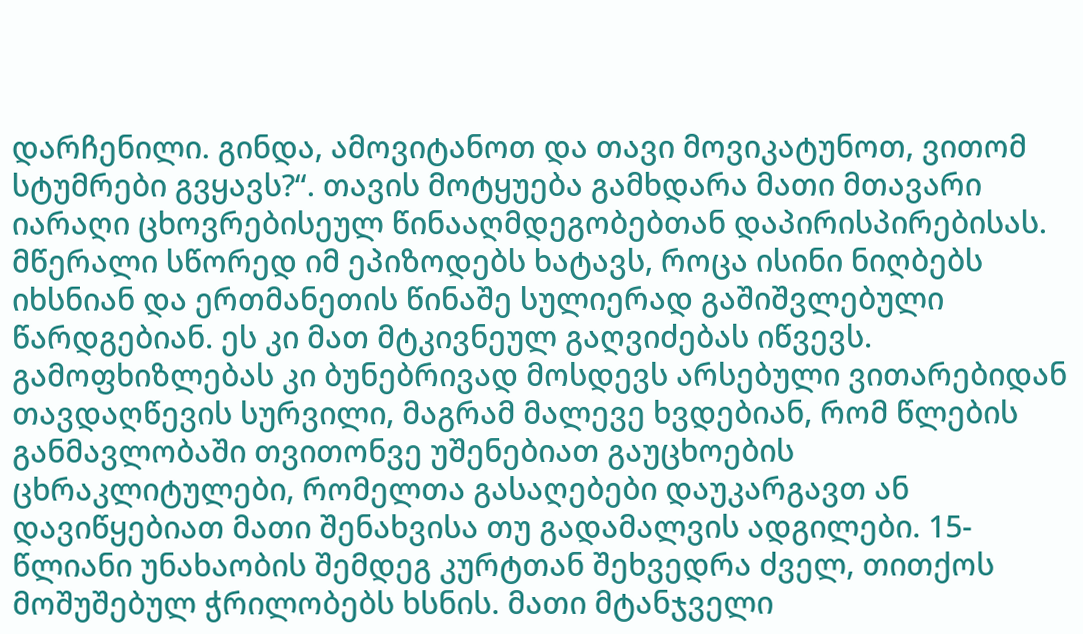დარჩენილი. გინდა, ამოვიტანოთ და თავი მოვიკატუნოთ, ვითომ სტუმრები გვყავს?“. თავის მოტყუება გამხდარა მათი მთავარი იარაღი ცხოვრებისეულ წინააღმდეგობებთან დაპირისპირებისას. მწერალი სწორედ იმ ეპიზოდებს ხატავს, როცა ისინი ნიღბებს იხსნიან და ერთმანეთის წინაშე სულიერად გაშიშვლებული წარდგებიან. ეს კი მათ მტკივნეულ გაღვიძებას იწვევს. გამოფხიზლებას კი ბუნებრივად მოსდევს არსებული ვითარებიდან თავდაღწევის სურვილი, მაგრამ მალევე ხვდებიან, რომ წლების განმავლობაში თვითონვე უშენებიათ გაუცხოების ცხრაკლიტულები, რომელთა გასაღებები დაუკარგავთ ან დავიწყებიათ მათი შენახვისა თუ გადამალვის ადგილები. 15-წლიანი უნახაობის შემდეგ კურტთან შეხვედრა ძველ, თითქოს მოშუშებულ ჭრილობებს ხსნის. მათი მტანჯველი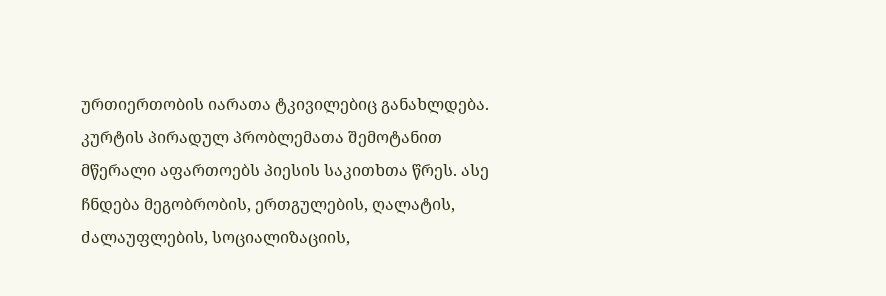ურთიერთობის იარათა ტკივილებიც განახლდება. კურტის პირადულ პრობლემათა შემოტანით მწერალი აფართოებს პიესის საკითხთა წრეს. ასე ჩნდება მეგობრობის, ერთგულების, ღალატის, ძალაუფლების, სოციალიზაციის,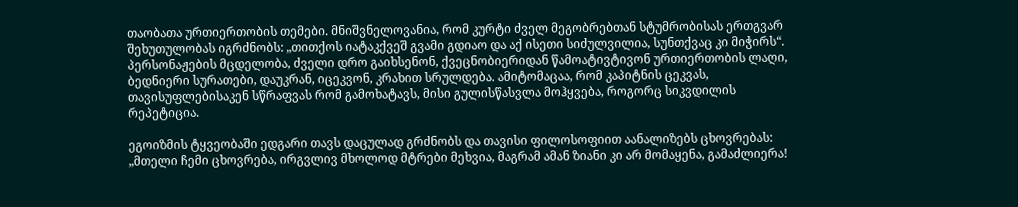თაობათა ურთიერთობის თემები. მნიშვნელოვანია, რომ კურტი ძველ მეგობრებთან სტუმრობისას ერთგვარ შეხუთულობას იგრძნობს: „თითქოს იატაკქვეშ გვამი გდიაო და აქ ისეთი სიძულვილია, სუნთქვაც კი მიჭირს“. პერსონაჟების მცდელობა, ძველი დრო გაიხსენონ, ქვეცნობიერიდან წამოატივტივონ ურთიერთობის ლაღი, ბედნიერი სურათები, დაუკრან, იცეკვონ, კრახით სრულდება. ამიტომაცაა, რომ კაპიტნის ცეკვას, თავისუფლებისაკენ სწრაფვას რომ გამოხატავს, მისი გულისწასვლა მოჰყვება, როგორც სიკვდილის რეპეტიცია.

ეგოიზმის ტყვეობაში ედგარი თავს დაცულად გრძნობს და თავისი ფილოსოფიით აანალიზებს ცხოვრებას: „მთელი ჩემი ცხოვრება, ირგვლივ მხოლოდ მტრები მეხვია, მაგრამ ამან ზიანი კი არ მომაყენა, გამაძლიერა!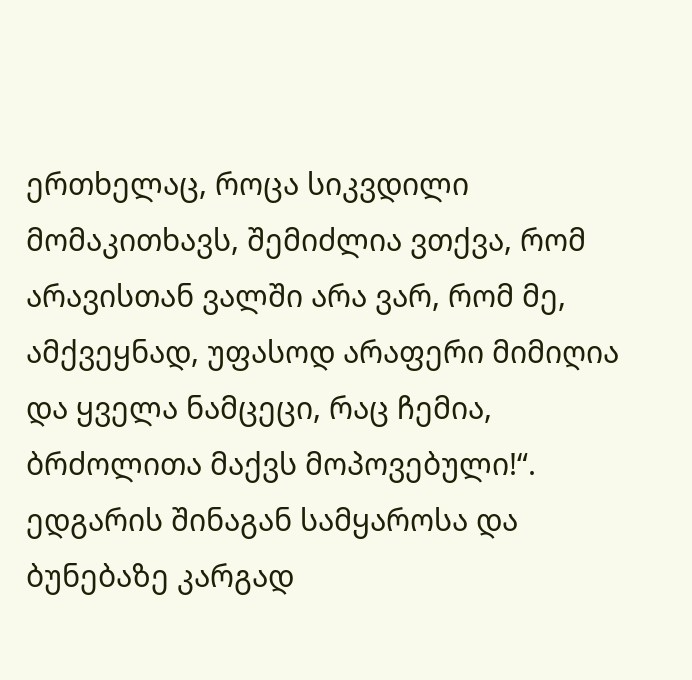ერთხელაც, როცა სიკვდილი მომაკითხავს, შემიძლია ვთქვა, რომ არავისთან ვალში არა ვარ, რომ მე, ამქვეყნად, უფასოდ არაფერი მიმიღია და ყველა ნამცეცი, რაც ჩემია, ბრძოლითა მაქვს მოპოვებული!“. ედგარის შინაგან სამყაროსა და ბუნებაზე კარგად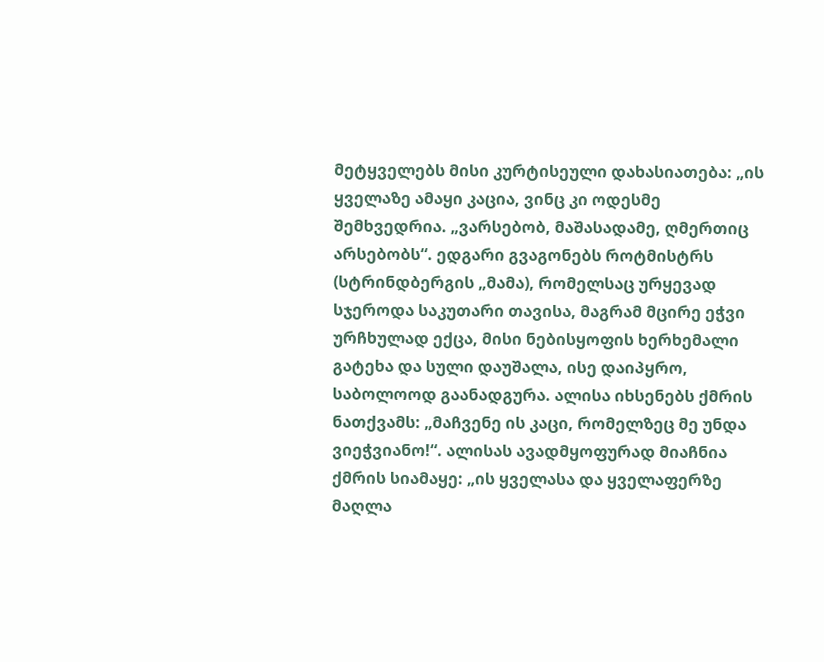მეტყველებს მისი კურტისეული დახასიათება: „ის ყველაზე ამაყი კაცია, ვინც კი ოდესმე შემხვედრია. „ვარსებობ, მაშასადამე, ღმერთიც არსებობს“. ედგარი გვაგონებს როტმისტრს (სტრინდბერგის „მამა), რომელსაც ურყევად სჯეროდა საკუთარი თავისა, მაგრამ მცირე ეჭვი ურჩხულად ექცა, მისი ნებისყოფის ხერხემალი გატეხა და სული დაუშალა, ისე დაიპყრო, საბოლოოდ გაანადგურა. ალისა იხსენებს ქმრის ნათქვამს: „მაჩვენე ის კაცი, რომელზეც მე უნდა ვიეჭვიანო!“. ალისას ავადმყოფურად მიაჩნია ქმრის სიამაყე: „ის ყველასა და ყველაფერზე მაღლა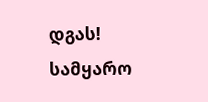დგას! სამყარო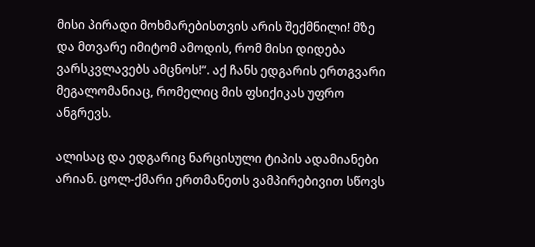მისი პირადი მოხმარებისთვის არის შექმნილი! მზე და მთვარე იმიტომ ამოდის, რომ მისი დიდება ვარსკვლავებს ამცნოს!“. აქ ჩანს ედგარის ერთგვარი მეგალომანიაც, რომელიც მის ფსიქიკას უფრო ანგრევს.

ალისაც და ედგარიც ნარცისული ტიპის ადამიანები არიან. ცოლ-ქმარი ერთმანეთს ვამპირებივით სწოვს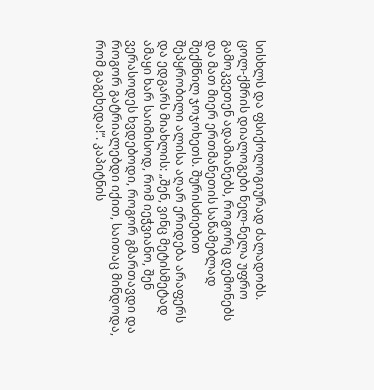სისხლს და ფსიქოლოგიურად ძალადობს. ცოლ-ქმრის დიალოგები ნელ-ნელა უფრო გამოკვეთენ ადამიანებს, როგორც დემონებს და მათ მიერ ერთმანეთის საწამებლად შექმნილ ჯოჯოხეთს. შურისძიებით შეპყრობილი ალისა აღარ ერიდება არაფერს და ედგარს მიახლის: „შენ, ვინც მეტისმეტად ამაყი ხარ საიმისოდ, რომ იეჭვიანო, შენ ვერასოდეს ხვდებოდი, როგორ გმართავდი და როგორ გატრიალებდი იქით, საითაც მინდოდა, რომ გაგეხედა!“. კაპიტნის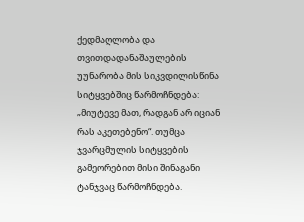ქედმაღლობა და თვითდადანაშაულების უუნარობა მის სიკვდილისწინა სიტყვებშიც წარმოჩნდება: „მიუტევე მათ, რადგან არ იციან რას აკეთებენო“. თუმცა ჯვარცმულის სიტყვების გამეორებით მისი შინაგანი ტანჯვაც წარმოჩნდება.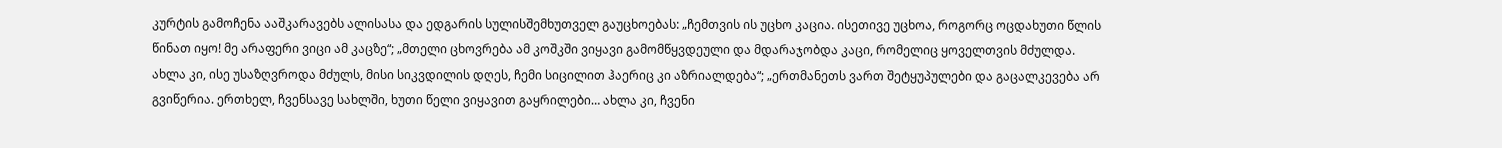კურტის გამოჩენა ააშკარავებს ალისასა და ედგარის სულისშემხუთველ გაუცხოებას: „ჩემთვის ის უცხო კაცია. ისეთივე უცხოა, როგორც ოცდახუთი წლის წინათ იყო! მე არაფერი ვიცი ამ კაცზე“; „მთელი ცხოვრება ამ კოშკში ვიყავი გამომწყვდეული და მდარაჯობდა კაცი, რომელიც ყოველთვის მძულდა. ახლა კი, ისე უსაზღვროდა მძულს, მისი სიკვდილის დღეს, ჩემი სიცილით ჰაერიც კი აზრიალდება“; „ერთმანეთს ვართ შეტყუპულები და გაცალკევება არ გვიწერია. ერთხელ, ჩვენსავე სახლში, ხუთი წელი ვიყავით გაყრილები… ახლა კი, ჩვენი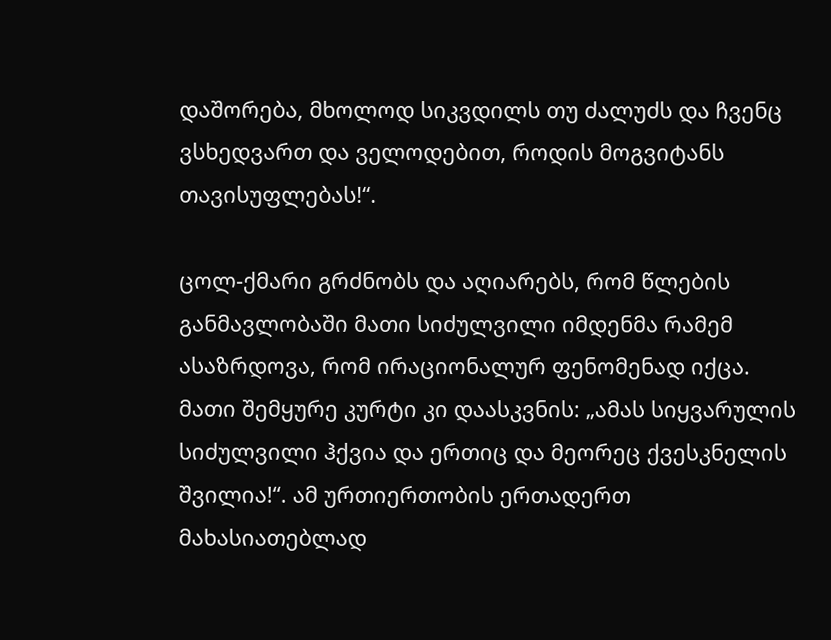დაშორება, მხოლოდ სიკვდილს თუ ძალუძს და ჩვენც ვსხედვართ და ველოდებით, როდის მოგვიტანს თავისუფლებას!“.

ცოლ-ქმარი გრძნობს და აღიარებს, რომ წლების განმავლობაში მათი სიძულვილი იმდენმა რამემ ასაზრდოვა, რომ ირაციონალურ ფენომენად იქცა. მათი შემყურე კურტი კი დაასკვნის: „ამას სიყვარულის სიძულვილი ჰქვია და ერთიც და მეორეც ქვესკნელის შვილია!“. ამ ურთიერთობის ერთადერთ მახასიათებლად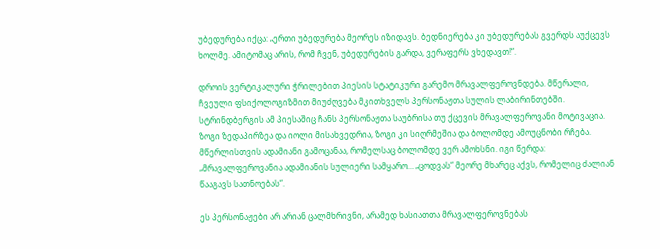უბედურება იქცა: „ერთი უბედურება მეორეს იზიდავს. ბედნიერება კი უბედურებას გვერდს აუქცევს ხოლმე. ამიტომაც არის, რომ ჩვენ, უბედურების გარდა, ვერაფერს ვხედავთ!“.

დროის ვერტიკალური ჭრილებით პიესის სტატიკური გარემო მრავალფეროვნდება. მწერალი, ჩვეული ფსიქოლოგიზმით მიუძღვება მკითხველს პერსონაჟთა სულის ლაბირინთებში. სტრინდბერგის ამ პიესაშიც ჩანს პერსონაჟთა საუბრისა თუ ქცევის მრავალფეროვანი მოტივაცია. ზოგი ზედაპირზეა და იოლი მისახვედრია, ზოგი კი სიღრმეშია და ბოლომდე ამოუცნობი რჩება. მწერლისთვის ადამიანი გამოცანაა, რომელსაც ბოლომდე ვერ ამოხსნი. იგი წერდა: „მრავალფეროვანია ადამიანის სულიერი სამყარო… „ცოდვას“ მეორე მხარეც აქვს, რომელიც ძალიან წააგავს სათნოებას“.

ეს პერსონაჟები არ არიან ცალმხრივნი, არამედ ხასიათთა მრავალფეროვნებას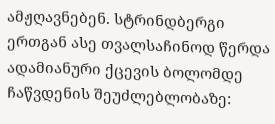ამჟღავნებენ. სტრინდბერგი ერთგან ასე თვალსაჩინოდ წერდა ადამიანური ქცევის ბოლომდე ჩაწვდენის შეუძლებლობაზე: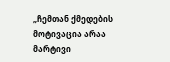„ჩემთან ქმედების მოტივაცია არაა მარტივი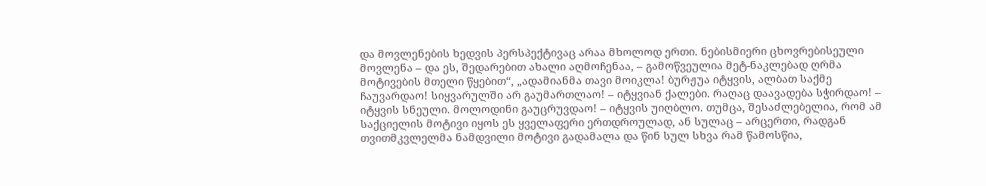და მოვლენების ხედვის პერსპექტივაც არაა მხოლოდ ერთი. ნებისმიერი ცხოვრებისეული მოვლენა – და ეს, შედარებით ახალი აღმოჩენაა, – გამოწვეულია მეტ-ნაკლებად ღრმა მოტივების მთელი წყებით“, „ადამიანმა თავი მოიკლა! ბურჟუა იტყვის, ალბათ საქმე ჩაუვარდაო! სიყვარულში არ გაუმართლაო! – იტყვიან ქალები. რაღაც დაავადება სჭირდაო! – იტყვის სნეული. მოლოდინი გაუცრუვდაო! – იტყვის უიღბლო. თუმცა, შესაძლებელია, რომ ამ საქციელის მოტივი იყოს ეს ყველაფერი ერთდროულად, ან სულაც – არცერთი, რადგან თვითმკვლელმა ნამდვილი მოტივი გადამალა და წინ სულ სხვა რამ წამოსწია,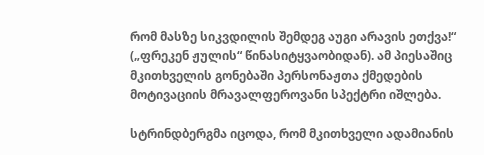რომ მასზე სიკვდილის შემდეგ აუგი არავის ეთქვა!“ („ფრეკენ ჟულის“ წინასიტყვაობიდან). ამ პიესაშიც მკითხველის გონებაში პერსონაჟთა ქმედების მოტივაციის მრავალფეროვანი სპექტრი იშლება.

სტრინდბერგმა იცოდა, რომ მკითხველი ადამიანის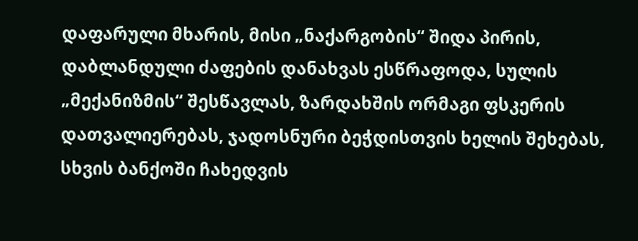დაფარული მხარის, მისი „ნაქარგობის“ შიდა პირის, დაბლანდული ძაფების დანახვას ესწრაფოდა, სულის „მექანიზმის“ შესწავლას, ზარდახშის ორმაგი ფსკერის დათვალიერებას, ჯადოსნური ბეჭდისთვის ხელის შეხებას, სხვის ბანქოში ჩახედვის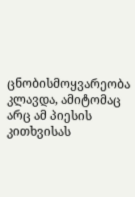ცნობისმოყვარეობა კლავდა, ამიტომაც არც ამ პიესის კითხვისას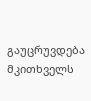გაუცრუვდება მკითხველს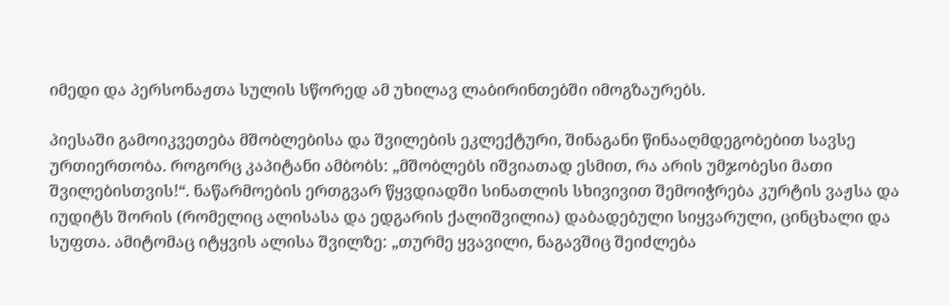იმედი და პერსონაჟთა სულის სწორედ ამ უხილავ ლაბირინთებში იმოგზაურებს.

პიესაში გამოიკვეთება მშობლებისა და შვილების ეკლექტური, შინაგანი წინააღმდეგობებით სავსე ურთიერთობა. როგორც კაპიტანი ამბობს: „მშობლებს იშვიათად ესმით, რა არის უმჯობესი მათი შვილებისთვის!“. ნაწარმოების ერთგვარ წყვდიადში სინათლის სხივივით შემოიჭრება კურტის ვაჟსა და იუდიტს შორის (რომელიც ალისასა და ედგარის ქალიშვილია) დაბადებული სიყვარული, ცინცხალი და სუფთა. ამიტომაც იტყვის ალისა შვილზე: „თურმე ყვავილი, ნაგავშიც შეიძლება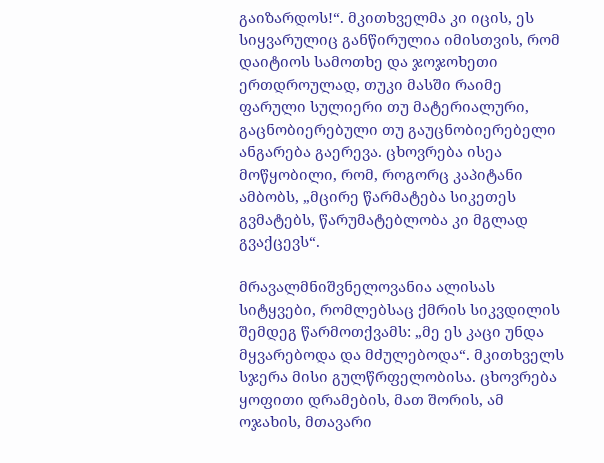გაიზარდოს!“. მკითხველმა კი იცის, ეს სიყვარულიც განწირულია იმისთვის, რომ დაიტიოს სამოთხე და ჯოჯოხეთი ერთდროულად, თუკი მასში რაიმე ფარული სულიერი თუ მატერიალური, გაცნობიერებული თუ გაუცნობიერებელი ანგარება გაერევა. ცხოვრება ისეა მოწყობილი, რომ, როგორც კაპიტანი ამბობს, „მცირე წარმატება სიკეთეს გვმატებს, წარუმატებლობა კი მგლად გვაქცევს“.

მრავალმნიშვნელოვანია ალისას სიტყვები, რომლებსაც ქმრის სიკვდილის შემდეგ წარმოთქვამს: „მე ეს კაცი უნდა მყვარებოდა და მძულებოდა“. მკითხველს სჯერა მისი გულწრფელობისა. ცხოვრება ყოფითი დრამების, მათ შორის, ამ ოჯახის, მთავარი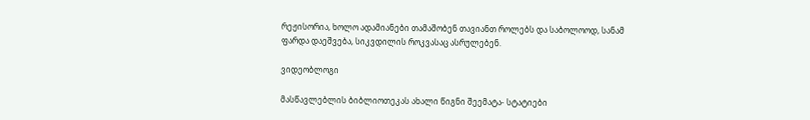რეჟისორია, ხოლო ადამიანები თამაშობენ თავიანთ როლებს და საბოლოოდ, სანამ ფარდა დაეშვება, სიკვდილის როკვასაც ასრულებენ.

ვიდეობლოგი

მასწავლებლის ბიბლიოთეკას ახალი წიგნი შეემატა- სტატიები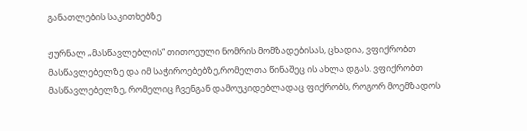განათლების საკითხებზე

ჟურნალ „მასწავლებლის“ თითოეული ნომრის მომზადებისას, ცხადია, ვფიქრობთ მასწავლებელზე და იმ საჭიროებებზე,რომელთა წინაშეც ის ახლა დგას. ვფიქრობთ მასწავლებელზე, რომელიც ჩვენგან დამოუკიდებლადაც ფიქრობს, როგორ მოემზადოს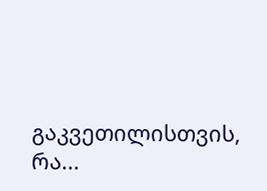გაკვეთილისთვის, რა...